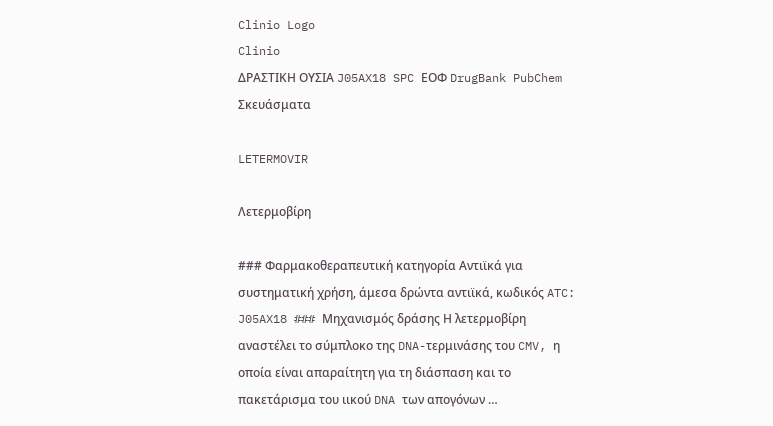Clinio Logo
Clinio
ΔΡΑΣΤΙΚΗ ΟΥΣΙΑ J05AX18 SPC ΕΟΦ DrugBank PubChem Σκευάσματα

LETERMOVIR

Λετερμοβίρη

### Φαρμακοθεραπευτική κατηγορία Αντιϊκά για συστηματική χρήση, άμεσα δρώντα αντιϊκά, κωδικός ATC: J05AX18 ### Μηχανισμός δράσης Η λετερμοβίρη αναστέλει το σύμπλοκο της DNA-τερμινάσης του CMV, η οποία είναι απαραίτητη για τη διάσπαση και το πακετάρισμα του ιικού DNA των απογόνων …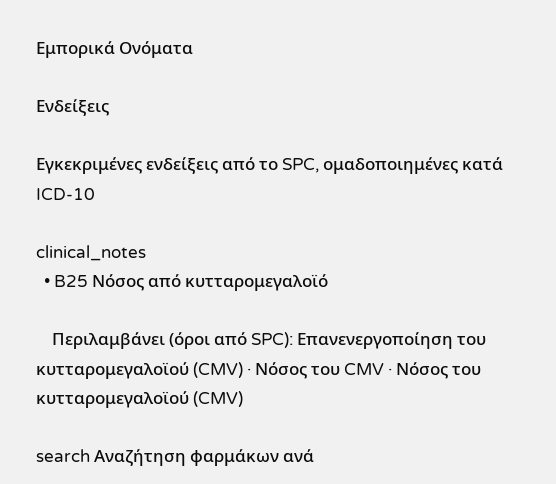Εμπορικά Ονόματα

Ενδείξεις

Εγκεκριμένες ενδείξεις από το SPC, ομαδοποιημένες κατά ICD-10

clinical_notes
  • B25 Νόσος από κυτταρομεγαλοϊό

    Περιλαμβάνει (όροι από SPC): Επανενεργοποίηση του κυτταρομεγαλοϊού (CMV) · Νόσος του CMV · Νόσος του κυτταρομεγαλοϊού (CMV)

search Αναζήτηση φαρμάκων ανά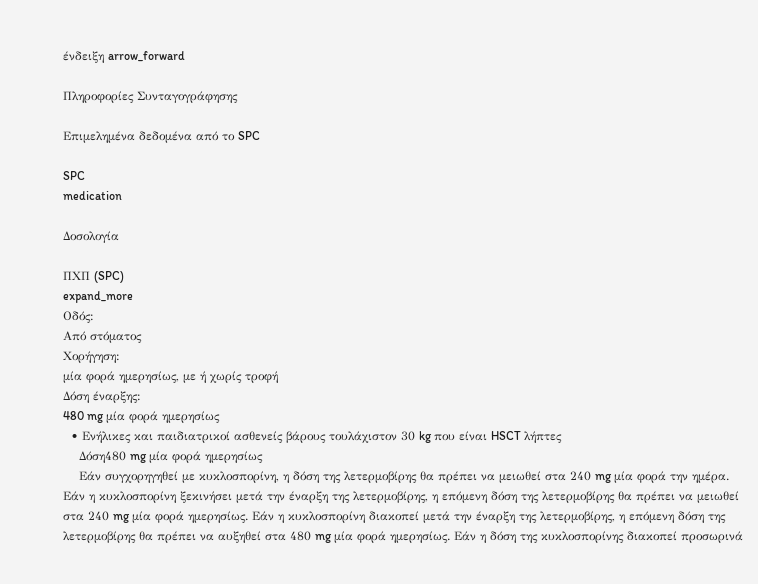ένδειξη arrow_forward

Πληροφορίες Συνταγογράφησης

Επιμελημένα δεδομένα από το SPC

SPC
medication

Δοσολογία

ΠΧΠ (SPC)
expand_more
Οδός:
Από στόματος
Χορήγηση:
μία φορά ημερησίως, με ή χωρίς τροφή
Δόση έναρξης:
480 mg μία φορά ημερησίως
  • Ενήλικες και παιδιατρικοί ασθενείς βάρους τουλάχιστον 30 kg που είναι HSCT λήπτες
    Δόση480 mg μία φορά ημερησίως
    Εάν συγχορηγηθεί με κυκλοσπορίνη, η δόση της λετερμοβίρης θα πρέπει να μειωθεί στα 240 mg μία φορά την ημέρα. Εάν η κυκλοσπορίνη ξεκινήσει μετά την έναρξη της λετερμοβίρης, η επόμενη δόση της λετερμοβίρης θα πρέπει να μειωθεί στα 240 mg μία φορά ημερησίως. Εάν η κυκλοσπορίνη διακοπεί μετά την έναρξη της λετερμοβίρης, η επόμενη δόση της λετερμοβίρης θα πρέπει να αυξηθεί στα 480 mg μία φορά ημερησίως. Εάν η δόση της κυκλοσπορίνης διακοπεί προσωρινά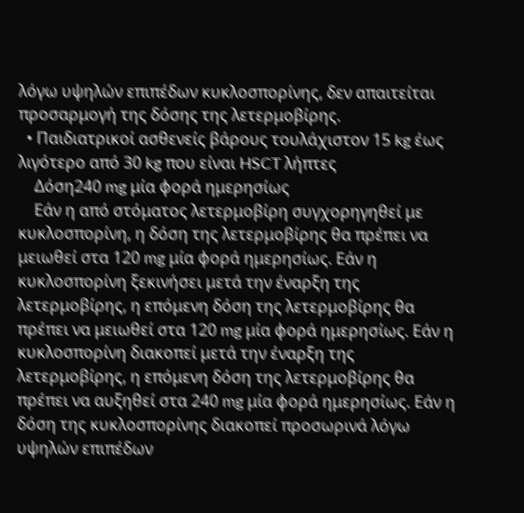λόγω υψηλών επιπέδων κυκλοσπορίνης, δεν απαιτείται προσαρμογή της δόσης της λετερμοβίρης.
  • Παιδιατρικοί ασθενείς βάρους τουλάχιστον 15 kg έως λιγότερο από 30 kg που είναι HSCT λήπτες
    Δόση240 mg μία φορά ημερησίως
    Εάν η από στόματος λετερμοβίρη συγχορηγηθεί με κυκλοσπορίνη, η δόση της λετερμοβίρης θα πρέπει να μειωθεί στα 120 mg μία φορά ημερησίως. Εάν η κυκλοσπορίνη ξεκινήσει μετά την έναρξη της λετερμοβίρης, η επόμενη δόση της λετερμοβίρης θα πρέπει να μειωθεί στα 120 mg μία φορά ημερησίως. Εάν η κυκλοσπορίνη διακοπεί μετά την έναρξη της λετερμοβίρης, η επόμενη δόση της λετερμοβίρης θα πρέπει να αυξηθεί στα 240 mg μία φορά ημερησίως. Εάν η δόση της κυκλοσπορίνης διακοπεί προσωρινά λόγω υψηλών επιπέδων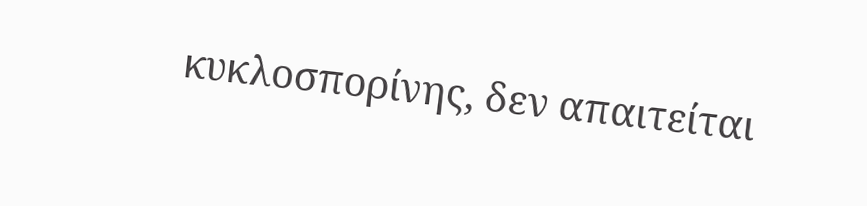κυκλοσπορίνης, δεν απαιτείται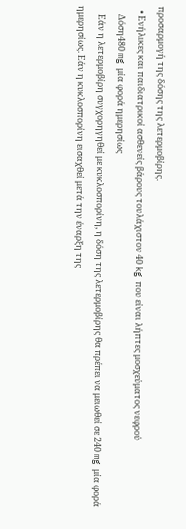προσαρμογή της δόσης της λετερμοβίρης.
  • Ενήλικες και παιδιατρικοί ασθενείς βάρους τουλάχιστον 40 kg που είναι λήπτες μοσχεύματος νεφρού
    Δόση480 mg μία φορά ημερησίως
    Εάν η λετερμοβίρη συγχορηγηθεί με κυκλοσπορίνη, η δόση της λετερμοβίρης θα πρέπει να μειωθεί σε 240 mg μία φορά ημερησίως. Εάν η κυκλοσπορίνη εισαχθεί μετά την έναρξη της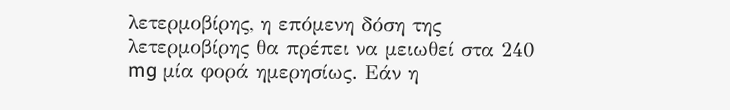λετερμοβίρης, η επόμενη δόση της λετερμοβίρης θα πρέπει να μειωθεί στα 240 mg μία φορά ημερησίως. Εάν η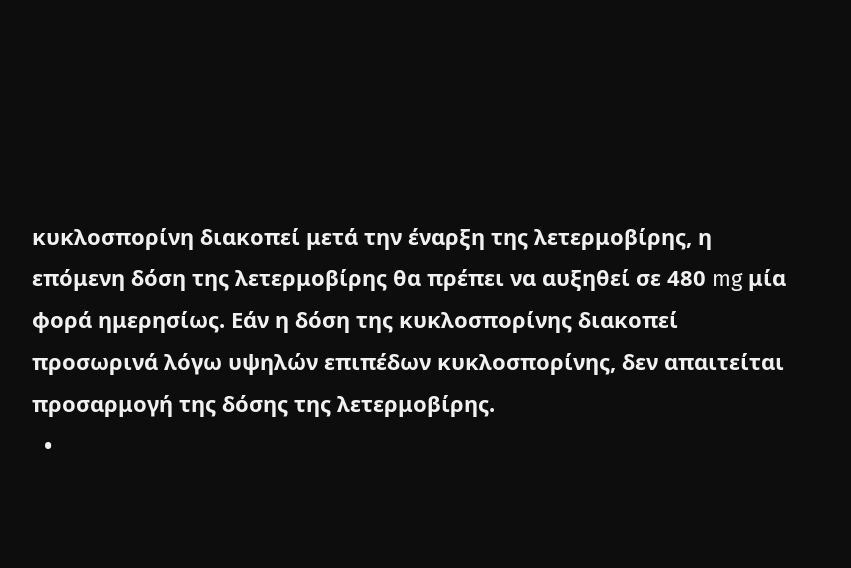κυκλοσπορίνη διακοπεί μετά την έναρξη της λετερμοβίρης, η επόμενη δόση της λετερμοβίρης θα πρέπει να αυξηθεί σε 480 mg μία φορά ημερησίως. Εάν η δόση της κυκλοσπορίνης διακοπεί προσωρινά λόγω υψηλών επιπέδων κυκλοσπορίνης, δεν απαιτείται προσαρμογή της δόσης της λετερμοβίρης.
  •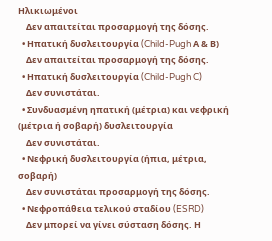Ηλικιωμένοι
    Δεν απαιτείται προσαρμογή της δόσης.
  • Ηπατική δυσλειτουργία (Child-Pugh Α & Β)
    Δεν απαιτείται προσαρμογή της δόσης.
  • Ηπατική δυσλειτουργία (Child-Pugh C)
    Δεν συνιστάται.
  • Συνδυασμένη ηπατική (μέτρια) και νεφρική (μέτρια ή σοβαρή) δυσλειτουργία
    Δεν συνιστάται.
  • Νεφρική δυσλειτουργία (ήπια, μέτρια, σοβαρή)
    Δεν συνιστάται προσαρμογή της δόσης.
  • Νεφροπάθεια τελικού σταδίου (ESRD)
    Δεν μπορεί να γίνει σύσταση δόσης. Η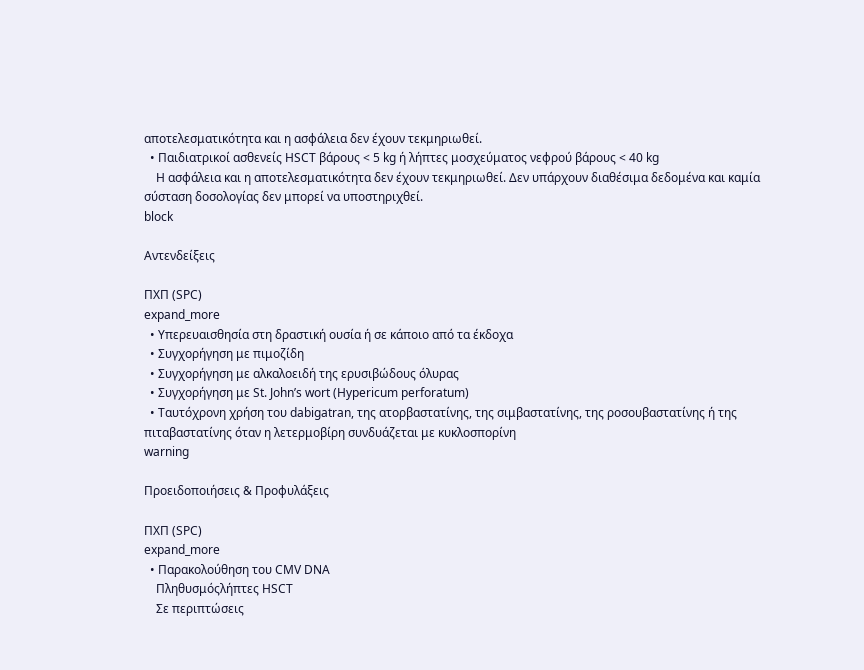αποτελεσματικότητα και η ασφάλεια δεν έχουν τεκμηριωθεί.
  • Παιδιατρικοί ασθενείς HSCT βάρους < 5 kg ή λήπτες μοσχεύματος νεφρού βάρους < 40 kg
    Η ασφάλεια και η αποτελεσματικότητα δεν έχουν τεκμηριωθεί. Δεν υπάρχουν διαθέσιμα δεδομένα και καμία σύσταση δοσολογίας δεν μπορεί να υποστηριχθεί.
block

Αντενδείξεις

ΠΧΠ (SPC)
expand_more
  • Υπερευαισθησία στη δραστική ουσία ή σε κάποιο από τα έκδοχα
  • Συγχορήγηση με πιμοζίδη
  • Συγχορήγηση με αλκαλοειδή της ερυσιβώδους όλυρας
  • Συγχορήγηση με St. John’s wort (Hypericum perforatum)
  • Ταυτόχρονη χρήση του dabigatran, της ατορβαστατίνης, της σιμβαστατίνης, της ροσουβαστατίνης ή της πιταβαστατίνης όταν η λετερμοβίρη συνδυάζεται με κυκλοσπορίνη
warning

Προειδοποιήσεις & Προφυλάξεις

ΠΧΠ (SPC)
expand_more
  • Παρακολούθηση του CMV DNA
    Πληθυσμόςλήπτες HSCT
    Σε περιπτώσεις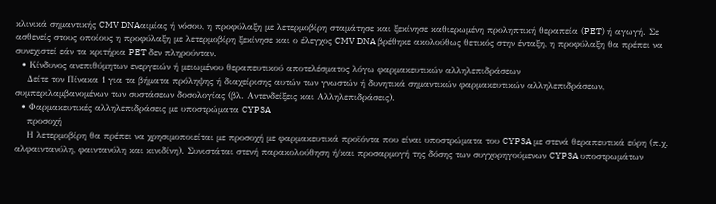κλινικά σημαντικής CMV DNAαιμίας ή νόσου, η προφύλαξη με λετερμοβίρη σταμάτησε και ξεκίνησε καθιερωμένη προληπτική θεραπεία (PET) ή αγωγή. Σε ασθενείς στους οποίους η προφύλαξη με λετερμοβίρη ξεκίνησε και ο έλεγχος CMV DNA βρέθηκε ακολούθως θετικός στην ένταξη, η προφύλαξη θα πρέπει να συνεχιστεί εάν τα κριτήρια PET δεν πληρούνταν.
  • Κίνδυνος ανεπιθύμητων ενεργειών ή μειωμένου θεραπευτικού αποτελέσματος λόγω φαρμακευτικών αλληλεπιδράσεων
    Δείτε τον Πίνακα 1 για τα βήματα πρόληψης ή διαχείρισης αυτών των γνωστών ή δυνητικά σημαντικών φαρμακευτικών αλληλεπιδράσεων, συμπεριλαμβανομένων των συστάσεων δοσολογίας (βλ. Αντενδείξεις και Αλληλεπιδράσεις).
  • Φαρμακευτικές αλληλεπιδράσεις με υποστρώματα CYP3A
    προσοχή
    Η λετερμοβίρη θα πρέπει να χρησιμοποιείται με προσοχή με φαρμακευτικά προϊόντα που είναι υποστρώματα του CYP3A με στενά θεραπευτικά εύρη (π.χ. αλφαιντανύλη, φαιντανύλη και κινιδίνη). Συνιστάται στενή παρακολούθηση ή/και προσαρμογή της δόσης των συγχορηγούμενων CYP3A υποστρωμάτων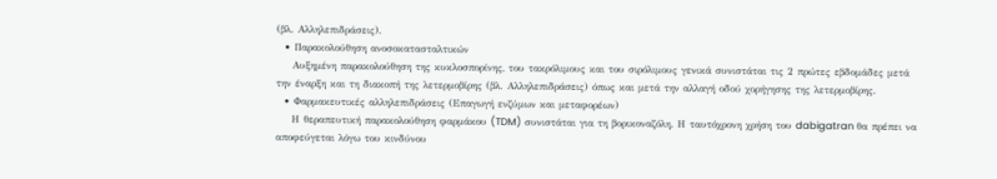(βλ. Αλληλεπιδράσεις).
  • Παρακολούθηση ανοσοκατασταλτικών
    Αυξημένη παρακολούθηση της κυκλοσπορίνης, του τακρόλιμους και του σιρόλιμους γενικά συνιστάται τις 2 πρώτες εβδομάδες μετά την έναρξη και τη διακοπή της λετερμοβίρης (βλ. Αλληλεπιδράσεις) όπως και μετά την αλλαγή οδού χορήγησης της λετερμοβίρης.
  • Φαρμακευτικές αλληλεπιδράσεις (Επαγωγή ενζύμων και μεταφορέων)
    Η θεραπευτική παρακολούθηση φαρμάκου (TDM) συνιστάται για τη βορικοναζόλη. Η ταυτόχρονη χρήση του dabigatran θα πρέπει να αποφεύγεται λόγω του κινδύνου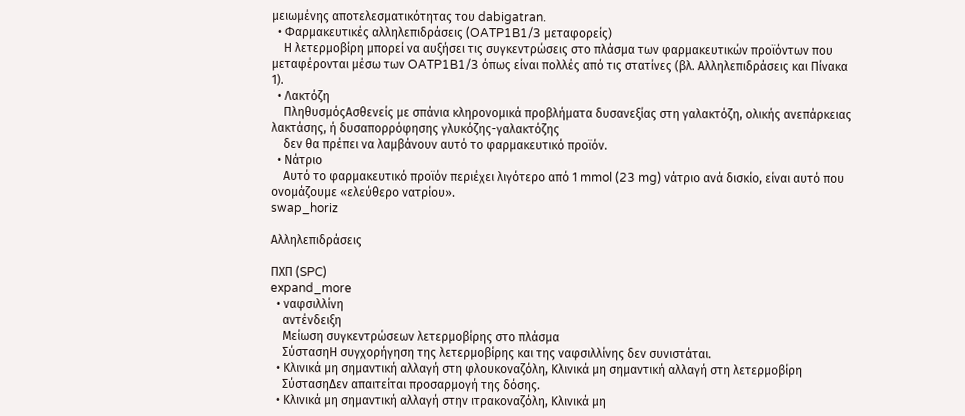μειωμένης αποτελεσματικότητας του dabigatran.
  • Φαρμακευτικές αλληλεπιδράσεις (OATP1B1/3 μεταφορείς)
    Η λετερμοβίρη μπορεί να αυξήσει τις συγκεντρώσεις στο πλάσμα των φαρμακευτικών προϊόντων που μεταφέρονται μέσω των OATP1B1/3 όπως είναι πολλές από τις στατίνες (βλ. Αλληλεπιδράσεις και Πίνακα 1).
  • Λακτόζη
    ΠληθυσμόςΑσθενείς με σπάνια κληρονομικά προβλήματα δυσανεξίας στη γαλακτόζη, ολικής ανεπάρκειας λακτάσης, ή δυσαπορρόφησης γλυκόζης-γαλακτόζης
    δεν θα πρέπει να λαμβάνουν αυτό το φαρμακευτικό προϊόν.
  • Νάτριο
    Αυτό το φαρμακευτικό προϊόν περιέχει λιγότερο από 1 mmol (23 mg) νάτριο ανά δισκίο, είναι αυτό που ονομάζουμε «ελεύθερο νατρίου».
swap_horiz

Αλληλεπιδράσεις

ΠΧΠ (SPC)
expand_more
  • ναφσιλλίνη
    αντένδειξη
    Μείωση συγκεντρώσεων λετερμοβίρης στο πλάσμα
    ΣύστασηΗ συγχορήγηση της λετερμοβίρης και της ναφσιλλίνης δεν συνιστάται.
  • Κλινικά μη σημαντική αλλαγή στη φλουκοναζόλη, Κλινικά μη σημαντική αλλαγή στη λετερμοβίρη
    ΣύστασηΔεν απαιτείται προσαρμογή της δόσης.
  • Κλινικά μη σημαντική αλλαγή στην ιτρακοναζόλη, Κλινικά μη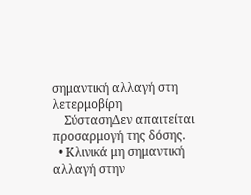σημαντική αλλαγή στη λετερμοβίρη
    ΣύστασηΔεν απαιτείται προσαρμογή της δόσης.
  • Κλινικά μη σημαντική αλλαγή στην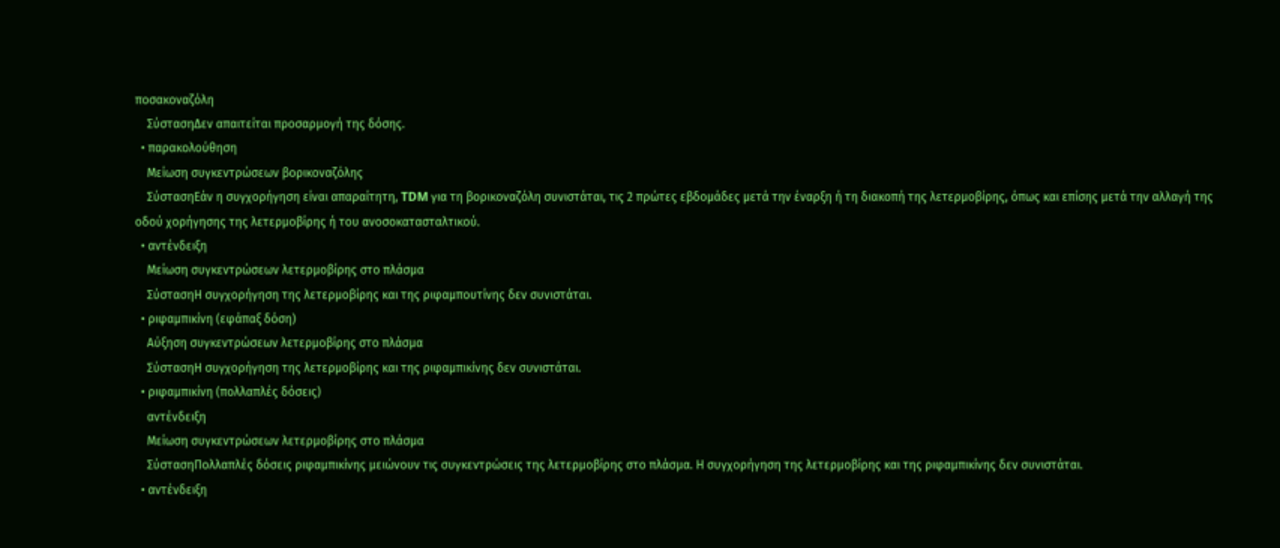ποσακοναζόλη
    ΣύστασηΔεν απαιτείται προσαρμογή της δόσης.
  • παρακολούθηση
    Μείωση συγκεντρώσεων βορικοναζόλης
    ΣύστασηΕάν η συγχορήγηση είναι απαραίτητη, TDM για τη βορικοναζόλη συνιστάται, τις 2 πρώτες εβδομάδες μετά την έναρξη ή τη διακοπή της λετερμοβίρης, όπως και επίσης μετά την αλλαγή της οδού χορήγησης της λετερμοβίρης ή του ανοσοκατασταλτικού.
  • αντένδειξη
    Μείωση συγκεντρώσεων λετερμοβίρης στο πλάσμα
    ΣύστασηΗ συγχορήγηση της λετερμοβίρης και της ριφαμπουτίνης δεν συνιστάται.
  • ριφαμπικίνη (εφάπαξ δόση)
    Αύξηση συγκεντρώσεων λετερμοβίρης στο πλάσμα
    ΣύστασηΗ συγχορήγηση της λετερμοβίρης και της ριφαμπικίνης δεν συνιστάται.
  • ριφαμπικίνη (πολλαπλές δόσεις)
    αντένδειξη
    Μείωση συγκεντρώσεων λετερμοβίρης στο πλάσμα
    ΣύστασηΠολλαπλές δόσεις ριφαμπικίνης μειώνουν τις συγκεντρώσεις της λετερμοβίρης στο πλάσμα. Η συγχορήγηση της λετερμοβίρης και της ριφαμπικίνης δεν συνιστάται.
  • αντένδειξη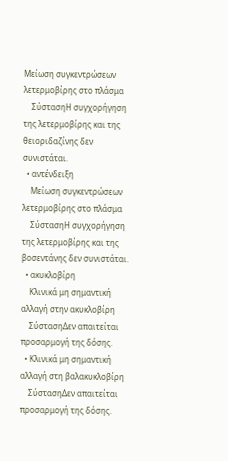Μείωση συγκεντρώσεων λετερμοβίρης στο πλάσμα
    ΣύστασηΗ συγχορήγηση της λετερμοβίρης και της θειοριδαζίνης δεν συνιστάται.
  • αντένδειξη
    Μείωση συγκεντρώσεων λετερμοβίρης στο πλάσμα
    ΣύστασηΗ συγχορήγηση της λετερμοβίρης και της βοσεντάνης δεν συνιστάται.
  • ακυκλοβίρη
    Κλινικά μη σημαντική αλλαγή στην ακυκλοβίρη
    ΣύστασηΔεν απαιτείται προσαρμογή της δόσης.
  • Κλινικά μη σημαντική αλλαγή στη βαλακυκλοβίρη
    ΣύστασηΔεν απαιτείται προσαρμογή της δόσης.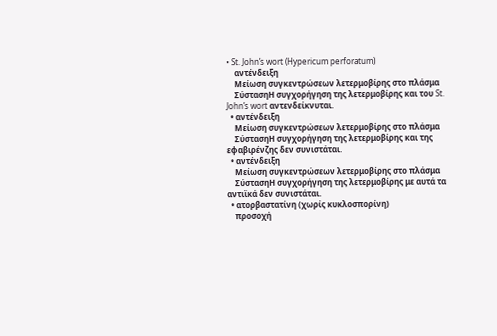• St. John’s wort (Hypericum perforatum)
    αντένδειξη
    Μείωση συγκεντρώσεων λετερμοβίρης στο πλάσμα
    ΣύστασηΗ συγχορήγηση της λετερμοβίρης και του St. John’s wort αντενδείκνυται.
  • αντένδειξη
    Μείωση συγκεντρώσεων λετερμοβίρης στο πλάσμα
    ΣύστασηΗ συγχορήγηση της λετερμοβίρης και της εφαβιρένζης δεν συνιστάται.
  • αντένδειξη
    Μείωση συγκεντρώσεων λετερμοβίρης στο πλάσμα
    ΣύστασηΗ συγχορήγηση της λετερμοβίρης με αυτά τα αντιϊκά δεν συνιστάται.
  • ατορβαστατίνη (χωρίς κυκλοσπορίνη)
    προσοχή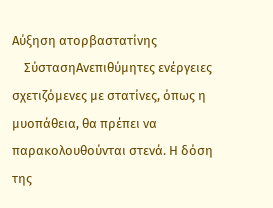Αύξηση ατορβαστατίνης
    ΣύστασηΑνεπιθύμητες ενέργειες σχετιζόμενες με στατίνες, όπως η μυοπάθεια, θα πρέπει να παρακολουθούνται στενά. Η δόση της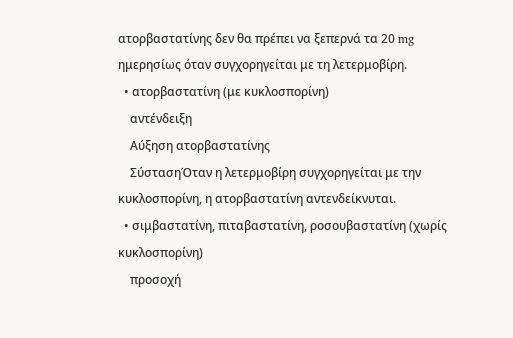ατορβαστατίνης δεν θα πρέπει να ξεπερνά τα 20 mg ημερησίως όταν συγχορηγείται με τη λετερμοβίρη.
  • ατορβαστατίνη (με κυκλοσπορίνη)
    αντένδειξη
    Αύξηση ατορβαστατίνης
    ΣύστασηΌταν η λετερμοβίρη συγχορηγείται με την κυκλοσπορίνη, η ατορβαστατίνη αντενδείκνυται.
  • σιμβαστατίνη, πιταβαστατίνη, ροσουβαστατίνη (χωρίς κυκλοσπορίνη)
    προσοχή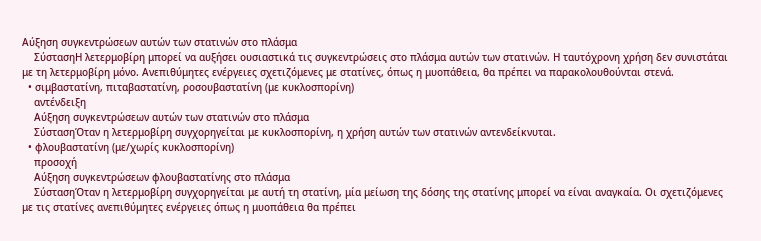Αύξηση συγκεντρώσεων αυτών των στατινών στο πλάσμα
    ΣύστασηΗ λετερμοβίρη μπορεί να αυξήσει ουσιαστικά τις συγκεντρώσεις στο πλάσμα αυτών των στατινών. Η ταυτόχρονη χρήση δεν συνιστάται με τη λετερμοβίρη μόνο. Ανεπιθύμητες ενέργειες σχετιζόμενες με στατίνες, όπως η μυοπάθεια, θα πρέπει να παρακολουθούνται στενά.
  • σιμβαστατίνη, πιταβαστατίνη, ροσουβαστατίνη (με κυκλοσπορίνη)
    αντένδειξη
    Αύξηση συγκεντρώσεων αυτών των στατινών στο πλάσμα
    ΣύστασηΌταν η λετερμοβίρη συγχορηγείται με κυκλοσπορίνη, η χρήση αυτών των στατινών αντενδείκνυται.
  • φλουβαστατίνη (με/χωρίς κυκλοσπορίνη)
    προσοχή
    Αύξηση συγκεντρώσεων φλουβαστατίνης στο πλάσμα
    ΣύστασηΌταν η λετερμοβίρη συγχορηγείται με αυτή τη στατίνη, μία μείωση της δόσης της στατίνης μπορεί να είναι αναγκαία. Οι σχετιζόμενες με τις στατίνες ανεπιθύμητες ενέργειες όπως η μυοπάθεια θα πρέπει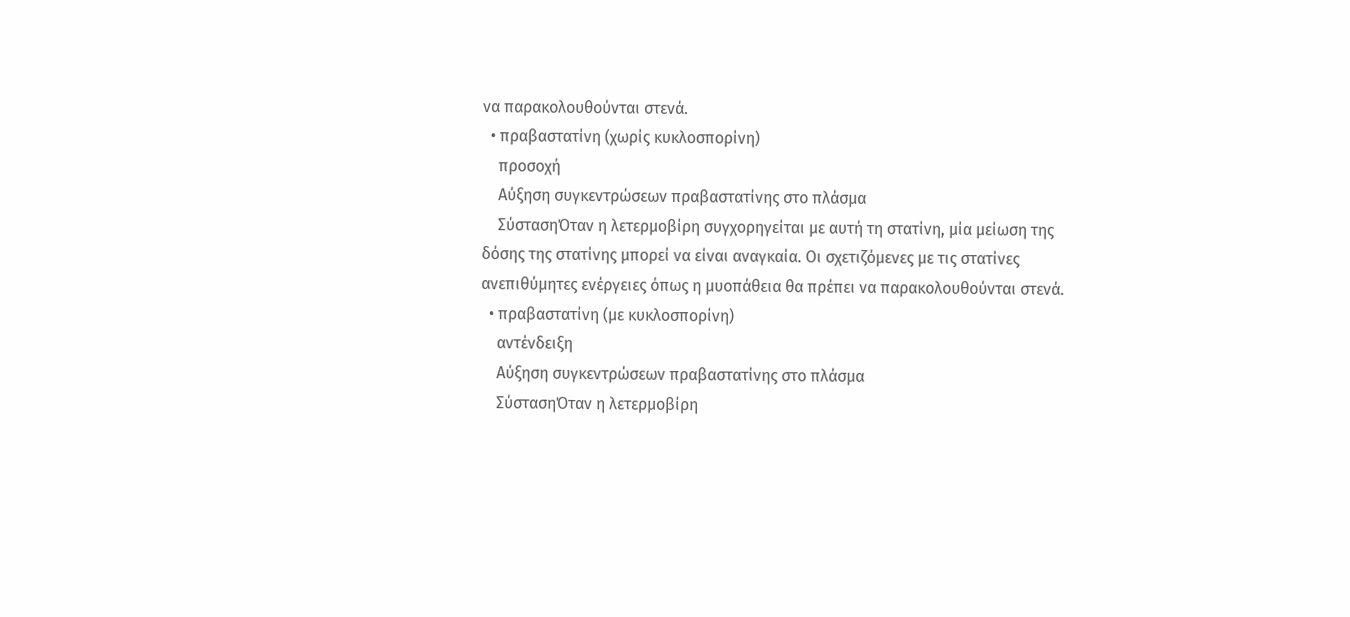να παρακολουθούνται στενά.
  • πραβαστατίνη (χωρίς κυκλοσπορίνη)
    προσοχή
    Αύξηση συγκεντρώσεων πραβαστατίνης στο πλάσμα
    ΣύστασηΌταν η λετερμοβίρη συγχορηγείται με αυτή τη στατίνη, μία μείωση της δόσης της στατίνης μπορεί να είναι αναγκαία. Οι σχετιζόμενες με τις στατίνες ανεπιθύμητες ενέργειες όπως η μυοπάθεια θα πρέπει να παρακολουθούνται στενά.
  • πραβαστατίνη (με κυκλοσπορίνη)
    αντένδειξη
    Αύξηση συγκεντρώσεων πραβαστατίνης στο πλάσμα
    ΣύστασηΌταν η λετερμοβίρη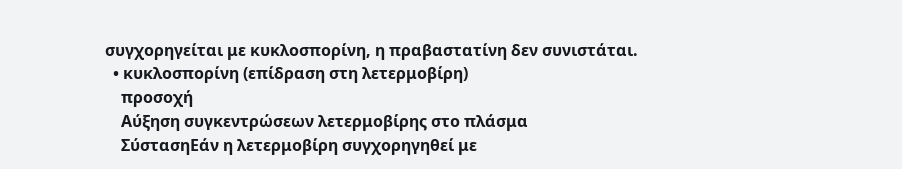συγχορηγείται με κυκλοσπορίνη, η πραβαστατίνη δεν συνιστάται.
  • κυκλοσπορίνη (επίδραση στη λετερμοβίρη)
    προσοχή
    Αύξηση συγκεντρώσεων λετερμοβίρης στο πλάσμα
    ΣύστασηΕάν η λετερμοβίρη συγχορηγηθεί με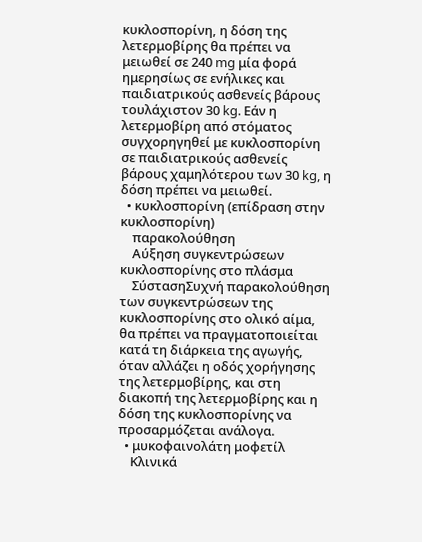κυκλοσπορίνη, η δόση της λετερμοβίρης θα πρέπει να μειωθεί σε 240 mg μία φορά ημερησίως σε ενήλικες και παιδιατρικούς ασθενείς βάρους τουλάχιστον 30 kg. Εάν η λετερμοβίρη από στόματος συγχορηγηθεί με κυκλοσπορίνη σε παιδιατρικούς ασθενείς βάρους χαμηλότερου των 30 kg, η δόση πρέπει να μειωθεί.
  • κυκλοσπορίνη (επίδραση στην κυκλοσπορίνη)
    παρακολούθηση
    Αύξηση συγκεντρώσεων κυκλοσπορίνης στο πλάσμα
    ΣύστασηΣυχνή παρακολούθηση των συγκεντρώσεων της κυκλοσπορίνης στο ολικό αίμα, θα πρέπει να πραγματοποιείται κατά τη διάρκεια της αγωγής, όταν αλλάζει η οδός χορήγησης της λετερμοβίρης, και στη διακοπή της λετερμοβίρης και η δόση της κυκλοσπορίνης να προσαρμόζεται ανάλογα.
  • μυκοφαινολάτη μοφετίλ
    Κλινικά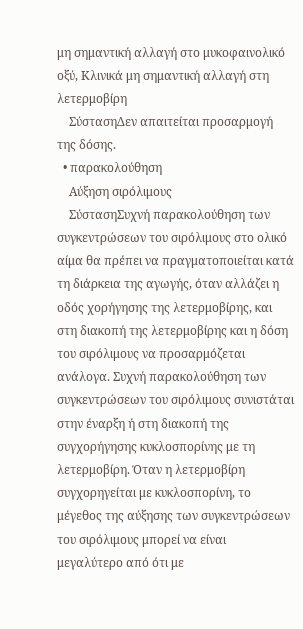μη σημαντική αλλαγή στο μυκοφαινολικό οξύ, Κλινικά μη σημαντική αλλαγή στη λετερμοβίρη
    ΣύστασηΔεν απαιτείται προσαρμογή της δόσης.
  • παρακολούθηση
    Αύξηση σιρόλιμους
    ΣύστασηΣυχνή παρακολούθηση των συγκεντρώσεων του σιρόλιμους στο ολικό αίμα θα πρέπει να πραγματοποιείται κατά τη διάρκεια της αγωγής, όταν αλλάζει η οδός χορήγησης της λετερμοβίρης, και στη διακοπή της λετερμοβίρης και η δόση του σιρόλιμους να προσαρμόζεται ανάλογα. Συχνή παρακολούθηση των συγκεντρώσεων του σιρόλιμους συνιστάται στην έναρξη ή στη διακοπή της συγχορήγησης κυκλοσπορίνης με τη λετερμοβίρη. Όταν η λετερμοβίρη συγχορηγείται με κυκλοσπορίνη, το μέγεθος της αύξησης των συγκεντρώσεων του σιρόλιμους μπορεί να είναι μεγαλύτερο από ότι με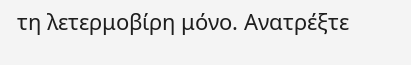τη λετερμοβίρη μόνο. Ανατρέξτε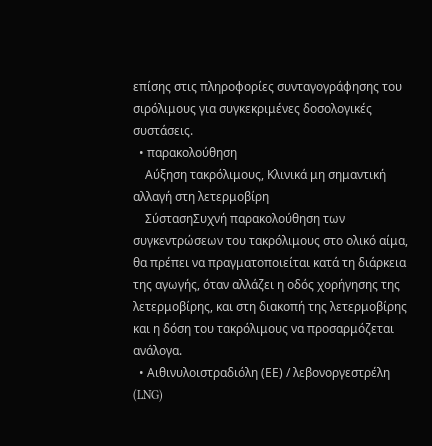επίσης στις πληροφορίες συνταγογράφησης του σιρόλιμους για συγκεκριμένες δοσολογικές συστάσεις.
  • παρακολούθηση
    Αύξηση τακρόλιμους, Κλινικά μη σημαντική αλλαγή στη λετερμοβίρη
    ΣύστασηΣυχνή παρακολούθηση των συγκεντρώσεων του τακρόλιμους στο ολικό αίμα, θα πρέπει να πραγματοποιείται κατά τη διάρκεια της αγωγής, όταν αλλάζει η οδός χορήγησης της λετερμοβίρης, και στη διακοπή της λετερμοβίρης και η δόση του τακρόλιμους να προσαρμόζεται ανάλογα.
  • Αιθινυλοιστραδιόλη (ΕΕ) / λεβονοργεστρέλη (LNG)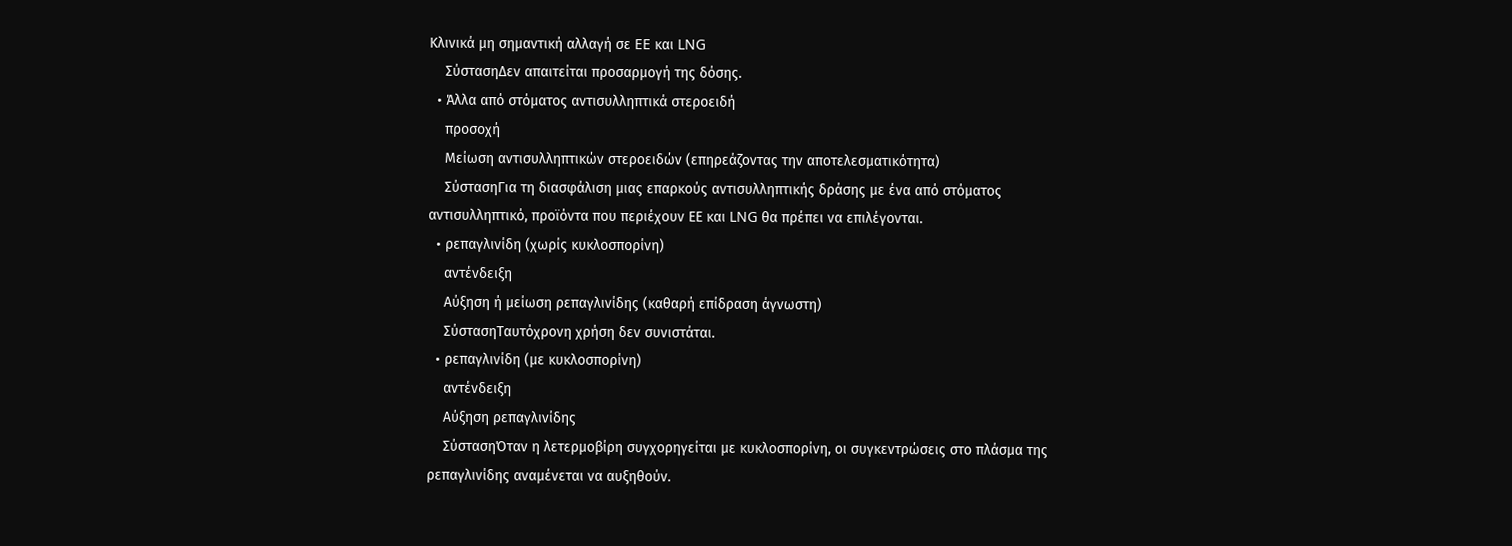Κλινικά μη σημαντική αλλαγή σε EE και LNG
    ΣύστασηΔεν απαιτείται προσαρμογή της δόσης.
  • Άλλα από στόματος αντισυλληπτικά στεροειδή
    προσοχή
    Μείωση αντισυλληπτικών στεροειδών (επηρεάζοντας την αποτελεσματικότητα)
    ΣύστασηΓια τη διασφάλιση μιας επαρκούς αντισυλληπτικής δράσης με ένα από στόματος αντισυλληπτικό, προϊόντα που περιέχουν ΕΕ και LNG θα πρέπει να επιλέγονται.
  • ρεπαγλινίδη (χωρίς κυκλοσπορίνη)
    αντένδειξη
    Αύξηση ή μείωση ρεπαγλινίδης (καθαρή επίδραση άγνωστη)
    ΣύστασηΤαυτόχρονη χρήση δεν συνιστάται.
  • ρεπαγλινίδη (με κυκλοσπορίνη)
    αντένδειξη
    Αύξηση ρεπαγλινίδης
    ΣύστασηΌταν η λετερμοβίρη συγχορηγείται με κυκλοσπορίνη, οι συγκεντρώσεις στο πλάσμα της ρεπαγλινίδης αναμένεται να αυξηθούν.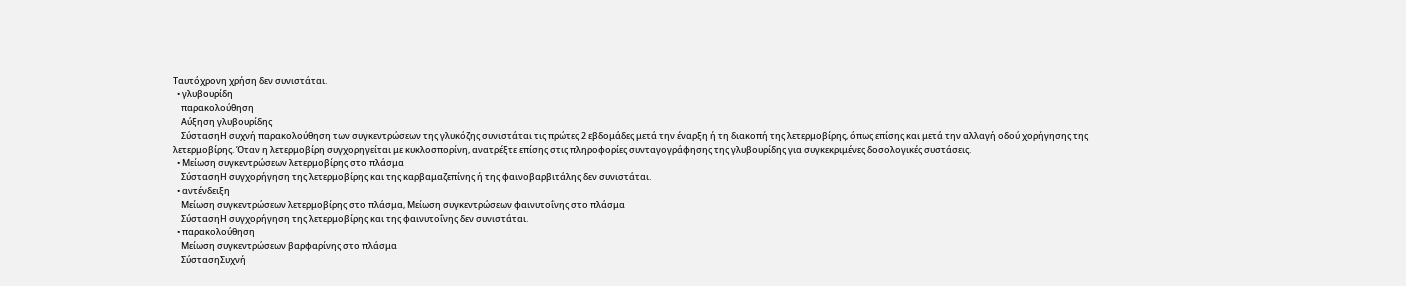Ταυτόχρονη χρήση δεν συνιστάται.
  • γλυβουρίδη
    παρακολούθηση
    Αύξηση γλυβουρίδης
    ΣύστασηΗ συχνή παρακολούθηση των συγκεντρώσεων της γλυκόζης συνιστάται τις πρώτες 2 εβδομάδες μετά την έναρξη ή τη διακοπή της λετερμοβίρης, όπως επίσης και μετά την αλλαγή οδού χορήγησης της λετερμοβίρης. Όταν η λετερμοβίρη συγχορηγείται με κυκλοσπορίνη, ανατρέξτε επίσης στις πληροφορίες συνταγογράφησης της γλυβουρίδης για συγκεκριμένες δοσολογικές συστάσεις.
  • Μείωση συγκεντρώσεων λετερμοβίρης στο πλάσμα
    ΣύστασηΗ συγχορήγηση της λετερμοβίρης και της καρβαμαζεπίνης ή της φαινοβαρβιτάλης δεν συνιστάται.
  • αντένδειξη
    Μείωση συγκεντρώσεων λετερμοβίρης στο πλάσμα, Μείωση συγκεντρώσεων φαινυτοΐνης στο πλάσμα
    ΣύστασηΗ συγχορήγηση της λετερμοβίρης και της φαινυτοΐνης δεν συνιστάται.
  • παρακολούθηση
    Μείωση συγκεντρώσεων βαρφαρίνης στο πλάσμα
    ΣύστασηΣυχνή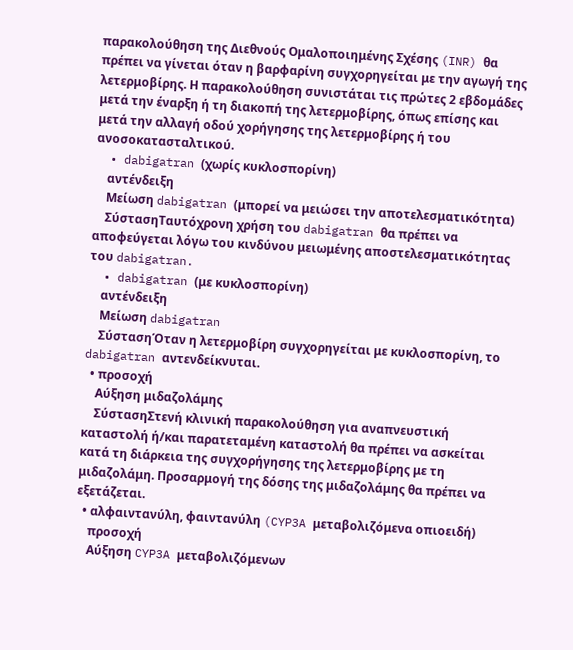παρακολούθηση της Διεθνούς Ομαλοποιημένης Σχέσης (INR) θα πρέπει να γίνεται όταν η βαρφαρίνη συγχορηγείται με την αγωγή της λετερμοβίρης. Η παρακολούθηση συνιστάται τις πρώτες 2 εβδομάδες μετά την έναρξη ή τη διακοπή της λετερμοβίρης, όπως επίσης και μετά την αλλαγή οδού χορήγησης της λετερμοβίρης ή του ανοσοκατασταλτικού.
  • dabigatran (χωρίς κυκλοσπορίνη)
    αντένδειξη
    Μείωση dabigatran (μπορεί να μειώσει την αποτελεσματικότητα)
    ΣύστασηΤαυτόχρονη χρήση του dabigatran θα πρέπει να αποφεύγεται λόγω του κινδύνου μειωμένης αποστελεσματικότητας του dabigatran.
  • dabigatran (με κυκλοσπορίνη)
    αντένδειξη
    Μείωση dabigatran
    ΣύστασηΌταν η λετερμοβίρη συγχορηγείται με κυκλοσπορίνη, το dabigatran αντενδείκνυται.
  • προσοχή
    Αύξηση μιδαζολάμης
    ΣύστασηΣτενή κλινική παρακολούθηση για αναπνευστική καταστολή ή/και παρατεταμένη καταστολή θα πρέπει να ασκείται κατά τη διάρκεια της συγχορήγησης της λετερμοβίρης με τη μιδαζολάμη. Προσαρμογή της δόσης της μιδαζολάμης θα πρέπει να εξετάζεται.
  • αλφαιντανύλη, φαιντανύλη (CYP3A μεταβολιζόμενα οπιοειδή)
    προσοχή
    Αύξηση CYP3A μεταβολιζόμενων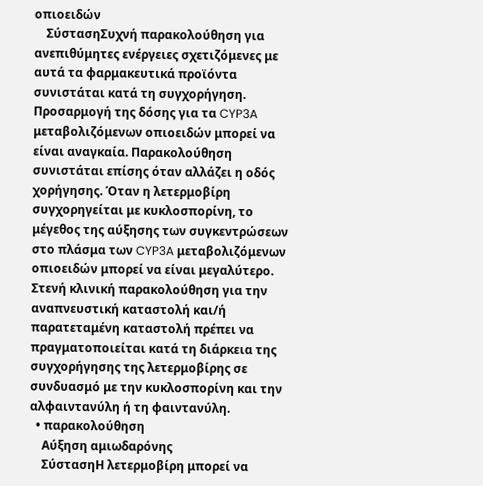οπιοειδών
    ΣύστασηΣυχνή παρακολούθηση για ανεπιθύμητες ενέργειες σχετιζόμενες με αυτά τα φαρμακευτικά προϊόντα συνιστάται κατά τη συγχορήγηση. Προσαρμογή της δόσης για τα CYP3A μεταβολιζόμενων οπιοειδών μπορεί να είναι αναγκαία. Παρακολούθηση συνιστάται επίσης όταν αλλάζει η οδός χορήγησης. Όταν η λετερμοβίρη συγχορηγείται με κυκλοσπορίνη, το μέγεθος της αύξησης των συγκεντρώσεων στο πλάσμα των CYP3A μεταβολιζόμενων οπιοειδών μπορεί να είναι μεγαλύτερο. Στενή κλινική παρακολούθηση για την αναπνευστική καταστολή και/ή παρατεταμένη καταστολή πρέπει να πραγματοποιείται κατά τη διάρκεια της συγχορήγησης της λετερμοβίρης σε συνδυασμό με την κυκλοσπορίνη και την αλφαιντανύλη ή τη φαιντανύλη.
  • παρακολούθηση
    Αύξηση αμιωδαρόνης
    ΣύστασηΗ λετερμοβίρη μπορεί να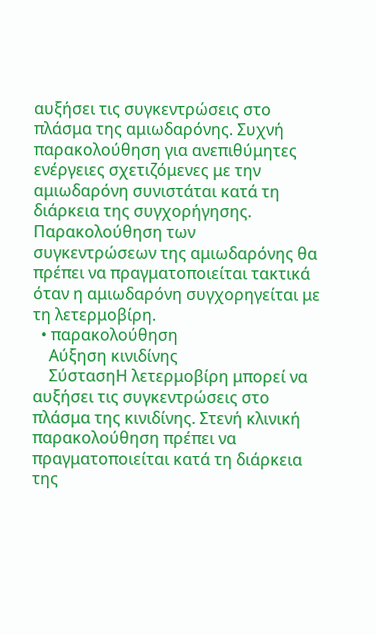αυξήσει τις συγκεντρώσεις στο πλάσμα της αμιωδαρόνης. Συχνή παρακολούθηση για ανεπιθύμητες ενέργειες σχετιζόμενες με την αμιωδαρόνη συνιστάται κατά τη διάρκεια της συγχορήγησης. Παρακολούθηση των συγκεντρώσεων της αμιωδαρόνης θα πρέπει να πραγματοποιείται τακτικά όταν η αμιωδαρόνη συγχορηγείται με τη λετερμοβίρη.
  • παρακολούθηση
    Αύξηση κινιδίνης
    ΣύστασηΗ λετερμοβίρη μπορεί να αυξήσει τις συγκεντρώσεις στο πλάσμα της κινιδίνης. Στενή κλινική παρακολούθηση πρέπει να πραγματοποιείται κατά τη διάρκεια της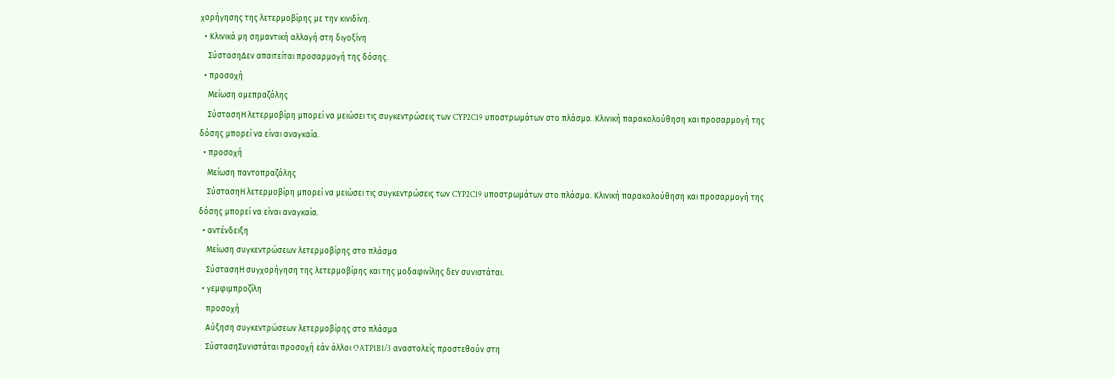χορήγησης της λετερμοβίρης με την κινιδίνη.
  • Κλινικά μη σημαντική αλλαγή στη διγοξίνη
    ΣύστασηΔεν απαιτείται προσαρμογή της δόσης.
  • προσοχή
    Μείωση ομεπραζόλης
    ΣύστασηΗ λετερμοβίρη μπορεί να μειώσει τις συγκεντρώσεις των CYP2C19 υποστρωμάτων στο πλάσμα. Κλινική παρακολούθηση και προσαρμογή της δόσης μπορεί να είναι αναγκαία.
  • προσοχή
    Μείωση παντοπραζόλης
    ΣύστασηΗ λετερμοβίρη μπορεί να μειώσει τις συγκεντρώσεις των CYP2C19 υποστρωμάτων στο πλάσμα. Κλινική παρακολούθηση και προσαρμογή της δόσης μπορεί να είναι αναγκαία.
  • αντένδειξη
    Μείωση συγκεντρώσεων λετερμοβίρης στο πλάσμα
    ΣύστασηΗ συγχορήγηση της λετερμοβίρης και της μοδαφινίλης δεν συνιστάται.
  • γεμφιμπροζίλη
    προσοχή
    Αύξηση συγκεντρώσεων λετερμοβίρης στο πλάσμα
    ΣύστασηΣυνιστάται προσοχή εάν άλλοι OATP1B1/3 αναστολείς προστεθούν στη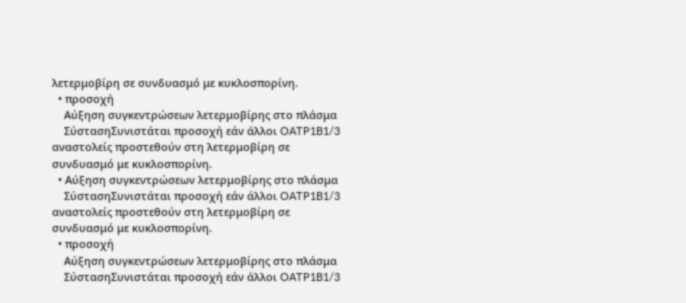λετερμοβίρη σε συνδυασμό με κυκλοσπορίνη.
  • προσοχή
    Αύξηση συγκεντρώσεων λετερμοβίρης στο πλάσμα
    ΣύστασηΣυνιστάται προσοχή εάν άλλοι OATP1B1/3 αναστολείς προστεθούν στη λετερμοβίρη σε συνδυασμό με κυκλοσπορίνη.
  • Αύξηση συγκεντρώσεων λετερμοβίρης στο πλάσμα
    ΣύστασηΣυνιστάται προσοχή εάν άλλοι OATP1B1/3 αναστολείς προστεθούν στη λετερμοβίρη σε συνδυασμό με κυκλοσπορίνη.
  • προσοχή
    Αύξηση συγκεντρώσεων λετερμοβίρης στο πλάσμα
    ΣύστασηΣυνιστάται προσοχή εάν άλλοι OATP1B1/3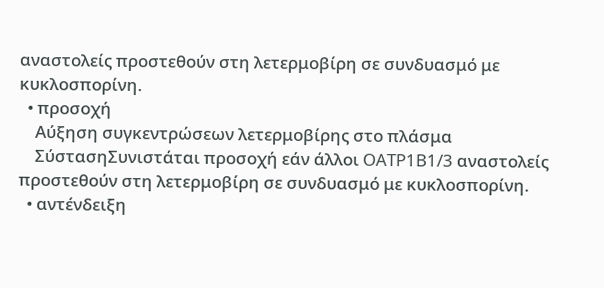αναστολείς προστεθούν στη λετερμοβίρη σε συνδυασμό με κυκλοσπορίνη.
  • προσοχή
    Αύξηση συγκεντρώσεων λετερμοβίρης στο πλάσμα
    ΣύστασηΣυνιστάται προσοχή εάν άλλοι OATP1B1/3 αναστολείς προστεθούν στη λετερμοβίρη σε συνδυασμό με κυκλοσπορίνη.
  • αντένδειξη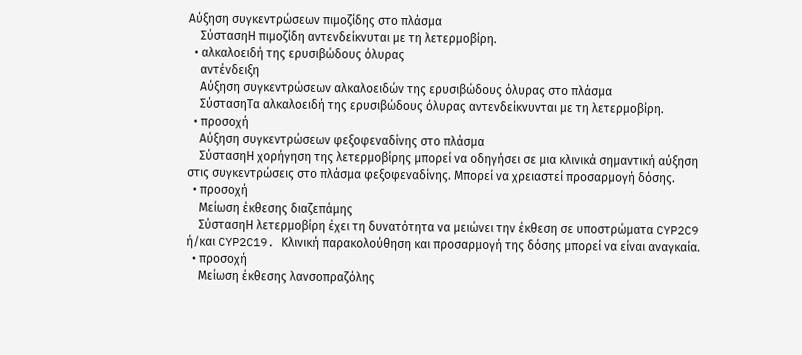Αύξηση συγκεντρώσεων πιμοζίδης στο πλάσμα
    ΣύστασηΗ πιμοζίδη αντενδείκνυται με τη λετερμοβίρη.
  • αλκαλοειδή της ερυσιβώδους όλυρας
    αντένδειξη
    Αύξηση συγκεντρώσεων αλκαλοειδών της ερυσιβώδους όλυρας στο πλάσμα
    ΣύστασηΤα αλκαλοειδή της ερυσιβώδους όλυρας αντενδείκνυνται με τη λετερμοβίρη.
  • προσοχή
    Αύξηση συγκεντρώσεων φεξοφεναδίνης στο πλάσμα
    ΣύστασηΗ χορήγηση της λετερμοβίρης μπορεί να οδηγήσει σε μια κλινικά σημαντική αύξηση στις συγκεντρώσεις στο πλάσμα φεξοφεναδίνης. Μπορεί να χρειαστεί προσαρμογή δόσης.
  • προσοχή
    Μείωση έκθεσης διαζεπάμης
    ΣύστασηΗ λετερμοβίρη έχει τη δυνατότητα να μειώνει την έκθεση σε υποστρώματα CYP2C9 ή/και CYP2C19. Κλινική παρακολούθηση και προσαρμογή της δόσης μπορεί να είναι αναγκαία.
  • προσοχή
    Μείωση έκθεσης λανσοπραζόλης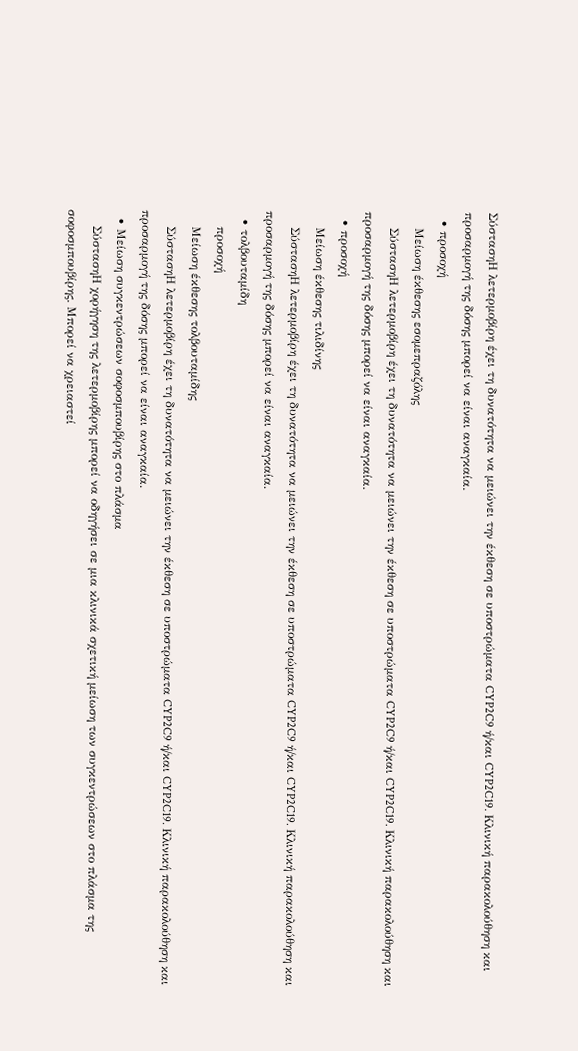ΣύστασηΗ λετερμοβίρη έχει τη δυνατότητα να μειώνει την έκθεση σε υποστρώματα CYP2C9 ή/και CYP2C19. Κλινική παρακολούθηση και προσαρμογή της δόσης μπορεί να είναι αναγκαία.
  • προσοχή
    Μείωση έκθεσης εσομεπραζόλης
    ΣύστασηΗ λετερμοβίρη έχει τη δυνατότητα να μειώνει την έκθεση σε υποστρώματα CYP2C9 ή/και CYP2C19. Κλινική παρακολούθηση και προσαρμογή της δόσης μπορεί να είναι αναγκαία.
  • προσοχή
    Μείωση έκθεσης τιλιδίνης
    ΣύστασηΗ λετερμοβίρη έχει τη δυνατότητα να μειώνει την έκθεση σε υποστρώματα CYP2C9 ή/και CYP2C19. Κλινική παρακολούθηση και προσαρμογή της δόσης μπορεί να είναι αναγκαία.
  • τολβουταμίδη
    προσοχή
    Μείωση έκθεσης τολβουταμίδης
    ΣύστασηΗ λετερμοβίρη έχει τη δυνατότητα να μειώνει την έκθεση σε υποστρώματα CYP2C9 ή/και CYP2C19. Κλινική παρακολούθηση και προσαρμογή της δόσης μπορεί να είναι αναγκαία.
  • Μείωση συγκεντρώσεων σοφοσμπουβίρης στο πλάσμα
    ΣύστασηΗ χορήγηση της λετερμοβίρης μπορεί να οδηγήσει σε μια κλινικά σχετική μείωση των συγκεντρώσεων στο πλάσμα της σοφοσμπουβίρης. Μπορεί να χρειαστεί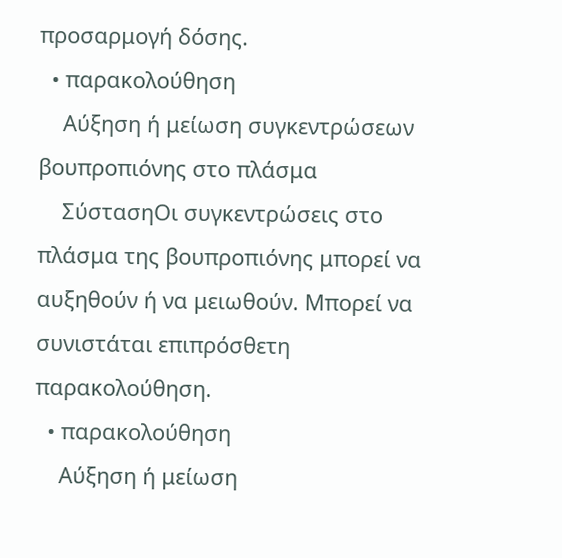προσαρμογή δόσης.
  • παρακολούθηση
    Αύξηση ή μείωση συγκεντρώσεων βουπροπιόνης στο πλάσμα
    ΣύστασηΟι συγκεντρώσεις στο πλάσμα της βουπροπιόνης μπορεί να αυξηθούν ή να μειωθούν. Μπορεί να συνιστάται επιπρόσθετη παρακολούθηση.
  • παρακολούθηση
    Αύξηση ή μείωση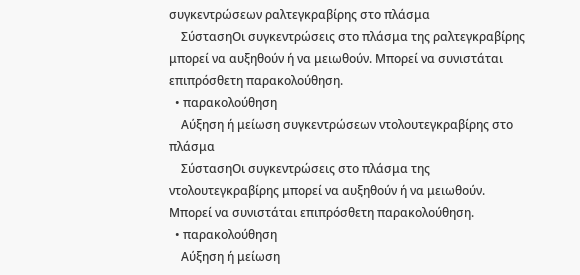συγκεντρώσεων ραλτεγκραβίρης στο πλάσμα
    ΣύστασηΟι συγκεντρώσεις στο πλάσμα της ραλτεγκραβίρης μπορεί να αυξηθούν ή να μειωθούν. Μπορεί να συνιστάται επιπρόσθετη παρακολούθηση.
  • παρακολούθηση
    Αύξηση ή μείωση συγκεντρώσεων ντολουτεγκραβίρης στο πλάσμα
    ΣύστασηΟι συγκεντρώσεις στο πλάσμα της ντολουτεγκραβίρης μπορεί να αυξηθούν ή να μειωθούν. Μπορεί να συνιστάται επιπρόσθετη παρακολούθηση.
  • παρακολούθηση
    Αύξηση ή μείωση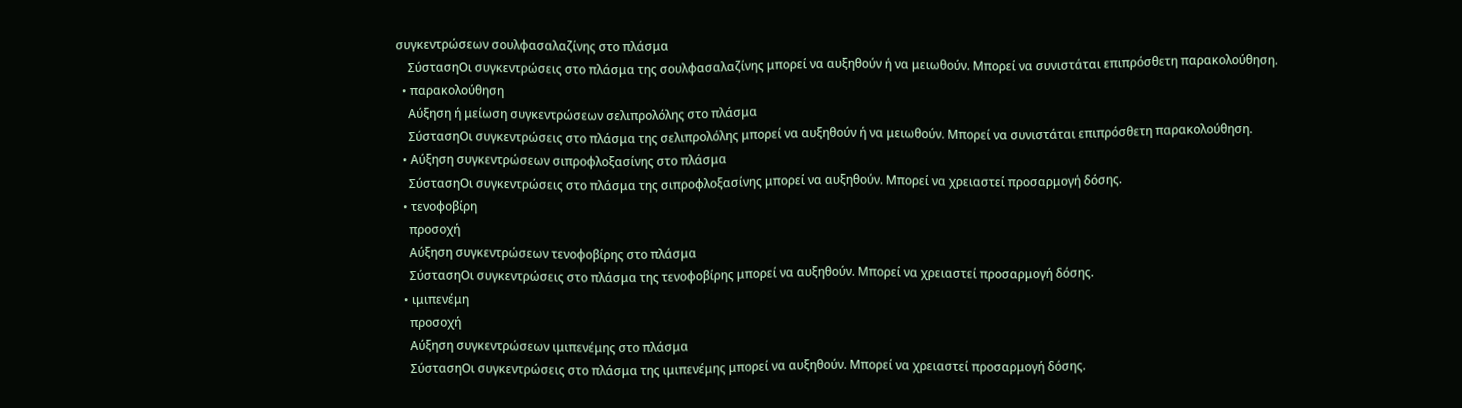συγκεντρώσεων σουλφασαλαζίνης στο πλάσμα
    ΣύστασηΟι συγκεντρώσεις στο πλάσμα της σουλφασαλαζίνης μπορεί να αυξηθούν ή να μειωθούν. Μπορεί να συνιστάται επιπρόσθετη παρακολούθηση.
  • παρακολούθηση
    Αύξηση ή μείωση συγκεντρώσεων σελιπρολόλης στο πλάσμα
    ΣύστασηΟι συγκεντρώσεις στο πλάσμα της σελιπρολόλης μπορεί να αυξηθούν ή να μειωθούν. Μπορεί να συνιστάται επιπρόσθετη παρακολούθηση.
  • Αύξηση συγκεντρώσεων σιπροφλοξασίνης στο πλάσμα
    ΣύστασηΟι συγκεντρώσεις στο πλάσμα της σιπροφλοξασίνης μπορεί να αυξηθούν. Μπορεί να χρειαστεί προσαρμογή δόσης.
  • τενοφοβίρη
    προσοχή
    Αύξηση συγκεντρώσεων τενοφοβίρης στο πλάσμα
    ΣύστασηΟι συγκεντρώσεις στο πλάσμα της τενοφοβίρης μπορεί να αυξηθούν. Μπορεί να χρειαστεί προσαρμογή δόσης.
  • ιμιπενέμη
    προσοχή
    Αύξηση συγκεντρώσεων ιμιπενέμης στο πλάσμα
    ΣύστασηΟι συγκεντρώσεις στο πλάσμα της ιμιπενέμης μπορεί να αυξηθούν. Μπορεί να χρειαστεί προσαρμογή δόσης.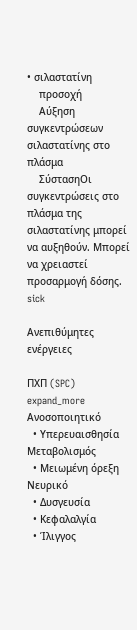• σιλαστατίνη
    προσοχή
    Αύξηση συγκεντρώσεων σιλαστατίνης στο πλάσμα
    ΣύστασηΟι συγκεντρώσεις στο πλάσμα της σιλαστατίνης μπορεί να αυξηθούν. Μπορεί να χρειαστεί προσαρμογή δόσης.
sick

Ανεπιθύμητες ενέργειες

ΠΧΠ (SPC)
expand_more
Ανοσοποιητικό
  • Υπερευαισθησία
Μεταβολισμός
  • Μειωμένη όρεξη
Νευρικό
  • Δυσγευσία
  • Κεφαλαλγία
  • Ίλιγγος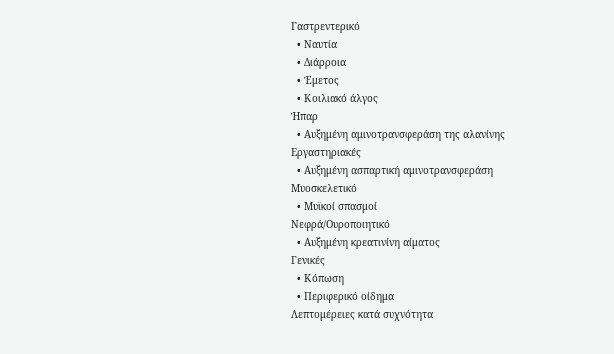Γαστρεντερικό
  • Ναυτία
  • Διάρροια
  • Έμετος
  • Κοιλιακό άλγος
Ήπαρ
  • Αυξημένη αμινοτρανσφεράση της αλανίνης
Εργαστηριακές
  • Αυξημένη ασπαρτική αμινοτρανσφεράση
Μυοσκελετικό
  • Μυϊκοί σπασμοί
Νεφρά/Ουροποιητικό
  • Αυξημένη κρεατινίνη αίματος
Γενικές
  • Κόπωση
  • Περιφερικό οίδημα
Λεπτομέρειες κατά συχνότητα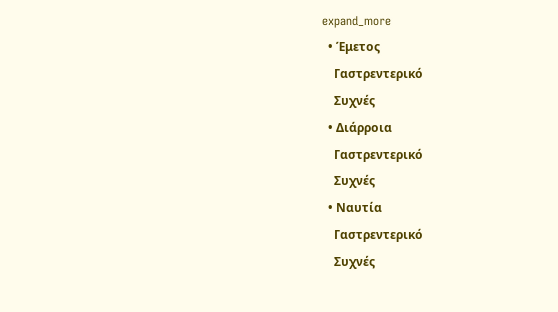expand_more
  • Έμετος
    Γαστρεντερικό
    Συχνές
  • Διάρροια
    Γαστρεντερικό
    Συχνές
  • Ναυτία
    Γαστρεντερικό
    Συχνές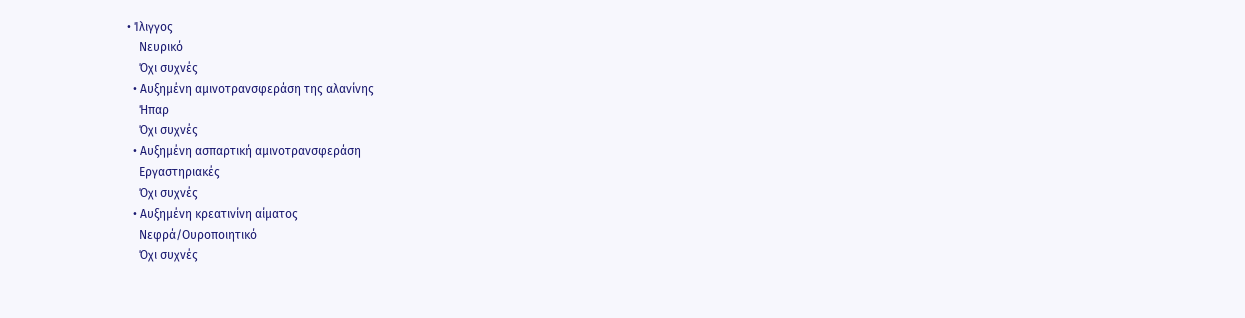• Ίλιγγος
    Νευρικό
    Όχι συχνές
  • Αυξημένη αμινοτρανσφεράση της αλανίνης
    Ήπαρ
    Όχι συχνές
  • Αυξημένη ασπαρτική αμινοτρανσφεράση
    Εργαστηριακές
    Όχι συχνές
  • Αυξημένη κρεατινίνη αίματος
    Νεφρά/Ουροποιητικό
    Όχι συχνές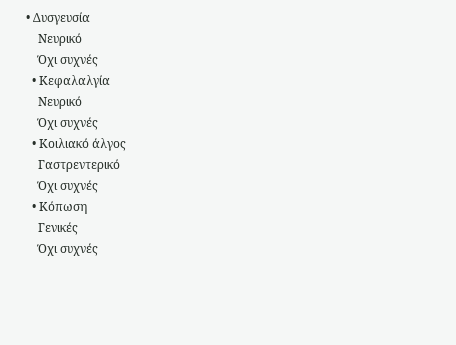• Δυσγευσία
    Νευρικό
    Όχι συχνές
  • Κεφαλαλγία
    Νευρικό
    Όχι συχνές
  • Κοιλιακό άλγος
    Γαστρεντερικό
    Όχι συχνές
  • Κόπωση
    Γενικές
    Όχι συχνές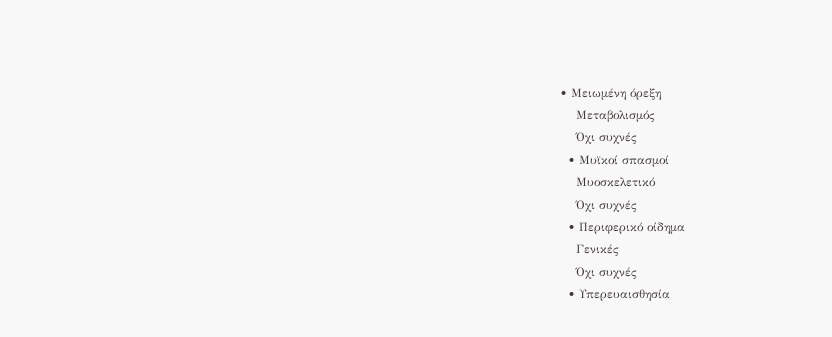• Μειωμένη όρεξη
    Μεταβολισμός
    Όχι συχνές
  • Μυϊκοί σπασμοί
    Μυοσκελετικό
    Όχι συχνές
  • Περιφερικό οίδημα
    Γενικές
    Όχι συχνές
  • Υπερευαισθησία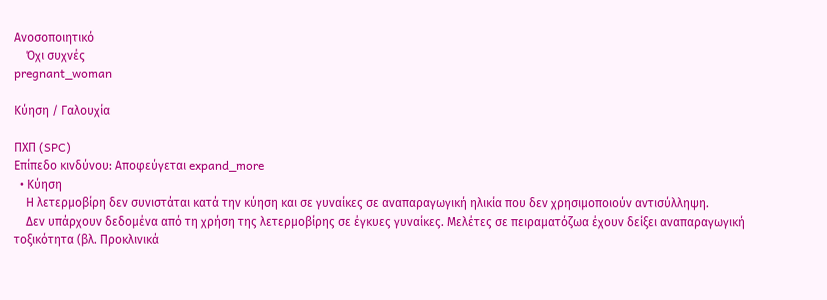Ανοσοποιητικό
    Όχι συχνές
pregnant_woman

Κύηση / Γαλουχία

ΠΧΠ (SPC)
Επίπεδο κινδύνου: Αποφεύγεται expand_more
  • Κύηση
    Η λετερμοβίρη δεν συνιστάται κατά την κύηση και σε γυναίκες σε αναπαραγωγική ηλικία που δεν χρησιμοποιούν αντισύλληψη.
    Δεν υπάρχουν δεδομένα από τη χρήση της λετερμοβίρης σε έγκυες γυναίκες. Μελέτες σε πειραματόζωα έχουν δείξει αναπαραγωγική τοξικότητα (βλ. Προκλινικά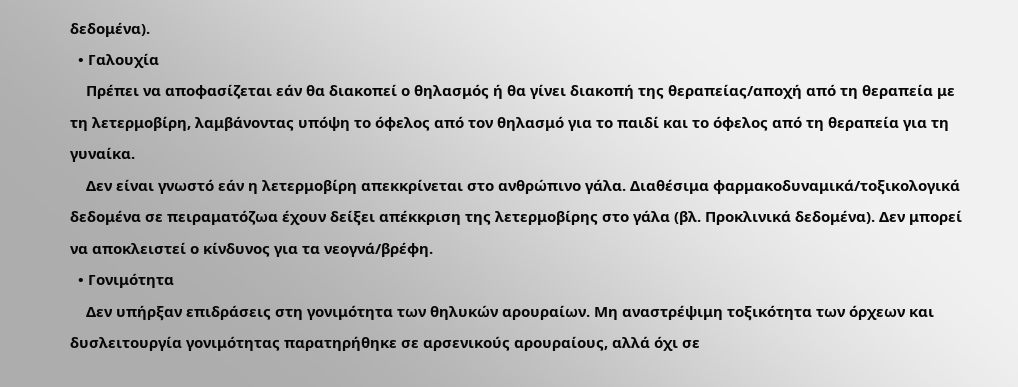δεδομένα).
  • Γαλουχία
    Πρέπει να αποφασίζεται εάν θα διακοπεί ο θηλασμός ή θα γίνει διακοπή της θεραπείας/αποχή από τη θεραπεία με τη λετερμοβίρη, λαμβάνοντας υπόψη το όφελος από τον θηλασμό για το παιδί και το όφελος από τη θεραπεία για τη γυναίκα.
    Δεν είναι γνωστό εάν η λετερμοβίρη απεκκρίνεται στο ανθρώπινο γάλα. Διαθέσιμα φαρμακοδυναμικά/τοξικολογικά δεδομένα σε πειραματόζωα έχουν δείξει απέκκριση της λετερμοβίρης στο γάλα (βλ. Προκλινικά δεδομένα). Δεν μπορεί να αποκλειστεί ο κίνδυνος για τα νεογνά/βρέφη.
  • Γονιμότητα
    Δεν υπήρξαν επιδράσεις στη γονιμότητα των θηλυκών αρουραίων. Μη αναστρέψιμη τοξικότητα των όρχεων και δυσλειτουργία γονιμότητας παρατηρήθηκε σε αρσενικούς αρουραίους, αλλά όχι σε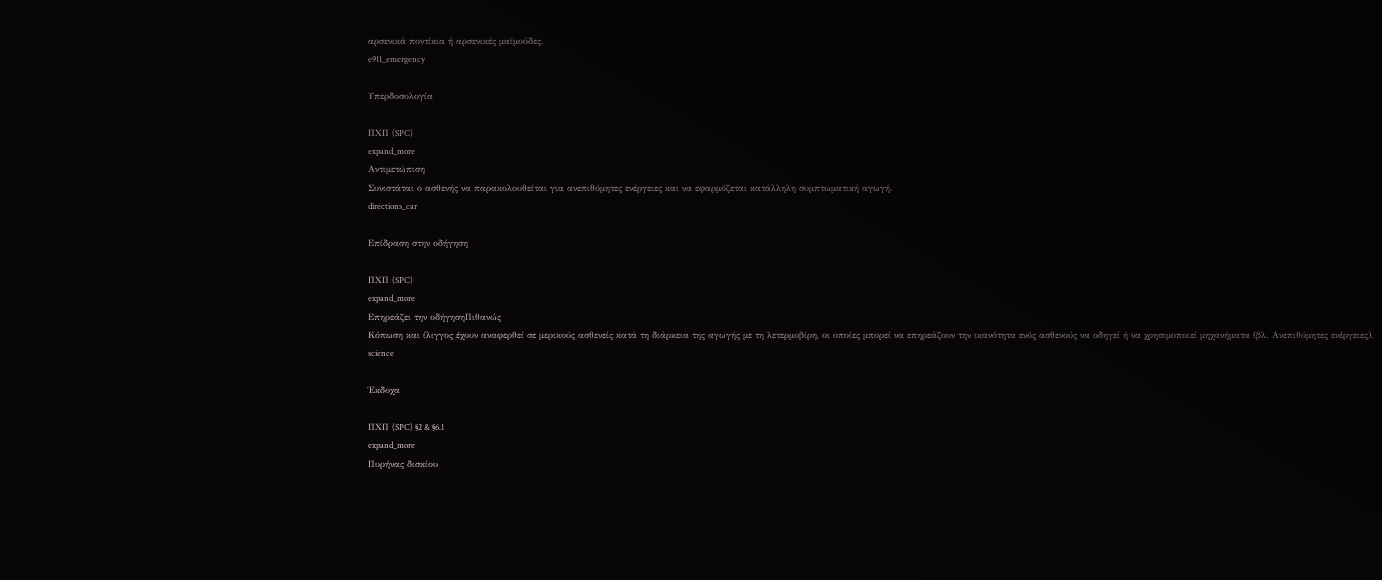αρσενικά ποντίκια ή αρσενικές μαϊμούδες.
e911_emergency

Υπερδοσολογία

ΠΧΠ (SPC)
expand_more
Αντιμετώπιση
Συνιστάται ο ασθενής να παρακολουθείται για ανεπιθύμητες ενέργειες και να εφαρμόζεται κατάλληλη συμπτωματική αγωγή.
directions_car

Επίδραση στην οδήγηση

ΠΧΠ (SPC)
expand_more
Επηρεάζει την οδήγησηΠιθανώς
Κόπωση και ίλιγγος έχουν αναφερθεί σε μερικούς ασθενείς κατά τη διάρκεια της αγωγής με τη λετερμοβίρη, οι οποίες μπορεί να επηρεάζουν την ικανότητα ενός ασθενούς να οδηγεί ή να χρησιμοποιεί μηχανήματα (βλ. Ανεπιθύμητες ενέργειες).
science

Έκδοχα

ΠΧΠ (SPC) §2 & §6.1
expand_more
Πυρήνας δισκίου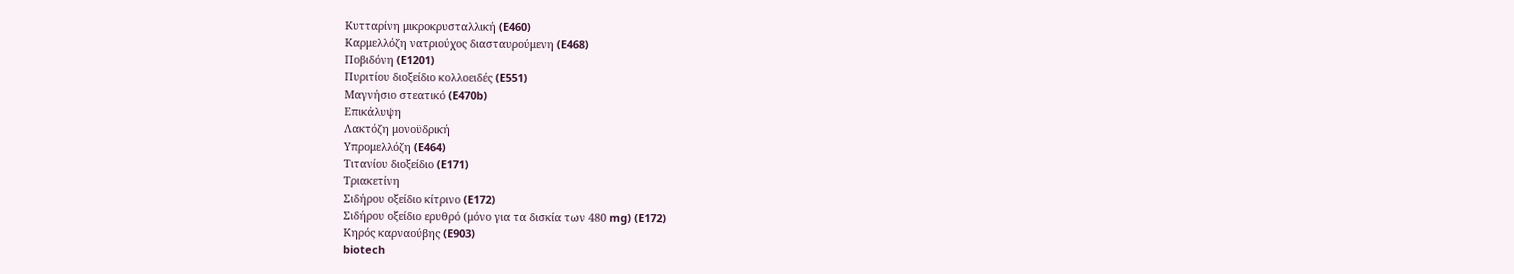Κυτταρίνη μικροκρυσταλλική (E460)
Καρμελλόζη νατριούχος διασταυρούμενη (E468)
Ποβιδόνη (E1201)
Πυριτίου διοξείδιο κολλοειδές (E551)
Μαγνήσιο στεατικό (E470b)
Επικάλυψη
Λακτόζη μονοϋδρική
Υπρομελλόζη (E464)
Τιτανίου διοξείδιο (E171)
Τριακετίνη
Σιδήρου οξείδιο κίτρινο (E172)
Σιδήρου οξείδιο ερυθρό (μόνο για τα δισκία των 480 mg) (E172)
Κηρός καρναούβης (E903)
biotech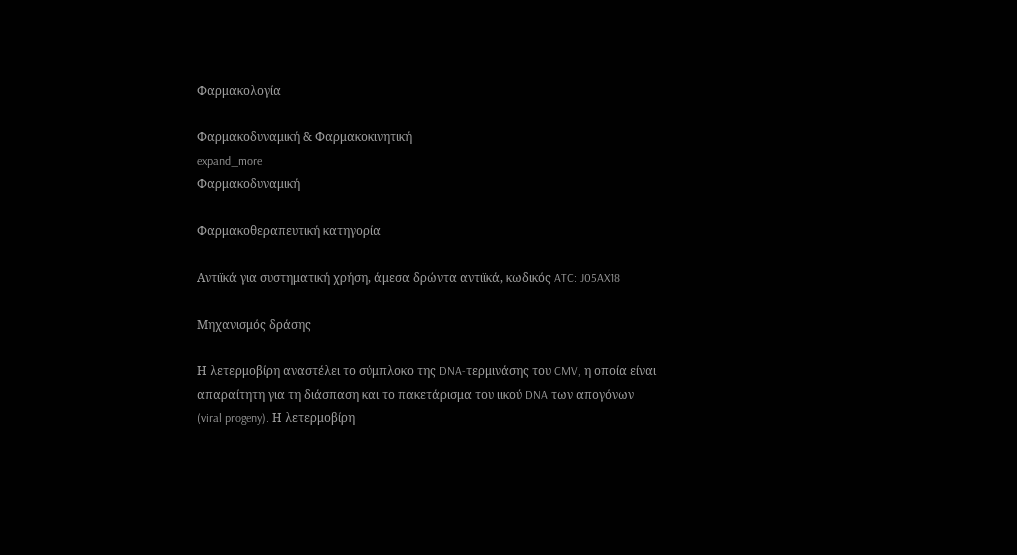Φαρμακολογία

Φαρμακοδυναμική & Φαρμακοκινητική
expand_more
Φαρμακοδυναμική

Φαρμακοθεραπευτική κατηγορία

Αντιϊκά για συστηματική χρήση, άμεσα δρώντα αντιϊκά, κωδικός ATC: J05AX18

Μηχανισμός δράσης

Η λετερμοβίρη αναστέλει το σύμπλοκο της DNA-τερμινάσης του CMV, η οποία είναι απαραίτητη για τη διάσπαση και το πακετάρισμα του ιικού DNA των απογόνων (viral progeny). Η λετερμοβίρη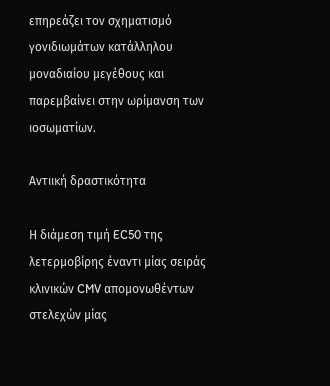επηρεάζει τον σχηματισμό γονιδιωμάτων κατάλληλου μοναδιαίου μεγέθους και παρεμβαίνει στην ωρίμανση των ιοσωματίων.

Αντιική δραστικότητα

Η διάμεση τιμή EC50 της λετερμοβίρης έναντι μίας σειράς κλινικών CMV απομονωθέντων στελεχών μίας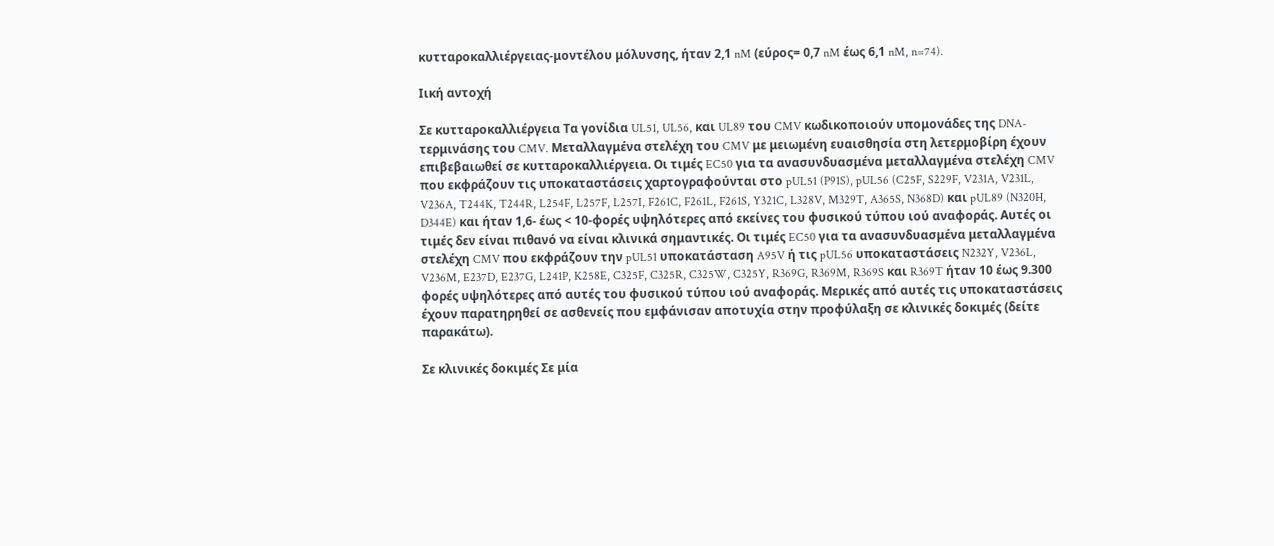κυτταροκαλλιέργειας-μοντέλου μόλυνσης, ήταν 2,1 nM (εύρος= 0,7 nM έως 6,1 nM, n=74).

Ιική αντοχή

Σε κυτταροκαλλιέργεια Τα γονίδια UL51, UL56, και UL89 του CMV κωδικοποιούν υπομονάδες της DNA-τερμινάσης του CMV. Μεταλλαγμένα στελέχη του CMV με μειωμένη ευαισθησία στη λετερμοβίρη έχουν επιβεβαιωθεί σε κυτταροκαλλιέργεια. Οι τιμές EC50 για τα ανασυνδυασμένα μεταλλαγμένα στελέχη CMV που εκφράζουν τις υποκαταστάσεις χαρτογραφούνται στο pUL51 (P91S), pUL56 (C25F, S229F, V231A, V231L, V236A, T244K, T244R, L254F, L257F, L257I, F261C, F261L, F261S, Y321C, L328V, M329T, A365S, N368D) και pUL89 (N320H, D344E) και ήταν 1,6- έως < 10-φορές υψηλότερες από εκείνες του φυσικού τύπου ιού αναφοράς. Αυτές οι τιμές δεν είναι πιθανό να είναι κλινικά σημαντικές. Οι τιμές EC50 για τα ανασυνδυασμένα μεταλλαγμένα στελέχη CMV που εκφράζουν την pUL51 υποκατάσταση A95V ή τις pUL56 υποκαταστάσεις N232Y, V236L, V236M, E237D, E237G, L241P, K258E, C325F, C325R, C325W, C325Y, R369G, R369M, R369S και R369T ήταν 10 έως 9.300 φορές υψηλότερες από αυτές του φυσικού τύπου ιού αναφοράς. Μερικές από αυτές τις υποκαταστάσεις έχουν παρατηρηθεί σε ασθενείς που εμφάνισαν αποτυχία στην προφύλαξη σε κλινικές δοκιμές (δείτε παρακάτω).

Σε κλινικές δοκιμές Σε μία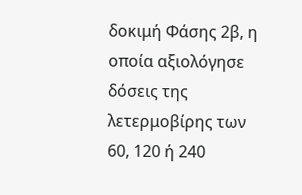δοκιμή Φάσης 2β, η οποία αξιολόγησε δόσεις της λετερμοβίρης των 60, 120 ή 240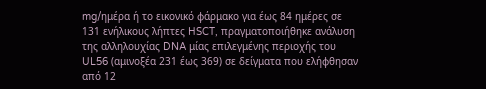mg/ημέρα ή το εικονικό φάρμακο για έως 84 ημέρες σε 131 ενήλικους λήπτες HSCT, πραγματοποιήθηκε ανάλυση της αλληλουχίας DNA μίας επιλεγμένης περιοχής του UL56 (αμινοξέα 231 έως 369) σε δείγματα που ελήφθησαν από 12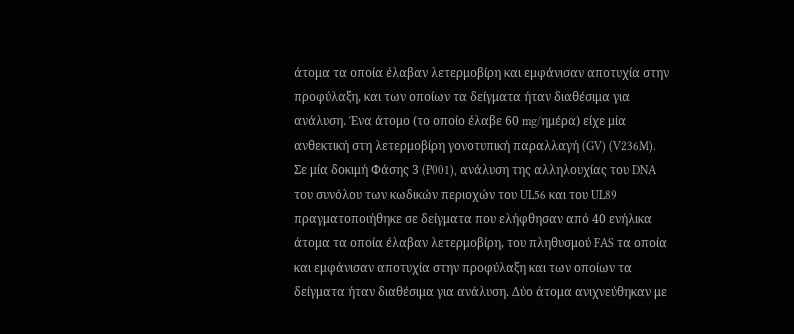άτομα τα οποία έλαβαν λετερμοβίρη και εμφάνισαν αποτυχία στην προφύλαξη, και των οποίων τα δείγματα ήταν διαθέσιμα για ανάλυση. Ένα άτομο (το οποίο έλαβε 60 mg/ημέρα) είχε μία ανθεκτική στη λετερμοβίρη γονοτυπική παραλλαγή (GV) (V236M). Σε μία δοκιμή Φάσης 3 (P001), ανάλυση της αλληλουχίας του DNA του συνόλου των κωδικών περιοχών του UL56 και του UL89 πραγματοποιήθηκε σε δείγματα που ελήφθησαν από 40 ενήλικα άτομα τα οποία έλαβαν λετερμοβίρη, του πληθυσμού FAS τα οποία και εμφάνισαν αποτυχία στην προφύλαξη και των οποίων τα δείγματα ήταν διαθέσιμα για ανάλυση. Δύο άτομα ανιχνεύθηκαν με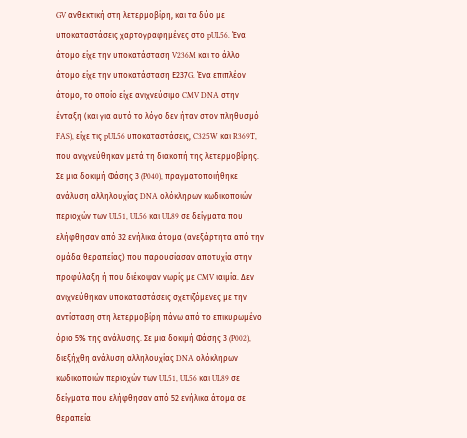GV ανθεκτική στη λετερμοβίρη, και τα δύο με υποκαταστάσεις χαρτογραφημένες στο pUL56. Ένα άτομο είχε την υποκατάσταση V236M και το άλλο άτομο είχε την υποκατάσταση Ε237G. Ένα επιπλέον άτομο, το οποίο είχε ανιχνεύσιμο CMV DNA στην ένταξη (και για αυτό το λόγο δεν ήταν στον πληθυσμό FAS), είχε τις pUL56 υποκαταστάσεις, C325W και R369T, που ανιχνεύθηκαν μετά τη διακοπή της λετερμοβίρης. Σε μια δοκιμή Φάσης 3 (P040), πραγματοποιήθηκε ανάλυση αλληλουχίας DNA ολόκληρων κωδικοποιών περιοχών των UL51, UL56 και UL89 σε δείγματα που ελήφθησαν από 32 ενήλικα άτομα (ανεξάρτητα από την ομάδα θεραπείας) που παρουσίασαν αποτυχία στην προφύλαξη ή που διέκοψαν νωρίς με CMV ιαιμία. Δεν ανιχνεύθηκαν υποκαταστάσεις σχετιζόμενες με την αντίσταση στη λετερμοβίρη πάνω από το επικυρωμένο όριο 5% της ανάλυσης. Σε μια δοκιμή Φάσης 3 (P002), διεξήχθη ανάλυση αλληλουχίας DNA ολόκληρων κωδικοποιών περιοχών των UL51, UL56 και UL89 σε δείγματα που ελήφθησαν από 52 ενήλικα άτομα σε θεραπεία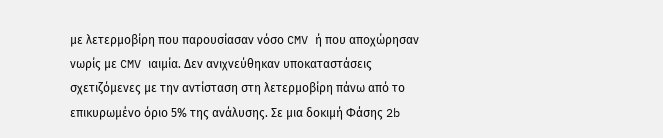με λετερμοβίρη που παρουσίασαν νόσο CMV ή που αποχώρησαν νωρίς με CMV ιαιμία. Δεν ανιχνεύθηκαν υποκαταστάσεις σχετιζόμενες με την αντίσταση στη λετερμοβίρη πάνω από το επικυρωμένο όριο 5% της ανάλυσης. Σε μια δοκιμή Φάσης 2b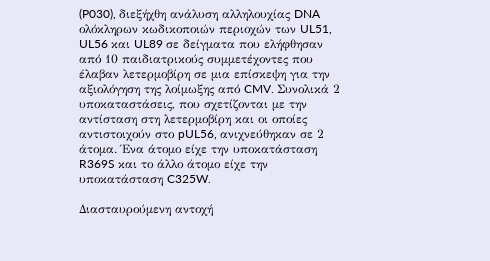(P030), διεξήχθη ανάλυση αλληλουχίας DNA ολόκληρων κωδικοποιών περιοχών των UL51, UL56 και UL89 σε δείγματα που ελήφθησαν από 10 παιδιατρικούς συμμετέχοντες που έλαβαν λετερμοβίρη σε μια επίσκεψη για την αξιολόγηση της λοίμωξης από CMV. Συνολικά 2 υποκαταστάσεις, που σχετίζονται με την αντίσταση στη λετερμοβίρη και οι οποίες αντιστοιχούν στο pUL56, ανιχνεύθηκαν σε 2 άτομα. Ένα άτομο είχε την υποκατάσταση R369S και το άλλο άτομο είχε την υποκατάσταση C325W.

Διασταυρούμενη αντοχή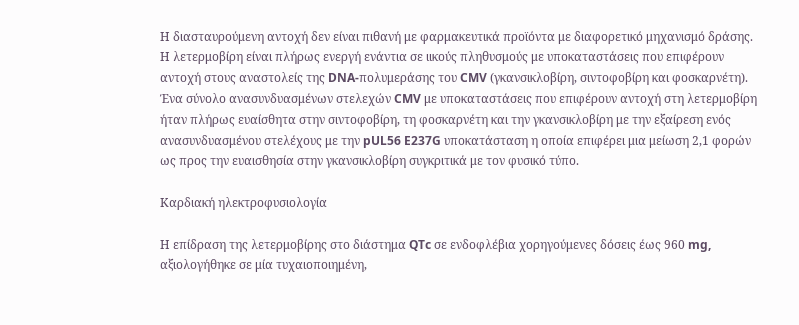Η διασταυρούμενη αντοχή δεν είναι πιθανή με φαρμακευτικά προϊόντα με διαφορετικό μηχανισμό δράσης. Η λετερμοβίρη είναι πλήρως ενεργή ενάντια σε ιικούς πληθυσμούς με υποκαταστάσεις που επιφέρουν αντοχή στους αναστολείς της DNA-πολυμεράσης του CMV (γκανσικλοβίρη, σιντοφοβίρη και φοσκαρνέτη). Ένα σύνολο ανασυνδυασμένων στελεχών CMV με υποκαταστάσεις που επιφέρουν αντοχή στη λετερμοβίρη ήταν πλήρως ευαίσθητα στην σιντοφοβίρη, τη φοσκαρνέτη και την γκανσικλοβίρη με την εξαίρεση ενός ανασυνδυασμένου στελέχους με την pUL56 E237G υποκατάσταση η οποία επιφέρει μια μείωση 2,1 φορών ως προς την ευαισθησία στην γκανσικλοβίρη συγκριτικά με τον φυσικό τύπο.

Καρδιακή ηλεκτροφυσιολογία

Η επίδραση της λετερμοβίρης στο διάστημα QTc σε ενδοφλέβια χορηγούμενες δόσεις έως 960 mg, αξιολογήθηκε σε μία τυχαιοποιημένη,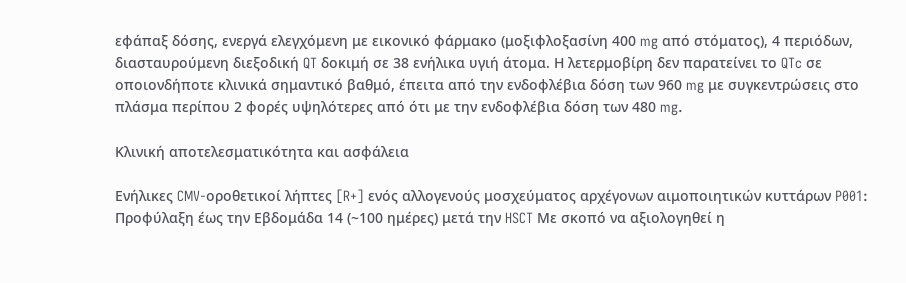εφάπαξ δόσης, ενεργά ελεγχόμενη με εικονικό φάρμακο (μοξιφλοξασίνη 400 mg από στόματος), 4 περιόδων, διασταυρούμενη διεξοδική QT δοκιμή σε 38 ενήλικα υγιή άτομα. Η λετερμοβίρη δεν παρατείνει το QTc σε οποιονδήποτε κλινικά σημαντικό βαθμό, έπειτα από την ενδοφλέβια δόση των 960 mg με συγκεντρώσεις στο πλάσμα περίπου 2 φορές υψηλότερες από ότι με την ενδοφλέβια δόση των 480 mg.

Κλινική αποτελεσματικότητα και ασφάλεια

Ενήλικες CMV-οροθετικοί λήπτες [R+] ενός αλλογενούς μοσχεύματος αρχέγονων αιμοποιητικών κυττάρων P001: Προφύλαξη έως την Εβδομάδα 14 (~100 ημέρες) μετά την HSCT Με σκοπό να αξιολογηθεί η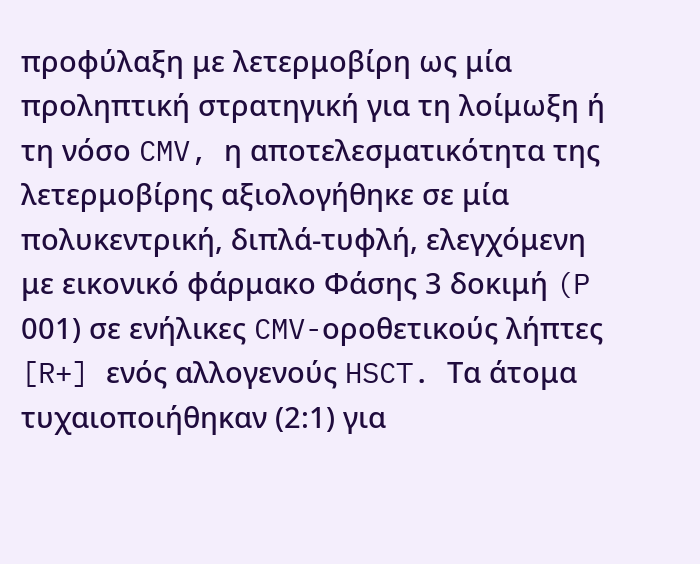προφύλαξη με λετερμοβίρη ως μία προληπτική στρατηγική για τη λοίμωξη ή τη νόσο CMV, η αποτελεσματικότητα της λετερμοβίρης αξιολογήθηκε σε μία πολυκεντρική, διπλά-τυφλή, ελεγχόμενη με εικονικό φάρμακο Φάσης 3 δοκιμή (P 001) σε ενήλικες CMV-οροθετικούς λήπτες [R+] ενός αλλογενούς HSCT. Τα άτομα τυχαιοποιήθηκαν (2:1) για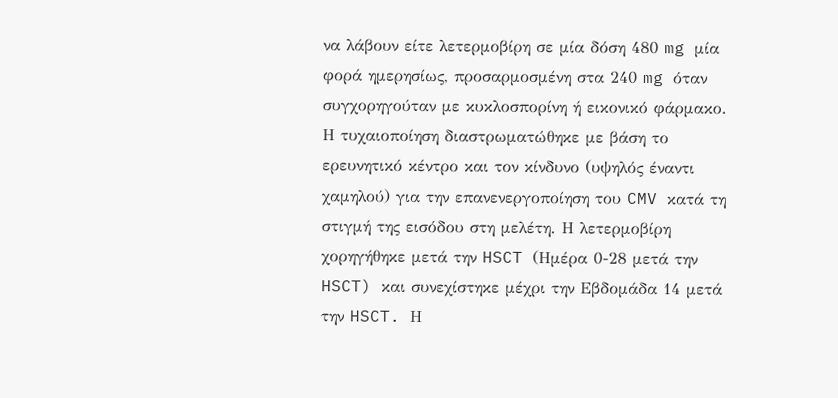να λάβουν είτε λετερμοβίρη σε μία δόση 480 mg μία φορά ημερησίως, προσαρμοσμένη στα 240 mg όταν συγχορηγούταν με κυκλοσπορίνη ή εικονικό φάρμακο. Η τυχαιοποίηση διαστρωματώθηκε με βάση το ερευνητικό κέντρο και τον κίνδυνο (υψηλός έναντι χαμηλού) για την επανενεργοποίηση του CMV κατά τη στιγμή της εισόδου στη μελέτη. Η λετερμοβίρη χορηγήθηκε μετά την HSCT (Ημέρα 0-28 μετά την HSCT) και συνεχίστηκε μέχρι την Εβδομάδα 14 μετά την HSCT. Η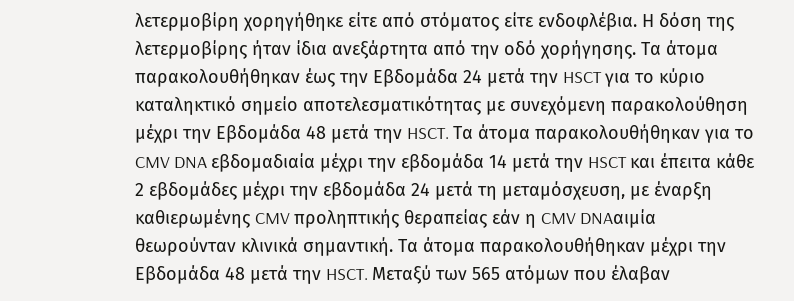λετερμοβίρη χορηγήθηκε είτε από στόματος είτε ενδοφλέβια. Η δόση της λετερμοβίρης ήταν ίδια ανεξάρτητα από την οδό χορήγησης. Τα άτομα παρακολουθήθηκαν έως την Εβδομάδα 24 μετά την HSCT για το κύριο καταληκτικό σημείο αποτελεσματικότητας με συνεχόμενη παρακολούθηση μέχρι την Εβδομάδα 48 μετά την HSCT. Τα άτομα παρακολουθήθηκαν για το CMV DNA εβδομαδιαία μέχρι την εβδομάδα 14 μετά την HSCT και έπειτα κάθε 2 εβδομάδες μέχρι την εβδομάδα 24 μετά τη μεταμόσχευση, με έναρξη καθιερωμένης CMV προληπτικής θεραπείας εάν η CMV DNAαιμία θεωρούνταν κλινικά σημαντική. Τα άτομα παρακολουθήθηκαν μέχρι την Εβδομάδα 48 μετά την HSCT. Μεταξύ των 565 ατόμων που έλαβαν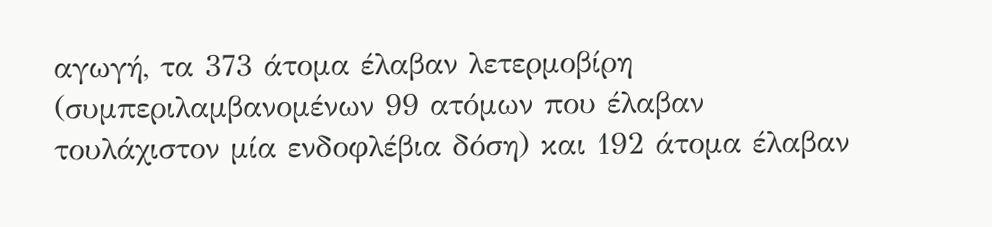αγωγή, τα 373 άτομα έλαβαν λετερμοβίρη (συμπεριλαμβανομένων 99 ατόμων που έλαβαν τουλάχιστον μία ενδοφλέβια δόση) και 192 άτομα έλαβαν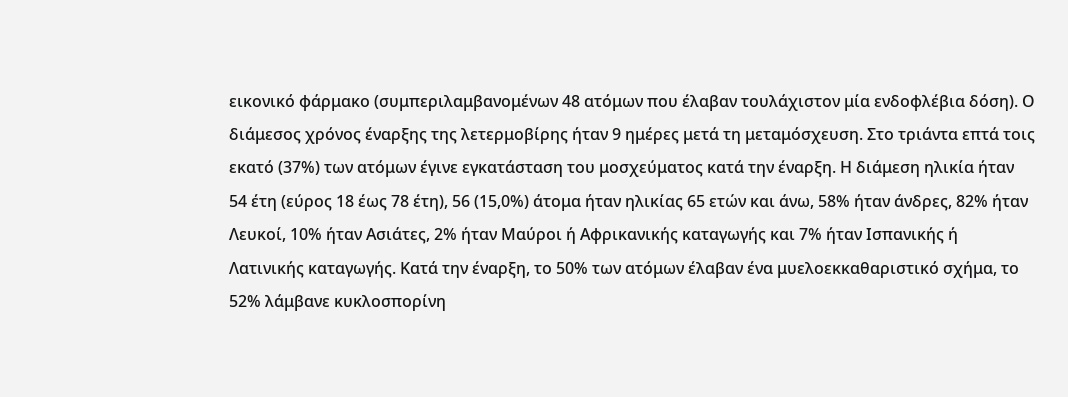εικονικό φάρμακο (συμπεριλαμβανομένων 48 ατόμων που έλαβαν τουλάχιστον μία ενδοφλέβια δόση). Ο διάμεσος χρόνος έναρξης της λετερμοβίρης ήταν 9 ημέρες μετά τη μεταμόσχευση. Στο τριάντα επτά τοις εκατό (37%) των ατόμων έγινε εγκατάσταση του μοσχεύματος κατά την έναρξη. Η διάμεση ηλικία ήταν 54 έτη (εύρος 18 έως 78 έτη), 56 (15,0%) άτομα ήταν ηλικίας 65 ετών και άνω, 58% ήταν άνδρες, 82% ήταν Λευκοί, 10% ήταν Ασιάτες, 2% ήταν Μαύροι ή Αφρικανικής καταγωγής και 7% ήταν Ισπανικής ή Λατινικής καταγωγής. Κατά την έναρξη, το 50% των ατόμων έλαβαν ένα μυελοεκκαθαριστικό σχήμα, το 52% λάμβανε κυκλοσπορίνη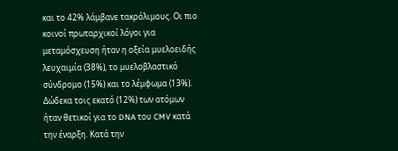και το 42% λάμβανε τακρόλιμους. Οι πιο κοινοί πρωταρχικοί λόγοι για μεταμόσχευση ήταν η οξεία μυελοειδής λευχαιμία (38%), το μυελοβλαστικό σύνδρομο (15%) και το λέμφωμα (13%). Δώδεκα τοις εκατό (12%) των ατόμων ήταν θετικοί για το DNA του CMV κατά την έναρξη. Κατά την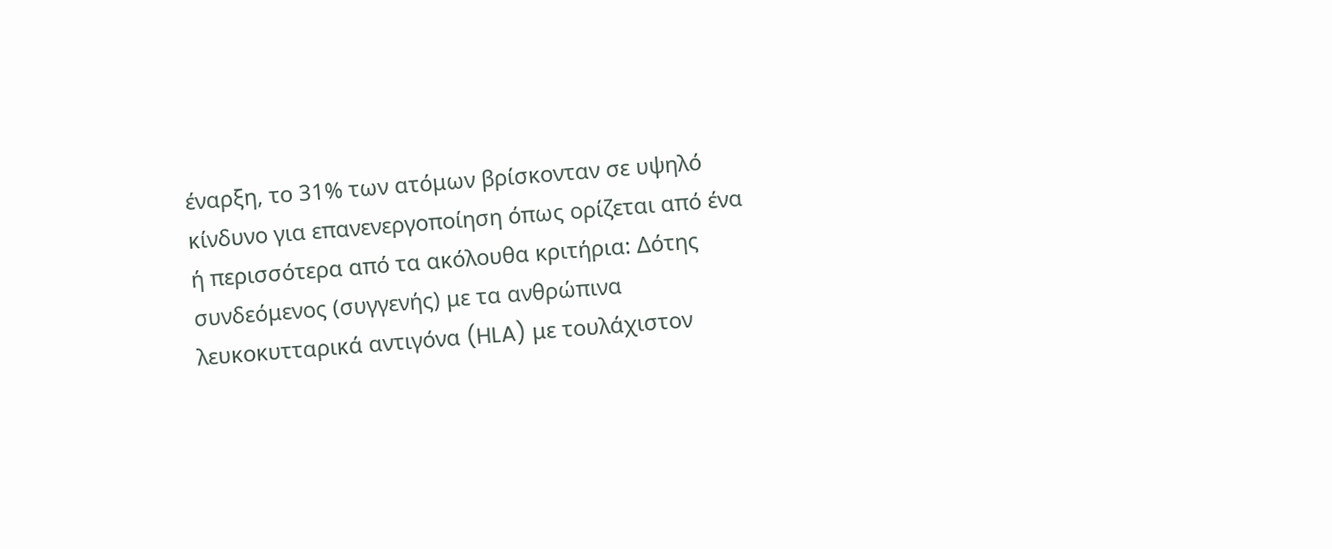έναρξη, το 31% των ατόμων βρίσκονταν σε υψηλό κίνδυνο για επανενεργοποίηση όπως ορίζεται από ένα ή περισσότερα από τα ακόλουθα κριτήρια: Δότης συνδεόμενος (συγγενής) με τα ανθρώπινα λευκοκυτταρικά αντιγόνα (HLA) με τουλάχιστον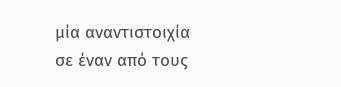μία αναντιστοιχία σε έναν από τους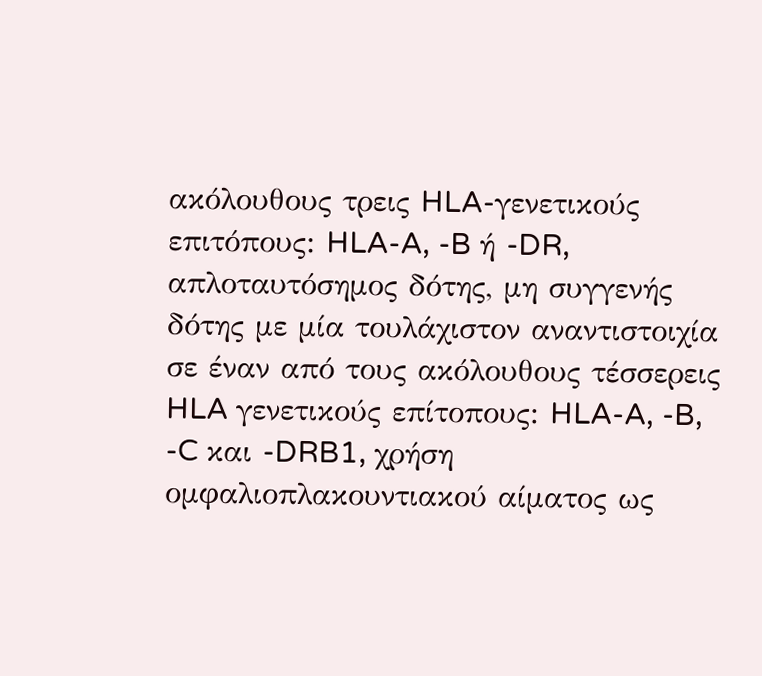ακόλουθους τρεις HLA-γενετικούς επιτόπους: HLA-A, -B ή -DR, απλοταυτόσημος δότης, μη συγγενής δότης με μία τουλάχιστον αναντιστοιχία σε έναν από τους ακόλουθους τέσσερεις HLA γενετικούς επίτοπους: HLA-A, -B, -C και -DRB1, χρήση ομφαλιοπλακουντιακού αίματος ως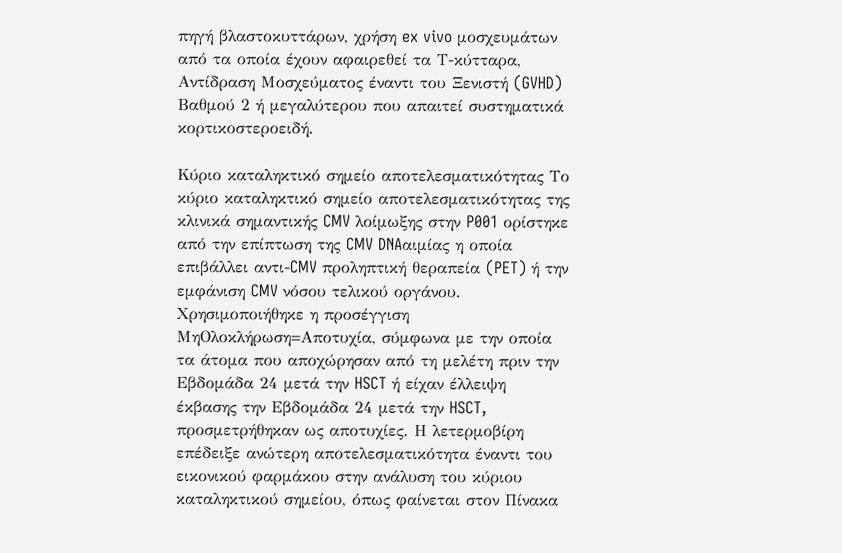πηγή βλαστοκυττάρων, χρήση ex vivo μοσχευμάτων από τα οποία έχουν αφαιρεθεί τα Τ-κύτταρα, Αντίδραση Μοσχεύματος έναντι του Ξενιστή (GVHD) Βαθμού 2 ή μεγαλύτερου που απαιτεί συστηματικά κορτικοστεροειδή.

Κύριο καταληκτικό σημείο αποτελεσματικότητας Το κύριο καταληκτικό σημείο αποτελεσματικότητας της κλινικά σημαντικής CMV λοίμωξης στην P001 ορίστηκε από την επίπτωση της CMV DNAαιμίας η οποία επιβάλλει αντι-CMV προληπτική θεραπεία (PET) ή την εμφάνιση CMV νόσου τελικού οργάνου. Χρησιμοποιήθηκε η προσέγγιση ΜηΟλοκλήρωση=Αποτυχία, σύμφωνα με την οποία τα άτομα που αποχώρησαν από τη μελέτη πριν την Εβδομάδα 24 μετά την HSCT ή είχαν έλλειψη έκβασης την Εβδομάδα 24 μετά την HSCT, προσμετρήθηκαν ως αποτυχίες. Η λετερμοβίρη επέδειξε ανώτερη αποτελεσματικότητα έναντι του εικονικού φαρμάκου στην ανάλυση του κύριου καταληκτικού σημείου, όπως φαίνεται στον Πίνακα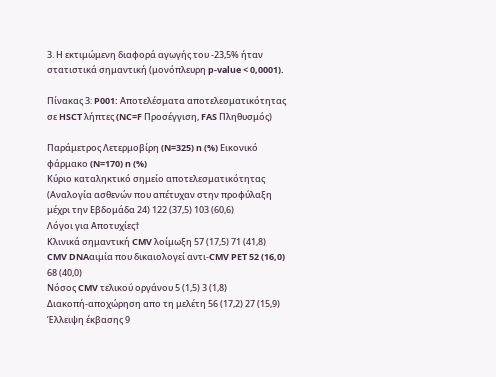3. Η εκτιμώμενη διαφορά αγωγής του -23,5% ήταν στατιστικά σημαντική (μονόπλευρη p-value < 0,0001).

Πίνακας 3: P001: Αποτελέσματα αποτελεσματικότητας σε HSCT λήπτες (NC=F Προσέγγιση, FAS Πληθυσμός)

Παράμετρος Λετερμοβίρη (N=325) n (%) Εικονικό φάρμακο (N=170) n (%)
Κύριο καταληκτικό σημείο αποτελεσματικότητας (Αναλογία ασθενών που απέτυχαν στην προφύλαξη μέχρι την Εβδομάδα 24) 122 (37,5) 103 (60,6)
Λόγοι για Αποτυχίες†
Κλινικά σημαντική CMV λοίμωξη 57 (17,5) 71 (41,8)
CMV DNAαιμία που δικαιολογεί αντι-CMV PET 52 (16,0) 68 (40,0)
Νόσος CMV τελικού οργάνου 5 (1,5) 3 (1,8)
Διακοπή-αποχώρηση απο τη μελέτη 56 (17,2) 27 (15,9)
Έλλειψη έκβασης 9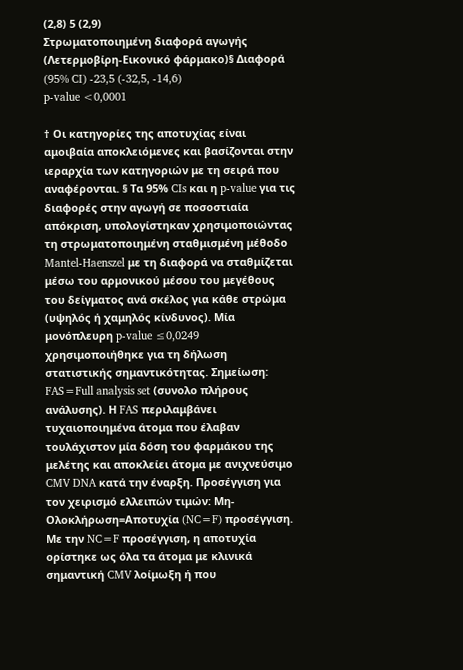(2,8) 5 (2,9)
Στρωματοποιημένη διαφορά αγωγής (Λετερμοβίρη-Εικονικό φάρμακο)§ Διαφορά (95% CI) -23,5 (-32,5, -14,6)
p-value <0,0001

† Οι κατηγορίες της αποτυχίας είναι αμοιβαία αποκλειόμενες και βασίζονται στην ιεραρχία των κατηγοριών με τη σειρά που αναφέρονται. § Τα 95% CIs και η p-value για τις διαφορές στην αγωγή σε ποσοστιαία απόκριση, υπολογίστηκαν χρησιμοποιώντας τη στρωματοποιημένη σταθμισμένη μέθοδο Mantel-Haenszel με τη διαφορά να σταθμίζεται μέσω του αρμονικού μέσου του μεγέθους του δείγματος ανά σκέλος για κάθε στρώμα (υψηλός ή χαμηλός κίνδυνος). Μία μονόπλευρη p-value ≤0,0249 χρησιμοποιήθηκε για τη δήλωση στατιστικής σημαντικότητας. Σημείωση: FAS=Full analysis set (συνολο πλήρους ανάλυσης). Η FAS περιλαμβάνει τυχαιοποιημένα άτομα που έλαβαν τουλάχιστον μία δόση του φαρμάκου της μελέτης και αποκλείει άτομα με ανιχνεύσιμο CMV DNA κατά την έναρξη. Προσέγγιση για τον χειρισμό ελλειπών τιμών: Μη-Ολοκλήρωση=Αποτυχία (NC=F) προσέγγιση. Με την NC=F προσέγγιση, η αποτυχία ορίστηκε ως όλα τα άτομα με κλινικά σημαντική CMV λοίμωξη ή που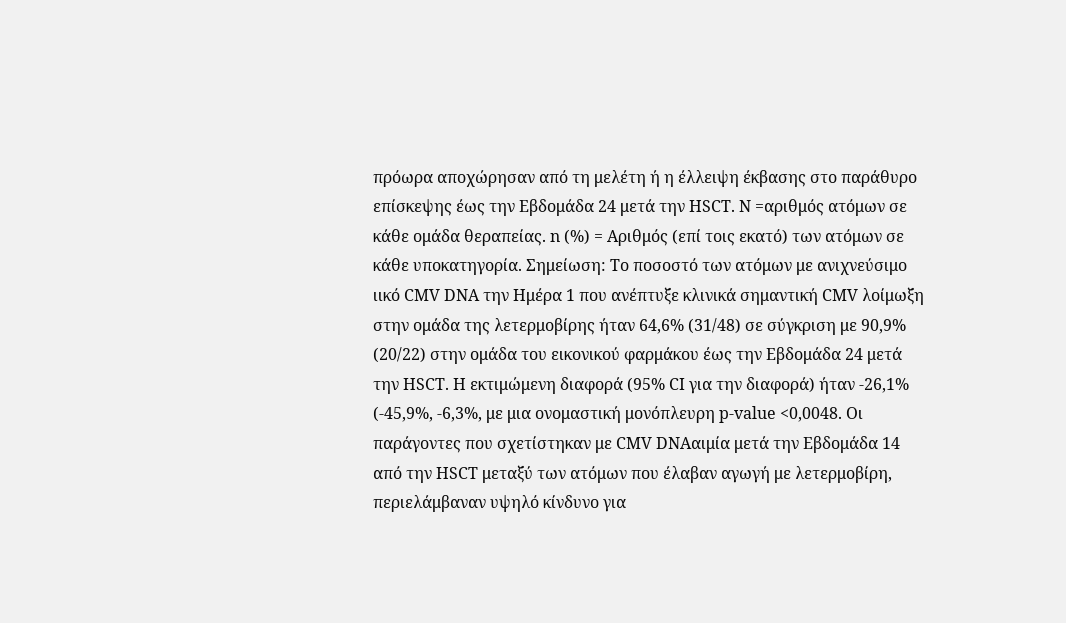πρόωρα αποχώρησαν από τη μελέτη ή η έλλειψη έκβασης στο παράθυρο επίσκεψης έως την Εβδομάδα 24 μετά την HSCT. N =αριθμός ατόμων σε κάθε ομάδα θεραπείας. n (%) = Αριθμός (επί τοις εκατό) των ατόμων σε κάθε υποκατηγορία. Σημείωση: Το ποσοστό των ατόμων με ανιχνεύσιμο ιικό CMV DNA την Ημέρα 1 που ανέπτυξε κλινικά σημαντική CMV λοίμωξη στην ομάδα της λετερμοβίρης ήταν 64,6% (31/48) σε σύγκριση με 90,9% (20/22) στην ομάδα του εικονικού φαρμάκου έως την Εβδομάδα 24 μετά την HSCT. Η εκτιμώμενη διαφορά (95% CI για την διαφορά) ήταν -26,1% (-45,9%, -6,3%, με μια ονομαστική μονόπλευρη p-value <0,0048. Οι παράγοντες που σχετίστηκαν με CMV DNAαιμία μετά την Εβδομάδα 14 από την HSCT μεταξύ των ατόμων που έλαβαν αγωγή με λετερμοβίρη, περιελάμβαναν υψηλό κίνδυνο για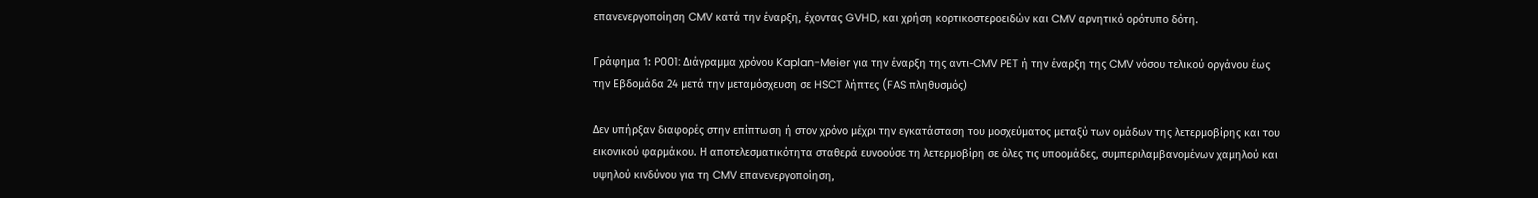επανενεργοποίηση CMV κατά την έναρξη, έχοντας GVHD, και χρήση κορτικοστεροειδών και CMV αρνητικό ορότυπο δότη.

Γράφημα 1: P001: Διάγραμμα χρόνου Kaplan-Meier για την έναρξη της αντι-CMV PET ή την έναρξη της CMV νόσου τελικού οργάνου έως την Εβδομάδα 24 μετά την μεταμόσχευση σε HSCT λήπτες (FAS πληθυσμός)

Δεν υπήρξαν διαφορές στην επίπτωση ή στον χρόνο μέχρι την εγκατάσταση του μοσχεύματος μεταξύ των ομάδων της λετερμοβίρης και του εικονικού φαρμάκου. Η αποτελεσματικότητα σταθερά ευνοούσε τη λετερμοβίρη σε όλες τις υποομάδες, συμπεριλαμβανομένων χαμηλού και υψηλού κινδύνου για τη CMV επανενεργοποίηση,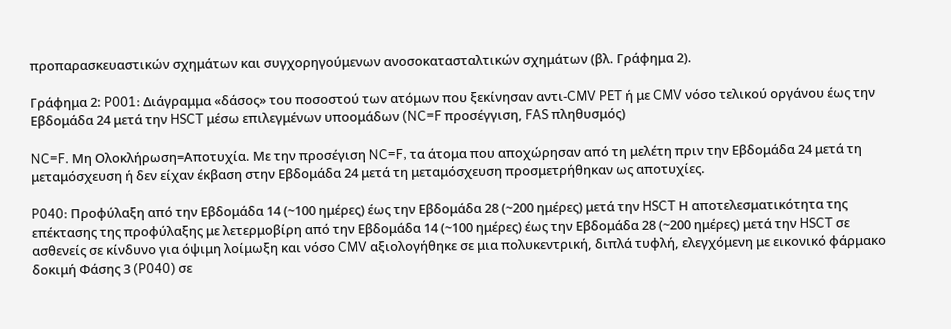προπαρασκευαστικών σχημάτων και συγχορηγούμενων ανοσοκατασταλτικών σχημάτων (βλ. Γράφημα 2).

Γράφημα 2: P001: Διάγραμμα «δάσος» του ποσοστού των ατόμων που ξεκίνησαν αντι-CMV PET ή με CMV νόσο τελικού οργάνου έως την Εβδομάδα 24 μετά την HSCT μέσω επιλεγμένων υποομάδων (NC=F προσέγγιση, FAS πληθυσμός)

NC=F. Μη Ολοκλήρωση=Αποτυχία. Με την προσέγιση NC=F, τα άτομα που αποχώρησαν από τη μελέτη πριν την Εβδομάδα 24 μετά τη μεταμόσχευση ή δεν είχαν έκβαση στην Εβδομάδα 24 μετά τη μεταμόσχευση προσμετρήθηκαν ως αποτυχίες.

P040: Προφύλαξη από την Εβδομάδα 14 (~100 ημέρες) έως την Εβδομάδα 28 (~200 ημέρες) μετά την HSCT Η αποτελεσματικότητα της επέκτασης της προφύλαξης με λετερμοβίρη από την Εβδομάδα 14 (~100 ημέρες) έως την Εβδομάδα 28 (~200 ημέρες) μετά την HSCT σε ασθενείς σε κίνδυνο για όψιμη λοίμωξη και νόσο CMV αξιολογήθηκε σε μια πολυκεντρική, διπλά τυφλή, ελεγχόμενη με εικονικό φάρμακο δοκιμή Φάσης 3 (P040) σε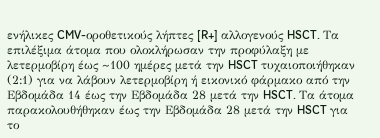ενήλικες CMV-οροθετικούς λήπτες [R+] αλλογενούς HSCT. Τα επιλέξιμα άτομα που ολοκλήρωσαν την προφύλαξη με λετερμοβίρη έως ~100 ημέρες μετά την HSCT τυχαιοποιήθηκαν (2:1) για να λάβουν λετερμοβίρη ή εικονικό φάρμακο από την Εβδομάδα 14 έως την Εβδομάδα 28 μετά την HSCT. Τα άτομα παρακολουθήθηκαν έως την Εβδομάδα 28 μετά την HSCT για το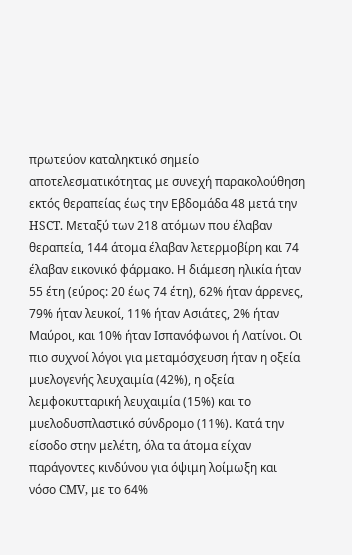πρωτεύον καταληκτικό σημείο αποτελεσματικότητας με συνεχή παρακολούθηση εκτός θεραπείας έως την Εβδομάδα 48 μετά την HSCT. Μεταξύ των 218 ατόμων που έλαβαν θεραπεία, 144 άτομα έλαβαν λετερμοβίρη και 74 έλαβαν εικονικό φάρμακο. Η διάμεση ηλικία ήταν 55 έτη (εύρος: 20 έως 74 έτη), 62% ήταν άρρενες, 79% ήταν λευκοί, 11% ήταν Ασιάτες, 2% ήταν Μαύροι, και 10% ήταν Ισπανόφωνοι ή Λατίνοι. Οι πιο συχνοί λόγοι για μεταμόσχευση ήταν η οξεία μυελογενής λευχαιμία (42%), η οξεία λεμφοκυτταρική λευχαιμία (15%) και το μυελοδυσπλαστικό σύνδρομο (11%). Κατά την είσοδο στην μελέτη, όλα τα άτομα είχαν παράγοντες κινδύνου για όψιμη λοίμωξη και νόσο CMV, με το 64%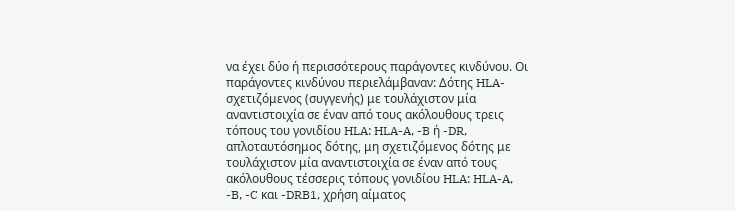να έχει δύο ή περισσότερους παράγοντες κινδύνου. Οι παράγοντες κινδύνου περιελάμβαναν: Δότης HLA-σχετιζόμενος (συγγενής) με τουλάχιστον μία αναντιστοιχία σε έναν από τους ακόλουθους τρεις τόπους του γονιδίου HLA: HLA-A, -B ή -DR, απλοταυτόσημος δότης, μη σχετιζόμενος δότης με τουλάχιστον μία αναντιστοιχία σε έναν από τους ακόλουθους τέσσερις τόπους γονιδίου HLA: HLA-A, -B, -C και -DRB1, χρήση αίματος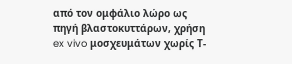από τον ομφάλιο λώρο ως πηγή βλαστοκυττάρων, χρήση ex vivo μοσχευμάτων χωρίς Τ-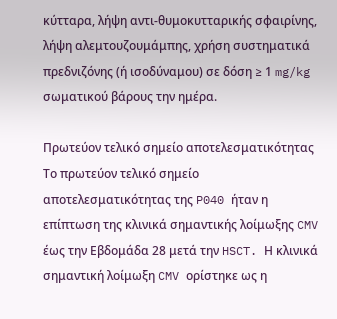κύτταρα, λήψη αντι-θυμοκυτταρικής σφαιρίνης, λήψη αλεμτουζουμάμπης, χρήση συστηματικά πρεδνιζόνης (ή ισοδύναμου) σε δόση ≥ 1 mg/kg σωματικού βάρους την ημέρα.

Πρωτεύον τελικό σημείο αποτελεσματικότητας Το πρωτεύον τελικό σημείο αποτελεσματικότητας της P040 ήταν η επίπτωση της κλινικά σημαντικής λοίμωξης CMV έως την Εβδομάδα 28 μετά την HSCT. Η κλινικά σημαντική λοίμωξη CMV ορίστηκε ως η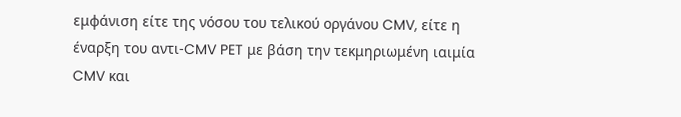εμφάνιση είτε της νόσου του τελικού οργάνου CMV, είτε η έναρξη του αντι-CMV PET με βάση την τεκμηριωμένη ιαιμία CMV και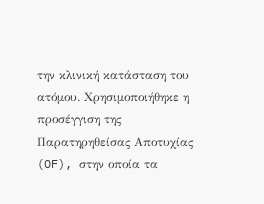την κλινική κατάσταση του ατόμου. Χρησιμοποιήθηκε η προσέγγιση της Παρατηρηθείσας Αποτυχίας (OF), στην οποία τα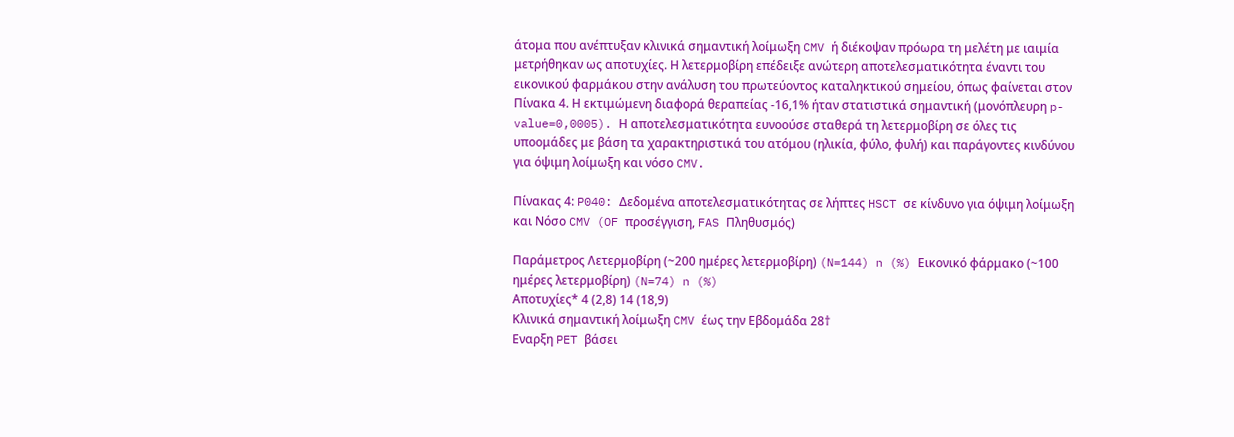άτομα που ανέπτυξαν κλινικά σημαντική λοίμωξη CMV ή διέκοψαν πρόωρα τη μελέτη με ιαιμία μετρήθηκαν ως αποτυχίες. Η λετερμοβίρη επέδειξε ανώτερη αποτελεσματικότητα έναντι του εικονικού φαρμάκου στην ανάλυση του πρωτεύοντος καταληκτικού σημείου, όπως φαίνεται στον Πίνακα 4. Η εκτιμώμενη διαφορά θεραπείας -16,1% ήταν στατιστικά σημαντική (μονόπλευρη p-value=0,0005). Η αποτελεσματικότητα ευνοούσε σταθερά τη λετερμοβίρη σε όλες τις υποομάδες με βάση τα χαρακτηριστικά του ατόμου (ηλικία, φύλο, φυλή) και παράγοντες κινδύνου για όψιμη λοίμωξη και νόσο CMV.

Πίνακας 4: P040: Δεδομένα αποτελεσματικότητας σε λήπτες HSCT σε κίνδυνο για όψιμη λοίμωξη και Νόσο CMV (OF προσέγγιση, FAS Πληθυσμός)

Παράμετρος Λετερμοβίρη (~200 ημέρες λετερμοβίρη) (N=144) n (%) Εικονικό φάρμακο (~100 ημέρες λετερμοβίρη) (N=74) n (%)
Αποτυχίες* 4 (2,8) 14 (18,9)
Κλινικά σημαντική λοίμωξη CMV έως την Εβδομάδα 28†
Εναρξη PET βάσει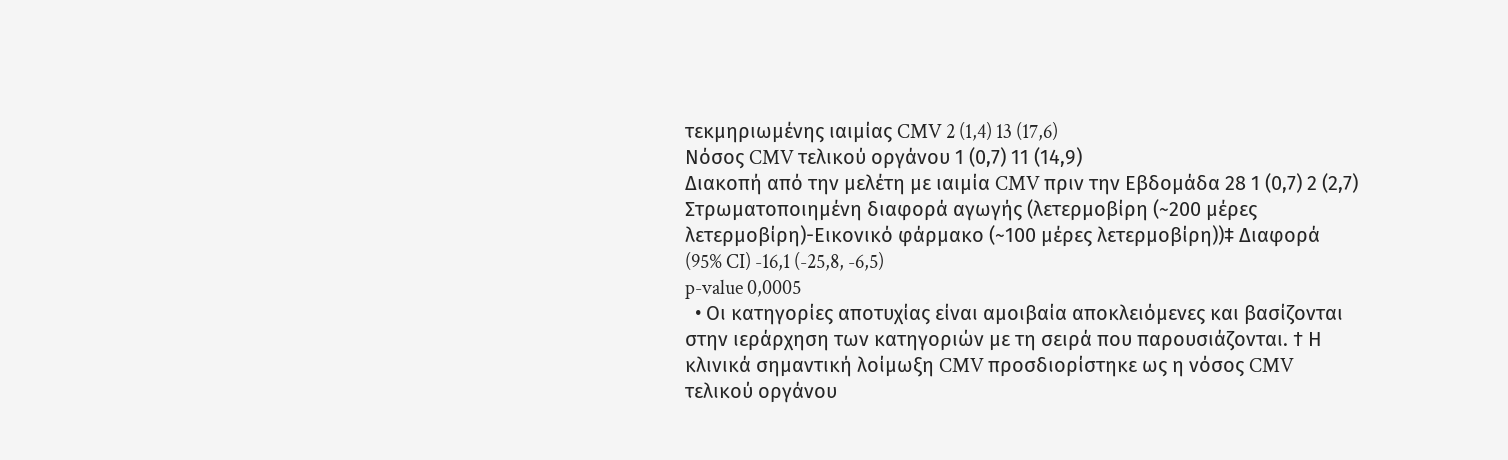τεκμηριωμένης ιαιμίας CMV 2 (1,4) 13 (17,6)
Νόσος CMV τελικού οργάνου 1 (0,7) 11 (14,9)
Διακοπή από την μελέτη με ιαιμία CMV πριν την Εβδομάδα 28 1 (0,7) 2 (2,7)
Στρωματοποιημένη διαφορά αγωγής (λετερμοβίρη (~200 μέρες λετερμοβίρη)-Εικονικό φάρμακο (~100 μέρες λετερμοβίρη))‡ Διαφορά (95% CI) -16,1 (-25,8, -6,5)
p-value 0,0005
  • Οι κατηγορίες αποτυχίας είναι αμοιβαία αποκλειόμενες και βασίζονται στην ιεράρχηση των κατηγοριών με τη σειρά που παρουσιάζονται. † Η κλινικά σημαντική λοίμωξη CMV προσδιορίστηκε ως η νόσος CMV τελικού οργάνου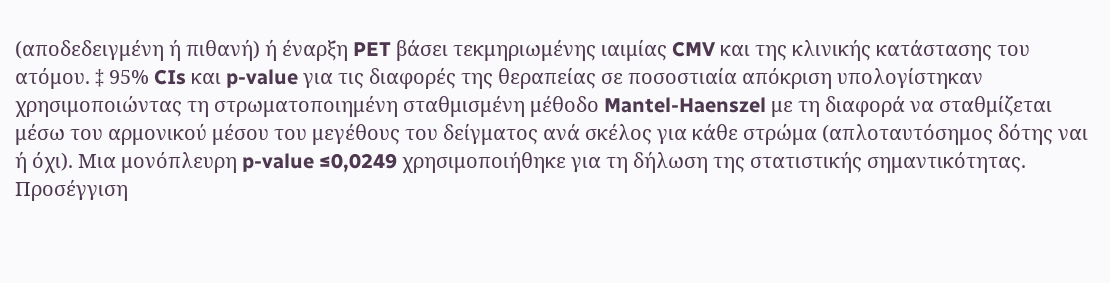(αποδεδειγμένη ή πιθανή) ή έναρξη PET βάσει τεκμηριωμένης ιαιμίας CMV και της κλινικής κατάστασης του ατόμου. ‡ 95% CIs και p-value για τις διαφορές της θεραπείας σε ποσοστιαία απόκριση υπολογίστηκαν χρησιμοποιώντας τη στρωματοποιημένη σταθμισμένη μέθοδο Mantel-Haenszel με τη διαφορά να σταθμίζεται μέσω του αρμονικού μέσου του μεγέθους του δείγματος ανά σκέλος για κάθε στρώμα (απλοταυτόσημος δότης ναι ή όχι). Μια μονόπλευρη p-value ≤0,0249 χρησιμοποιήθηκε για τη δήλωση της στατιστικής σημαντικότητας. Προσέγγιση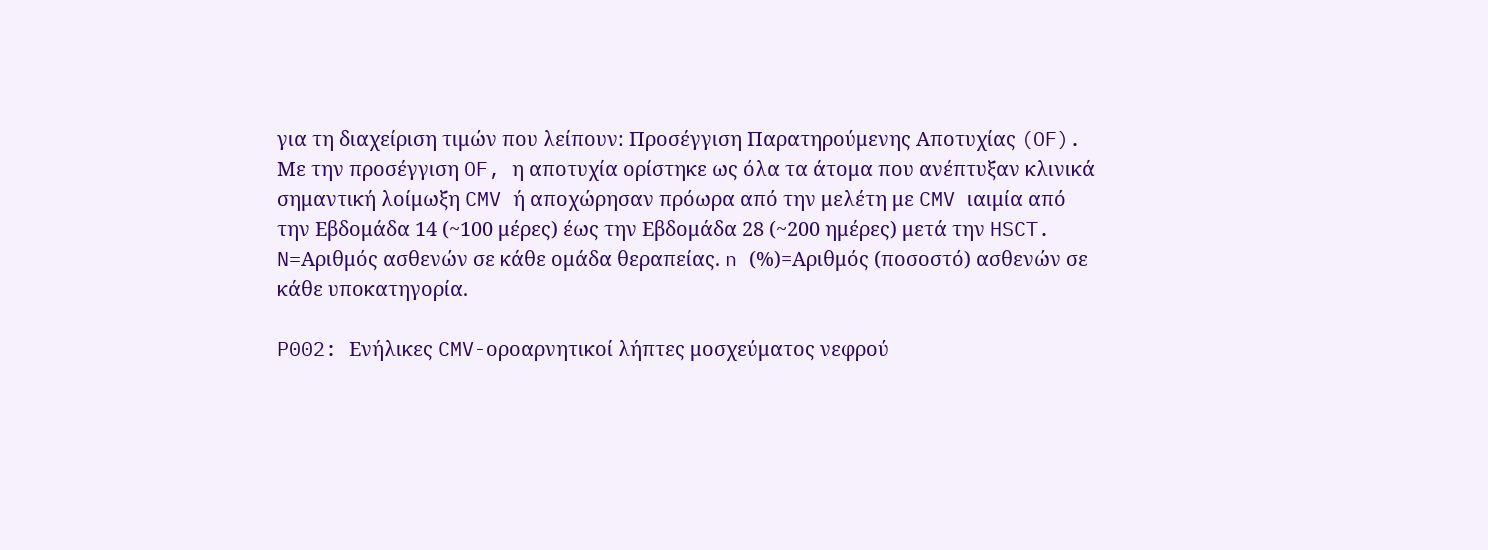για τη διαχείριση τιμών που λείπουν: Προσέγγιση Παρατηρούμενης Αποτυχίας (OF). Με την προσέγγιση OF, η αποτυχία ορίστηκε ως όλα τα άτομα που ανέπτυξαν κλινικά σημαντική λοίμωξη CMV ή αποχώρησαν πρόωρα από την μελέτη με CMV ιαιμία από την Εβδομάδα 14 (~100 μέρες) έως την Εβδομάδα 28 (~200 ημέρες) μετά την HSCT. N=Αριθμός ασθενών σε κάθε ομάδα θεραπείας. n (%)=Αριθμός (ποσοστό) ασθενών σε κάθε υποκατηγορία.

P002: Ενήλικες CMV-οροαρνητικοί λήπτες μοσχεύματος νεφρού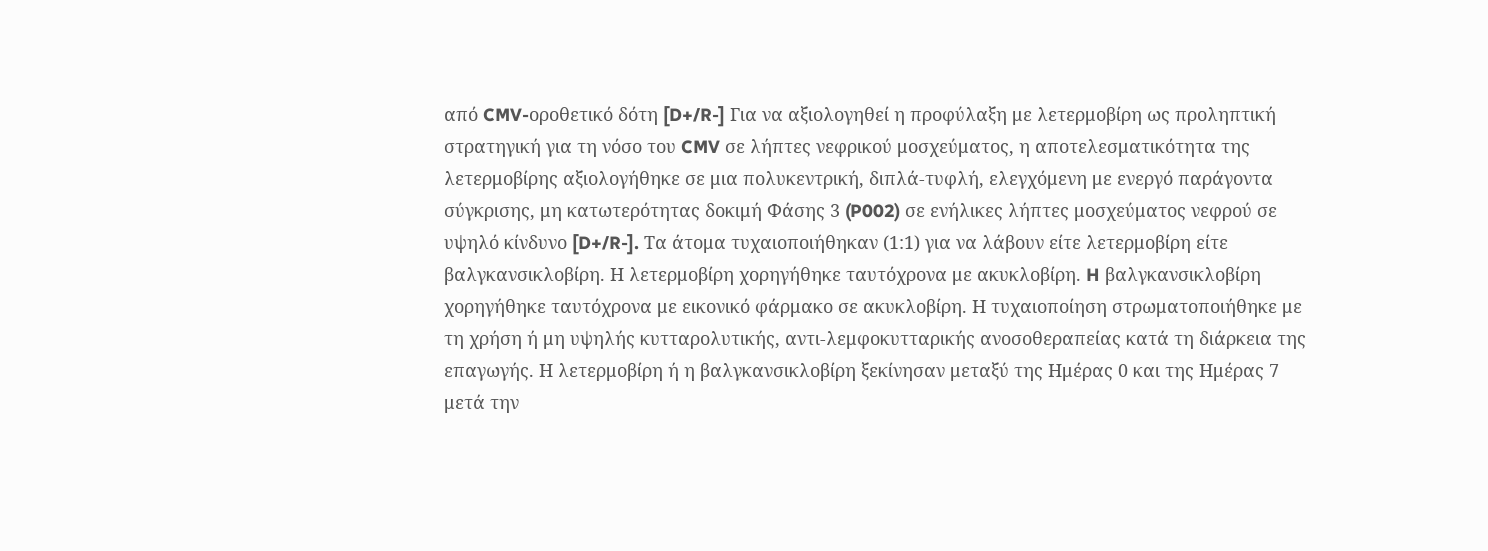από CMV-οροθετικό δότη [D+/R-] Για να αξιολογηθεί η προφύλαξη με λετερμοβίρη ως προληπτική στρατηγική για τη νόσο του CMV σε λήπτες νεφρικού μοσχεύματος, η αποτελεσματικότητα της λετερμοβίρης αξιολογήθηκε σε μια πολυκεντρική, διπλά-τυφλή, ελεγχόμενη με ενεργό παράγοντα σύγκρισης, μη κατωτερότητας δοκιμή Φάσης 3 (P002) σε ενήλικες λήπτες μοσχεύματος νεφρού σε υψηλό κίνδυνο [D+/R-]. Τα άτομα τυχαιοποιήθηκαν (1:1) για να λάβουν είτε λετερμοβίρη είτε βαλγκανσικλοβίρη. Η λετερμοβίρη χορηγήθηκε ταυτόχρονα με ακυκλοβίρη. H βαλγκανσικλοβίρη χορηγήθηκε ταυτόχρονα με εικονικό φάρμακο σε ακυκλοβίρη. Η τυχαιοποίηση στρωματοποιήθηκε με τη χρήση ή μη υψηλής κυτταρολυτικής, αντι-λεμφοκυτταρικής ανοσοθεραπείας κατά τη διάρκεια της επαγωγής. Η λετερμοβίρη ή η βαλγκανσικλοβίρη ξεκίνησαν μεταξύ της Ημέρας 0 και της Ημέρας 7 μετά την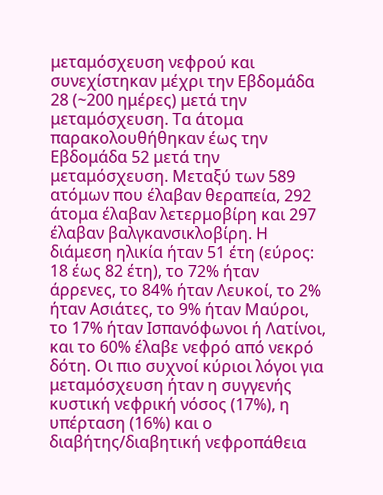μεταμόσχευση νεφρού και συνεχίστηκαν μέχρι την Εβδομάδα 28 (~200 ημέρες) μετά την μεταμόσχευση. Τα άτομα παρακολουθήθηκαν έως την Εβδομάδα 52 μετά την μεταμόσχευση. Μεταξύ των 589 ατόμων που έλαβαν θεραπεία, 292 άτομα έλαβαν λετερμοβίρη και 297 έλαβαν βαλγκανσικλοβίρη. Η διάμεση ηλικία ήταν 51 έτη (εύρος: 18 έως 82 έτη), το 72% ήταν άρρενες, το 84% ήταν Λευκοί, το 2% ήταν Ασιάτες, το 9% ήταν Μαύροι, το 17% ήταν Ισπανόφωνοι ή Λατίνοι, και το 60% έλαβε νεφρό από νεκρό δότη. Οι πιο συχνοί κύριοι λόγοι για μεταμόσχευση ήταν η συγγενής κυστική νεφρική νόσος (17%), η υπέρταση (16%) και ο διαβήτης/διαβητική νεφροπάθεια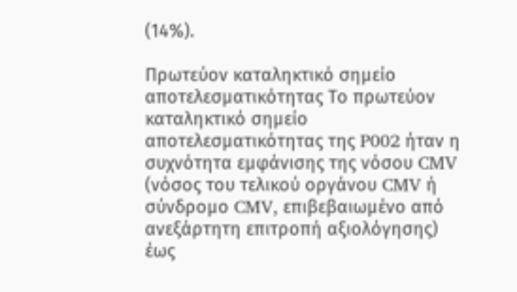(14%).

Πρωτεύον καταληκτικό σημείο αποτελεσματικότητας Το πρωτεύον καταληκτικό σημείο αποτελεσματικότητας της P002 ήταν η συχνότητα εμφάνισης της νόσου CMV (νόσος του τελικού οργάνου CMV ή σύνδρομο CMV, επιβεβαιωμένο από ανεξάρτητη επιτροπή αξιολόγησης) έως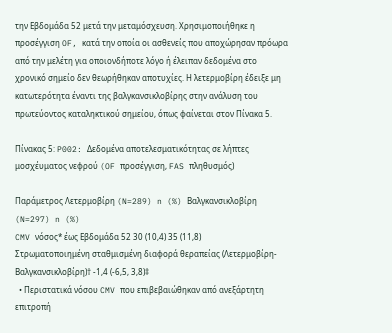την Εβδομάδα 52 μετά την μεταμόσχευση. Χρησιμοποιήθηκε η προσέγγιση OF, κατά την οποία οι ασθενείς που αποχώρησαν πρόωρα από την μελέτη για οποιονδήποτε λόγο ή έλειπαν δεδομένα στο χρονικό σημείο δεν θεωρήθηκαν αποτυχίες. Η λετερμοβίρη έδειξε μη κατωτερότητα έναντι της βαλγκανσικλοβίρης στην ανάλυση του πρωτεύοντος καταληκτικού σημείου, όπως φαίνεται στον Πίνακα 5.

Πίνακας 5: P002: Δεδομένα αποτελεσματικότητας σε λήπτες μοσχέυματος νεφρού (OF προσέγγιση, FAS πληθυσμός)

Παράμετρος Λετερμοβίρη (N=289) n (%) Βαλγκανσικλοβίρη (N=297) n (%)
CMV νόσος* έως Εβδομάδα 52 30 (10,4) 35 (11,8)
Στρωματοποιημένη σταθμισμένη διαφορά θεραπείας (Λετερμοβίρη-Βαλγκανσικλοβίρη)† -1,4 (-6,5, 3,8)‡
  • Περιστατικά νόσου CMV που επιβεβαιώθηκαν από ανεξάρτητη επιτροπή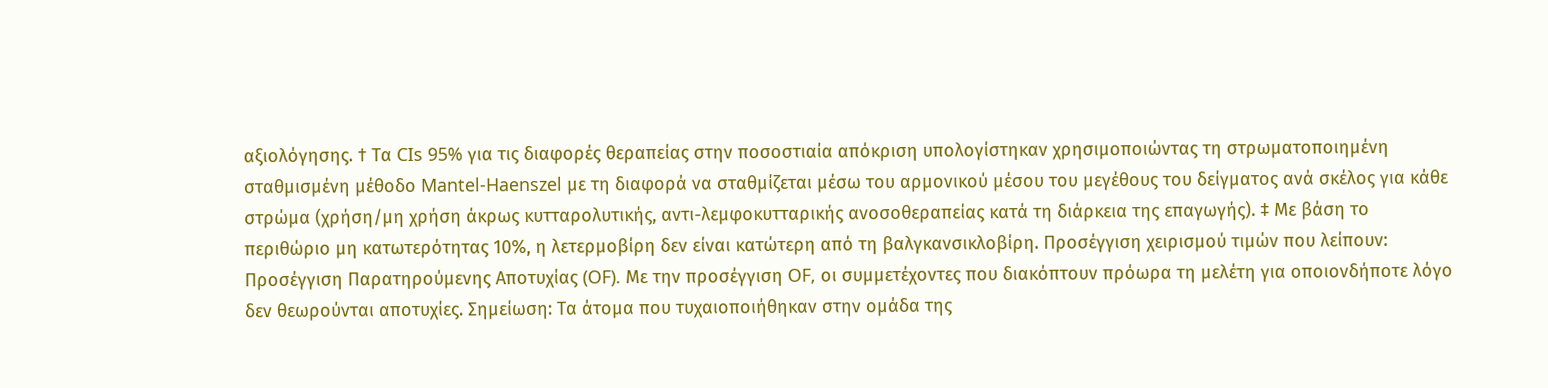αξιολόγησης. † Τα CIs 95% για τις διαφορές θεραπείας στην ποσοστιαία απόκριση υπολογίστηκαν χρησιμοποιώντας τη στρωματοποιημένη σταθμισμένη μέθοδο Mantel-Haenszel με τη διαφορά να σταθμίζεται μέσω του αρμονικού μέσου του μεγέθους του δείγματος ανά σκέλος για κάθε στρώμα (χρήση/μη χρήση άκρως κυτταρολυτικής, αντι-λεμφοκυτταρικής ανοσοθεραπείας κατά τη διάρκεια της επαγωγής). ‡ Με βάση το περιθώριο μη κατωτερότητας 10%, η λετερμοβίρη δεν είναι κατώτερη από τη βαλγκανσικλοβίρη. Προσέγγιση χειρισμού τιμών που λείπουν: Προσέγγιση Παρατηρούμενης Αποτυχίας (OF). Με την προσέγγιση OF, οι συμμετέχοντες που διακόπτουν πρόωρα τη μελέτη για οποιονδήποτε λόγο δεν θεωρούνται αποτυχίες. Σημείωση: Τα άτομα που τυχαιοποιήθηκαν στην ομάδα της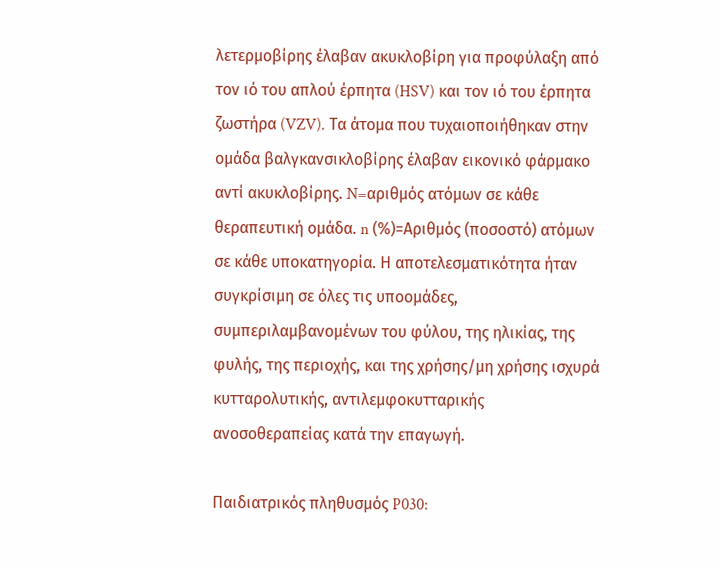λετερμοβίρης έλαβαν ακυκλοβίρη για προφύλαξη από τον ιό του απλού έρπητα (HSV) και τον ιό του έρπητα ζωστήρα (VZV). Τα άτομα που τυχαιοποιήθηκαν στην ομάδα βαλγκανσικλοβίρης έλαβαν εικονικό φάρμακο αντί ακυκλοβίρης. N=αριθμός ατόμων σε κάθε θεραπευτική ομάδα. n (%)=Αριθμός (ποσοστό) ατόμων σε κάθε υποκατηγορία. Η αποτελεσματικότητα ήταν συγκρίσιμη σε όλες τις υποομάδες, συμπεριλαμβανομένων του φύλου, της ηλικίας, της φυλής, της περιοχής, και της χρήσης/μη χρήσης ισχυρά κυτταρολυτικής, αντιλεμφοκυτταρικής ανοσοθεραπείας κατά την επαγωγή.

Παιδιατρικός πληθυσμός P030: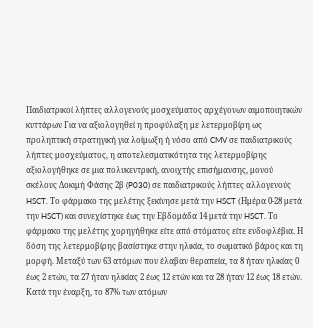Παιδιατρικοί λήπτες αλλογενούς μοσχεύματος αρχέγονων αιμοποιητικών κυττάρων Για να αξιολογηθεί η προφύλαξη με λετερμοβίρη ως προληπτική στρατηγική για λοίμωξη ή νόσο από CMV σε παιδιατρικούς λήπτες μοσχεύματος, η αποτελεσματικότητα της λετερμοβίρης αξιολογήθηκε σε μια πολυκεντρική, ανοιχτής επισήμανσης, μονού σκέλους Δοκιμή Φάσης 2β (P030) σε παιδιατρικούς λήπτες αλλογενούς HSCT. Το φάρμακο της μελέτης ξεκίνησε μετά την HSCT (Ημέρα 0-28 μετά την HSCT) και συνεχίστηκε έως την Εβδομάδα 14 μετά την HSCT. Το φάρμακο της μελέτης χορηγήθηκε είτε από στόματος είτε ενδοφλέβια. Η δόση της λετερμοβίρης βασίστηκε στην ηλικία, το σωματικό βάρος και τη μορφή. Μεταξύ των 63 ατόμων που έλαβαν θεραπεία, τα 8 ήταν ηλικίας 0 έως 2 ετών, τα 27 ήταν ηλικίας 2 έως 12 ετών και τα 28 ήταν 12 έως 18 ετών. Κατά την έναρξη, το 87% των ατόμων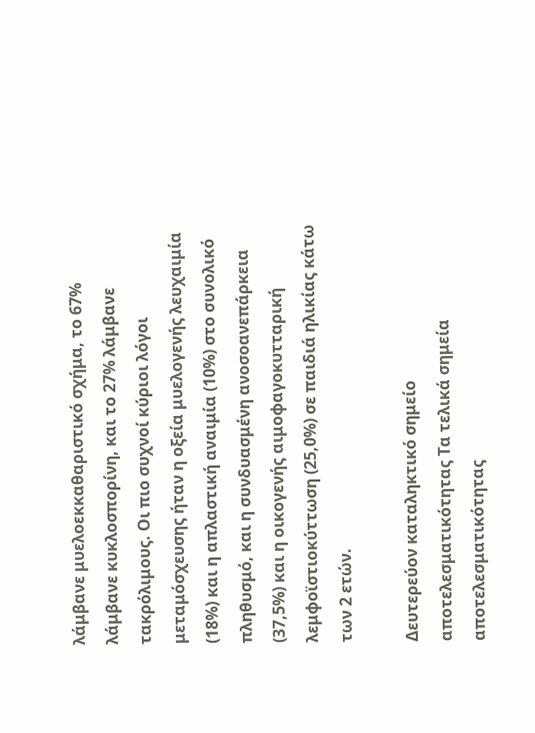λάμβανε μυελοεκκαθαριστικό σχήμα, το 67% λάμβανε κυκλοσπορίνη, και το 27% λάμβανε τακρόλιμους. Οι πιο συχνοί κύριοι λόγοι μεταμόσχευσης ήταν η οξεία μυελογενής λευχαιμία (18%) και η απλαστική αναιμία (10%) στο συνολικό πληθυσμό, και η συνδυασμένη ανοσοανεπάρκεια (37,5%) και η οικογενής αιμοφαγοκυτταρική λεμφοϊστιοκύττωση (25,0%) σε παιδιά ηλικίας κάτω των 2 ετών.

Δευτερεύον καταληκτικό σημείο αποτελεσματικότητας Τα τελικά σημεία αποτελεσματικότητας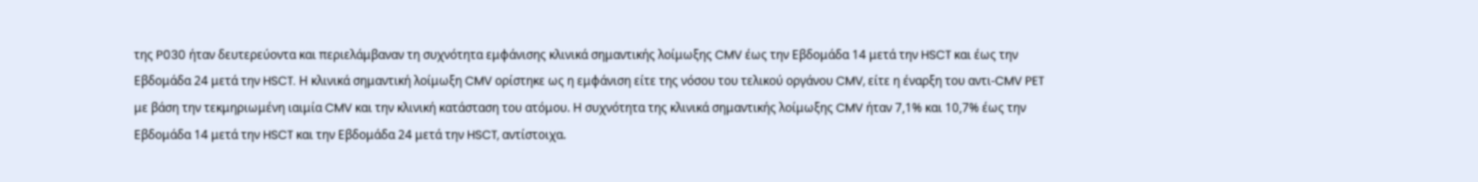της P030 ήταν δευτερεύοντα και περιελάμβαναν τη συχνότητα εμφάνισης κλινικά σημαντικής λοίμωξης CMV έως την Εβδομάδα 14 μετά την HSCT και έως την Εβδομάδα 24 μετά την HSCT. Η κλινικά σημαντική λοίμωξη CMV ορίστηκε ως η εμφάνιση είτε της νόσου του τελικού οργάνου CMV, είτε η έναρξη του αντι-CMV PET με βάση την τεκμηριωμένη ιαιμία CMV και την κλινική κατάσταση του ατόμου. Η συχνότητα της κλινικά σημαντικής λοίμωξης CMV ήταν 7,1% και 10,7% έως την Εβδομάδα 14 μετά την HSCT και την Εβδομάδα 24 μετά την HSCT, αντίστοιχα.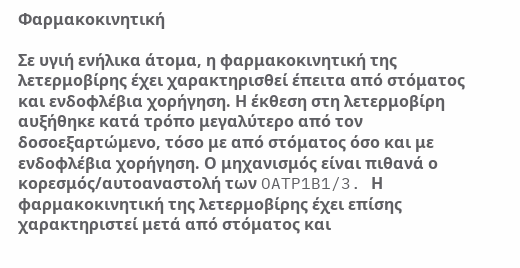Φαρμακοκινητική

Σε υγιή ενήλικα άτομα, η φαρμακοκινητική της λετερμοβίρης έχει χαρακτηρισθεί έπειτα από στόματος και ενδοφλέβια χορήγηση. Η έκθεση στη λετερμοβίρη αυξήθηκε κατά τρόπο μεγαλύτερο από τον δοσοεξαρτώμενο, τόσο με από στόματος όσο και με ενδοφλέβια χορήγηση. Ο μηχανισμός είναι πιθανά ο κορεσμός/αυτοαναστολή των OATP1B1/3. Η φαρμακοκινητική της λετερμοβίρης έχει επίσης χαρακτηριστεί μετά από στόματος και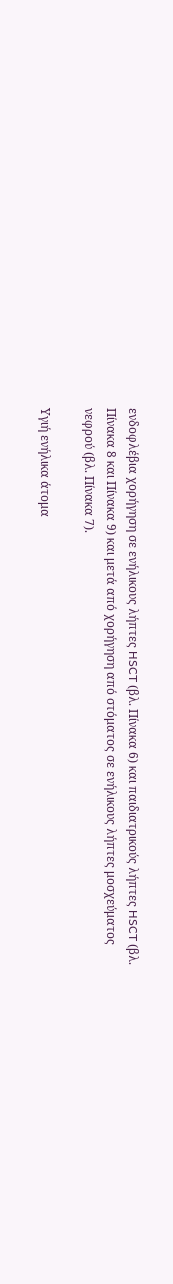ενδοφλέβια χορήγηση σε ενήλικους λήπτες HSCT (βλ. Πίνακα 6) και παιδιατρικούς λήπτες HSCT (βλ. Πίνακα 8 και Πίνακα 9) και μετά από χορήγηση από στόματος σε ενήλικους λήπτες μοσχεύματος νεφρού (βλ. Πίνακα 7).

Υγιή ενήλικα άτομα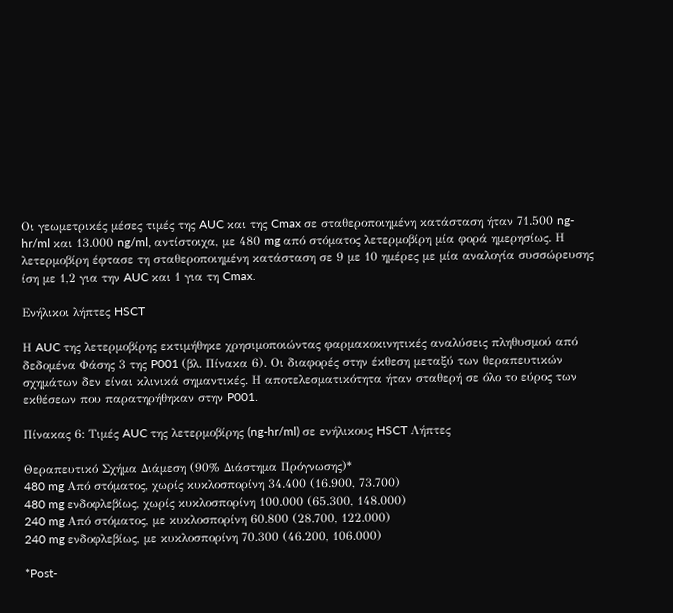Οι γεωμετρικές μέσες τιμές της AUC και της Cmax σε σταθεροποιημένη κατάσταση ήταν 71.500 ng-hr/ml και 13.000 ng/ml, αντίστοιχα, με 480 mg από στόματος λετερμοβίρη μία φορά ημερησίως. Η λετερμοβίρη έφτασε τη σταθεροποιημένη κατάσταση σε 9 με 10 ημέρες με μία αναλογία συσσώρευσης ίση με 1,2 για την AUC και 1 για τη Cmax.

Ενήλικοι λήπτες HSCT

Η AUC της λετερμοβίρης εκτιμήθηκε χρησιμοποιώντας φαρμακοκινητικές αναλύσεις πληθυσμού από δεδομένα Φάσης 3 της P001 (βλ. Πίνακα 6). Οι διαφορές στην έκθεση μεταξύ των θεραπευτικών σχημάτων δεν είναι κλινικά σημαντικές. Η αποτελεσματικότητα ήταν σταθερή σε όλο το εύρος των εκθέσεων που παρατηρήθηκαν στην P001.

Πίνακας 6: Τιμές AUC της λετερμοβίρης (ng-hr/ml) σε ενήλικους HSCT Λήπτες

Θεραπευτικό Σχήμα Διάμεση (90% Διάστημα Πρόγνωσης)*
480 mg Από στόματος, χωρίς κυκλοσπορίνη 34.400 (16.900, 73.700)
480 mg ενδοφλεβίως, χωρίς κυκλοσπορίνη 100.000 (65.300, 148.000)
240 mg Από στόματος, με κυκλοσπορίνη 60.800 (28.700, 122.000)
240 mg ενδοφλεβίως, με κυκλοσπορίνη 70.300 (46.200, 106.000)

*Post-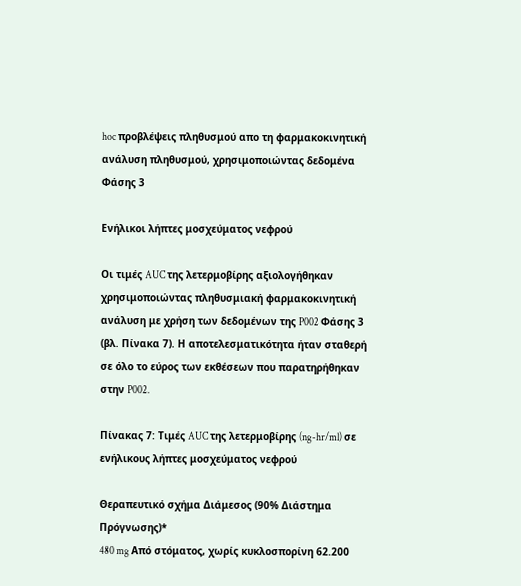hoc προβλέψεις πληθυσμού απο τη φαρμακοκινητική ανάλυση πληθυσμού, χρησιμοποιώντας δεδομένα Φάσης 3

Ενήλικοι λήπτες μοσχεύματος νεφρού

Οι τιμές AUC της λετερμοβίρης αξιολογήθηκαν χρησιμοποιώντας πληθυσμιακή φαρμακοκινητική ανάλυση με χρήση των δεδομένων της P002 Φάσης 3 (βλ. Πίνακα 7). Η αποτελεσματικότητα ήταν σταθερή σε όλο το εύρος των εκθέσεων που παρατηρήθηκαν στην P002.

Πίνακας 7: Τιμές AUC της λετερμοβίρης (ng-hr/ml) σε ενήλικους λήπτες μοσχεύματος νεφρού

Θεραπευτικό σχήμα Διάμεσος (90% Διάστημα Πρόγνωσης)*
480 mg Από στόματος, χωρίς κυκλοσπορίνη 62.200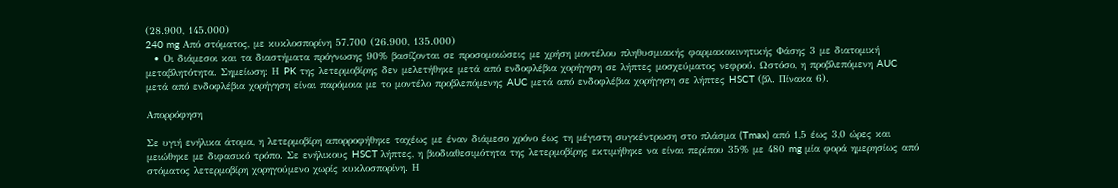(28.900, 145.000)
240 mg Από στόματος, με κυκλοσπορίνη 57.700 (26.900, 135.000)
  • Οι διάμεσοι και τα διαστήματα πρόγνωσης 90% βασίζονται σε προσομοιώσεις με χρήση μοντέλου πληθυσμιακής φαρμακοκινητικής Φάσης 3 με διατομική μεταβλητότητα. Σημείωση: Η PK της λετερμοβίρης δεν μελετήθηκε μετά από ενδοφλέβια χορήγηση σε λήπτες μοσχεύματος νεφρού. Ωστόσο, η προβλεπόμενη AUC μετά από ενδοφλέβια χορήγηση είναι παρόμοια με το μοντέλο προβλεπόμενης AUC μετά από ενδοφλέβια χορήγηση σε λήπτες HSCT (βλ. Πίνακα 6).

Απορρόφηση

Σε υγιή ενήλικα άτομα, η λετερμοβίρη απορροφήθηκε ταχέως με έναν διάμεσο χρόνο έως τη μέγιστη συγκέντρωση στο πλάσμα (Tmax) από 1,5 έως 3,0 ώρες και μειώθηκε με διφασικό τρόπο. Σε ενήλικους HSCT λήπτες, η βιοδιαθεσιμότητα της λετερμοβίρης εκτιμήθηκε να είναι περίπου 35% με 480 mg μία φορά ημερησίως από στόματος λετερμοβίρη χορηγούμενο χωρίς κυκλοσπορίνη. Η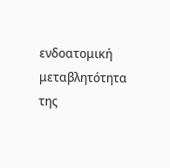ενδοατομική μεταβλητότητα της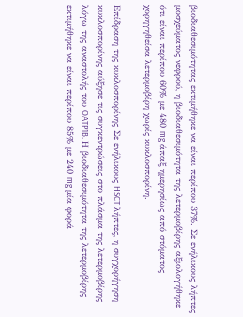βιοδιαθεσιμότητας εκτιμήθηκε να είναι περίπου 37%. Σε ενήλικους λήπτες μοσχεύματος νεφρού, η βιοδιαθεσιμότητα της λετερμοβίρης αξιολογήθηκε ότι είναι περίπου 60% με 480 mg άπαξ ημερησίως από στόματος χορηγηθείσα λετερμοβίρη χωρίς κυκλοσπορίνη.

Επίδραση της κυκλοσπορίνης Σε ενήλικους HSCT λήπτες, η συγχορήγηση κυκλοσπορίνης αύξησε τις συγκεντρώσεις στο πλάσμα της λετερμοβίρης λόγω της αναστολής του OATP1B. Η βιοδιαθεσιμότητα της λετερμοβίρης εκτιμήθηκε να είναι περίπου 85% με 240 mg μία φορά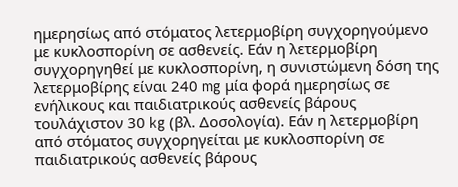ημερησίως από στόματος λετερμοβίρη συγχορηγούμενο με κυκλοσπορίνη σε ασθενείς. Εάν η λετερμοβίρη συγχορηγηθεί με κυκλοσπορίνη, η συνιστώμενη δόση της λετερμοβίρης είναι 240 mg μία φορά ημερησίως σε ενήλικους και παιδιατρικούς ασθενείς βάρους τουλάχιστον 30 kg (βλ. Δοσολογία). Εάν η λετερμοβίρη από στόματος συγχορηγείται με κυκλοσπορίνη σε παιδιατρικούς ασθενείς βάρους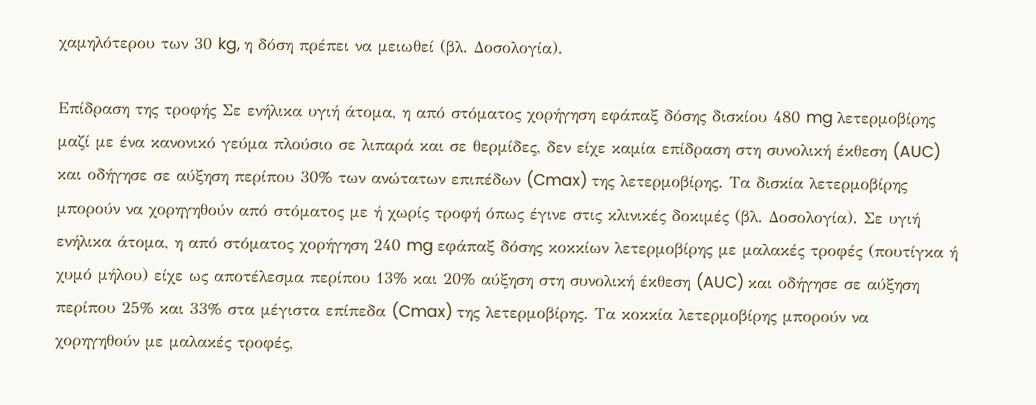χαμηλότερου των 30 kg, η δόση πρέπει να μειωθεί (βλ. Δοσολογία).

Επίδραση της τροφής Σε ενήλικα υγιή άτομα, η από στόματος χορήγηση εφάπαξ δόσης δισκίου 480 mg λετερμοβίρης μαζί με ένα κανονικό γεύμα πλούσιο σε λιπαρά και σε θερμίδες, δεν είχε καμία επίδραση στη συνολική έκθεση (AUC) και οδήγησε σε αύξηση περίπου 30% των ανώτατων επιπέδων (Cmax) της λετερμοβίρης. Τα δισκία λετερμοβίρης μπορούν να χορηγηθούν από στόματος με ή χωρίς τροφή όπως έγινε στις κλινικές δοκιμές (βλ. Δοσολογία). Σε υγιή ενήλικα άτομα, η από στόματος χορήγηση 240 mg εφάπαξ δόσης κοκκίων λετερμοβίρης με μαλακές τροφές (πουτίγκα ή χυμό μήλου) είχε ως αποτέλεσμα περίπου 13% και 20% αύξηση στη συνολική έκθεση (AUC) και οδήγησε σε αύξηση περίπου 25% και 33% στα μέγιστα επίπεδα (Cmax) της λετερμοβίρης. Τα κοκκία λετερμοβίρης μπορούν να χορηγηθούν με μαλακές τροφές,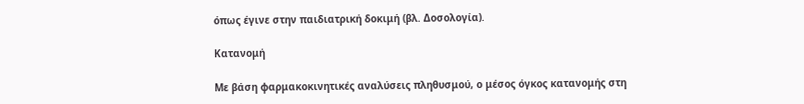όπως έγινε στην παιδιατρική δοκιμή (βλ. Δοσολογία).

Κατανομή

Με βάση φαρμακοκινητικές αναλύσεις πληθυσμού, ο μέσος όγκος κατανομής στη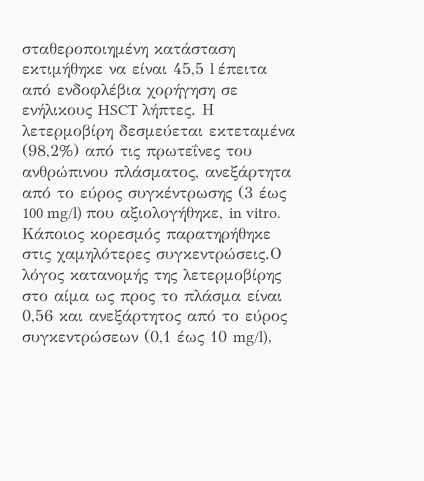σταθεροποιημένη κατάσταση εκτιμήθηκε να είναι 45,5 l έπειτα από ενδοφλέβια χορήγηση σε ενήλικους HSCT λήπτες. Η λετερμοβίρη δεσμεύεται εκτεταμένα (98,2%) από τις πρωτεΐνες του ανθρώπινου πλάσματος, ανεξάρτητα από το εύρος συγκέντρωσης (3 έως 100 mg/l) που αξιολογήθηκε, in vitro. Κάποιος κορεσμός παρατηρήθηκε στις χαμηλότερες συγκεντρώσεις.Ο λόγος κατανομής της λετερμοβίρης στο αίμα ως προς το πλάσμα είναι 0,56 και ανεξάρτητος από το εύρος συγκεντρώσεων (0,1 έως 10 mg/l),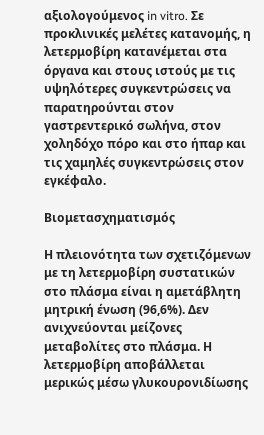αξιολογούμενος in vitro. Σε προκλινικές μελέτες κατανομής, η λετερμοβίρη κατανέμεται στα όργανα και στους ιστούς με τις υψηλότερες συγκεντρώσεις να παρατηρούνται στον γαστρεντερικό σωλήνα, στον χοληδόχο πόρο και στο ήπαρ και τις χαμηλές συγκεντρώσεις στον εγκέφαλο.

Βιομετασχηματισμός

Η πλειονότητα των σχετιζόμενων με τη λετερμοβίρη συστατικών στο πλάσμα είναι η αμετάβλητη μητρική ένωση (96,6%). Δεν ανιχνεύονται μείζονες μεταβολίτες στο πλάσμα. Η λετερμοβίρη αποβάλλεται μερικώς μέσω γλυκουρονιδίωσης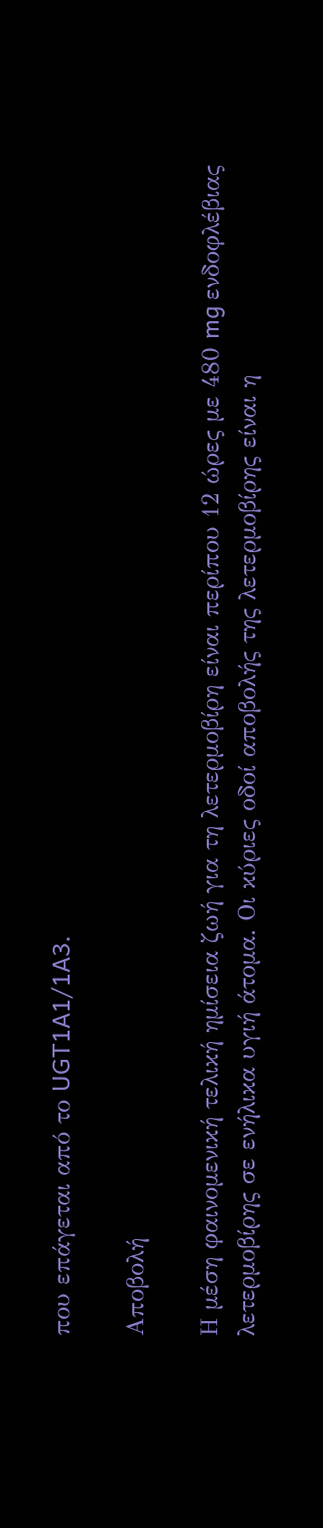που επάγεται από το UGT1A1/1A3.

Αποβολή

Η μέση φαινομενική τελική ημίσεια ζωή για τη λετερμοβίρη είναι περίπου 12 ώρες με 480 mg ενδοφλέβιας λετερμοβίρης σε ενήλικα υγιή άτομα. Οι κύριες οδοί αποβολής της λετερμοβίρης είναι η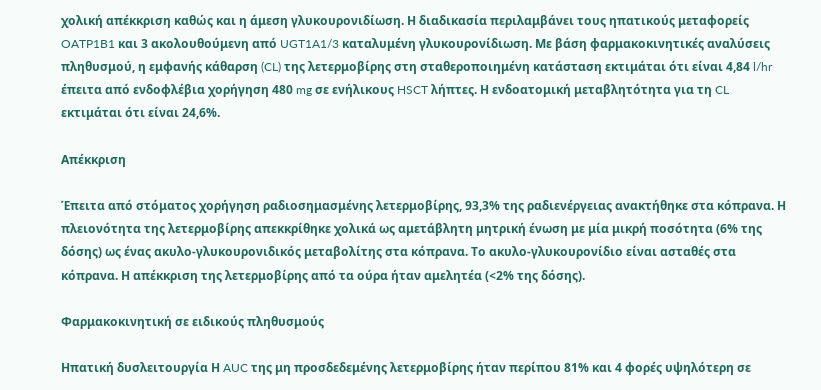χολική απέκκριση καθώς και η άμεση γλυκουρονιδίωση. Η διαδικασία περιλαμβάνει τους ηπατικούς μεταφορείς OATP1B1 και 3 ακολουθούμενη από UGT1A1/3 καταλυμένη γλυκουρονίδιωση. Με βάση φαρμακοκινητικές αναλύσεις πληθυσμού, η εμφανής κάθαρση (CL) της λετερμοβίρης στη σταθεροποιημένη κατάσταση εκτιμάται ότι είναι 4,84 l/hr έπειτα από ενδοφλέβια χορήγηση 480 mg σε ενήλικους HSCT λήπτες. Η ενδοατομική μεταβλητότητα για τη CL εκτιμάται ότι είναι 24,6%.

Απέκκριση

Έπειτα από στόματος χορήγηση ραδιοσημασμένης λετερμοβίρης, 93,3% της ραδιενέργειας ανακτήθηκε στα κόπρανα. Η πλειονότητα της λετερμοβίρης απεκκρίθηκε χολικά ως αμετάβλητη μητρική ένωση με μία μικρή ποσότητα (6% της δόσης) ως ένας ακυλο-γλυκουρονιδικός μεταβολίτης στα κόπρανα. Το ακυλο-γλυκουρονίδιο είναι ασταθές στα κόπρανα. Η απέκκριση της λετερμοβίρης από τα ούρα ήταν αμελητέα (<2% της δόσης).

Φαρμακοκινητική σε ειδικούς πληθυσμούς

Ηπατική δυσλειτουργία Η AUC της μη προσδεδεμένης λετερμοβίρης ήταν περίπου 81% και 4 φορές υψηλότερη σε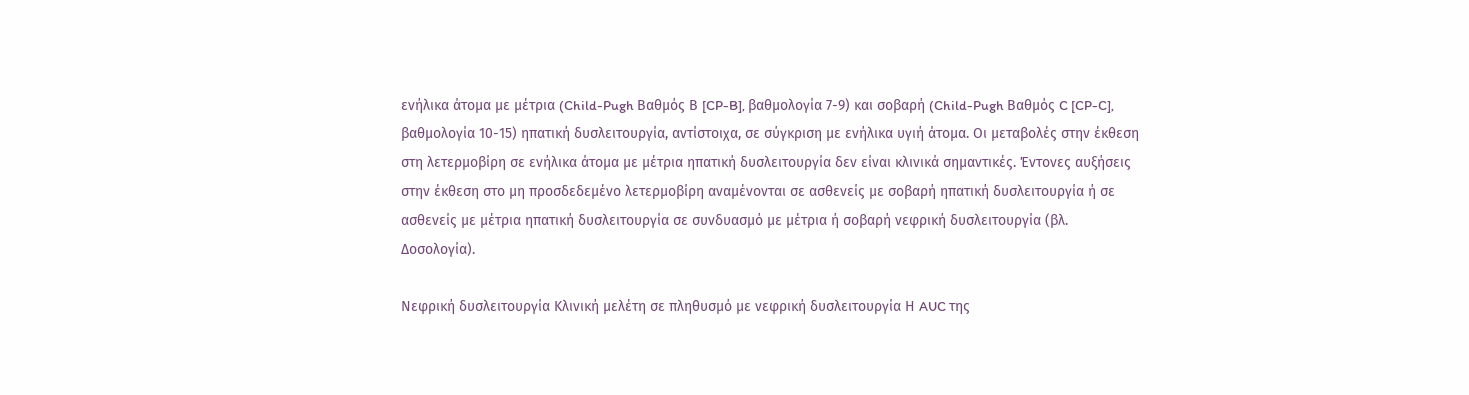ενήλικα άτομα με μέτρια (Child-Pugh Βαθμός Β [CP-B], βαθμολογία 7-9) και σοβαρή (Child-Pugh Βαθμός C [CP-C], βαθμολογία 10-15) ηπατική δυσλειτουργία, αντίστοιχα, σε σύγκριση με ενήλικα υγιή άτομα. Οι μεταβολές στην έκθεση στη λετερμοβίρη σε ενήλικα άτομα με μέτρια ηπατική δυσλειτουργία δεν είναι κλινικά σημαντικές. Έντονες αυξήσεις στην έκθεση στο μη προσδεδεμένο λετερμοβίρη αναμένονται σε ασθενείς με σοβαρή ηπατική δυσλειτουργία ή σε ασθενείς με μέτρια ηπατική δυσλειτουργία σε συνδυασμό με μέτρια ή σοβαρή νεφρική δυσλειτουργία (βλ. Δοσολογία).

Νεφρική δυσλειτουργία Κλινική μελέτη σε πληθυσμό με νεφρική δυσλειτουργία Η AUC της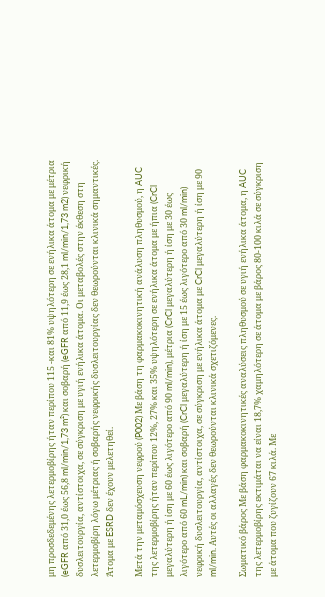μη προσδεδεμένης λετερμοβίρης ήταν περίπου 115 -και 81% υψηλότερη σε ενήλικα άτομα με μέτρια (eGFR από 31,0 έως 56,8 ml/min/1,73 m²) και σοβαρή (eGFR από 11,9 έως 28,1 ml/min/1,73 m2) νεφρική δυσλειτουργία, αντίστοιχα, σε σύγκριση με υγιή ενήλικα άτομα. Οι μεταβολές στην έκθεση στη λετερμοβίρη λόγω μέτριας ή σοβαρής νεφρικής δυσλειτουργίας δεν θεωρούνται κλινικά σημαντικές. Άτομα με ESRD δεν έχουν μελετηθεί.

Μετά την μεταμόσχευση νεφρού (P002) Με βάση τη φαρμακοκινητική ανάλυση πληθυσμού, η AUC της λετερμοβίρης ήταν περίπου 12%, 27% και 35% υψηλότερη σε ενήλικα άτομα με ήπια (CrCl μεγαλύτερη ή ίση με 60 έως λιγότερο από 90 ml/min), μέτρια (CrCl μεγαλύτερη ή ίση με 30 έως λιγότερο από 60 mL/min) και σοβαρή (CrCl μεγαλύτερη ή ίση με 15 έως λιγότερο από 30 ml/min) νεφρική δυσλειτουργία, αντίστοιχα, σε σύγκριση με ενήλικα άτομα με CrCl μεγαλύτερη ή ίση με 90 ml/min. Αυτές οι αλλαγές δεν θεωρούνται κλινικά σχετιζόμενες.

Σωματικό βάρος Με βάση φαρμακοκινητικές αναλύσεις πληθυσμού σε υγιή ενήλικα άτομα, η AUC της λετερμοβίρης εκτιμάται να είναι 18,7% χαμηλότερη σε άτομα με βάρος 80-100 κιλά σε σύγκριση με άτομα που ζυγίζουν 67 κιλά. Με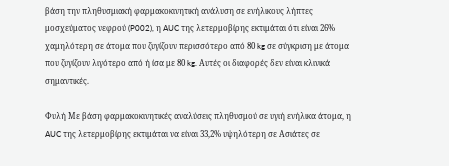βάση την πληθυσμιακή φαρμακοκινητική ανάλυση σε ενήλικους λήπτες μοσχεύματος νεφρού (P002), η AUC της λετερμοβίρης εκτιμάται ότι είναι 26% χαμηλότερη σε άτομα που ζυγίζουν περισσότερο από 80 kg σε σύγκριση με άτομα που ζυγίζουν λιγότερο από ή ίσα με 80 kg. Αυτές οι διαφορές δεν είναι κλινικά σημαντικές.

Φυλή Με βάση φαρμακοκινητικές αναλύσεις πληθυσμού σε υγιή ενήλικα άτομα, η AUC της λετερμοβίρης εκτιμάται να είναι 33,2% υψηλότερη σε Ασιάτες σε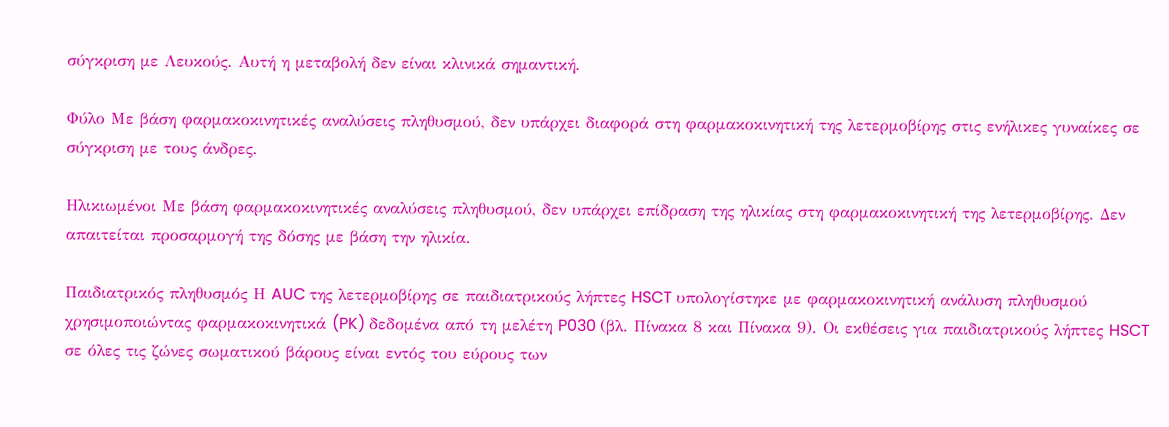σύγκριση με Λευκούς. Αυτή η μεταβολή δεν είναι κλινικά σημαντική.

Φύλο Με βάση φαρμακοκινητικές αναλύσεις πληθυσμού, δεν υπάρχει διαφορά στη φαρμακοκινητική της λετερμοβίρης στις ενήλικες γυναίκες σε σύγκριση με τους άνδρες.

Ηλικιωμένοι Με βάση φαρμακοκινητικές αναλύσεις πληθυσμού, δεν υπάρχει επίδραση της ηλικίας στη φαρμακοκινητική της λετερμοβίρης. Δεν απαιτείται προσαρμογή της δόσης με βάση την ηλικία.

Παιδιατρικός πληθυσμός Η AUC της λετερμοβίρης σε παιδιατρικούς λήπτες HSCT υπολογίστηκε με φαρμακοκινητική ανάλυση πληθυσμού χρησιμοποιώντας φαρμακοκινητικά (PK) δεδομένα από τη μελέτη P030 (βλ. Πίνακα 8 και Πίνακα 9). Οι εκθέσεις για παιδιατρικούς λήπτες HSCT σε όλες τις ζώνες σωματικού βάρους είναι εντός του εύρους των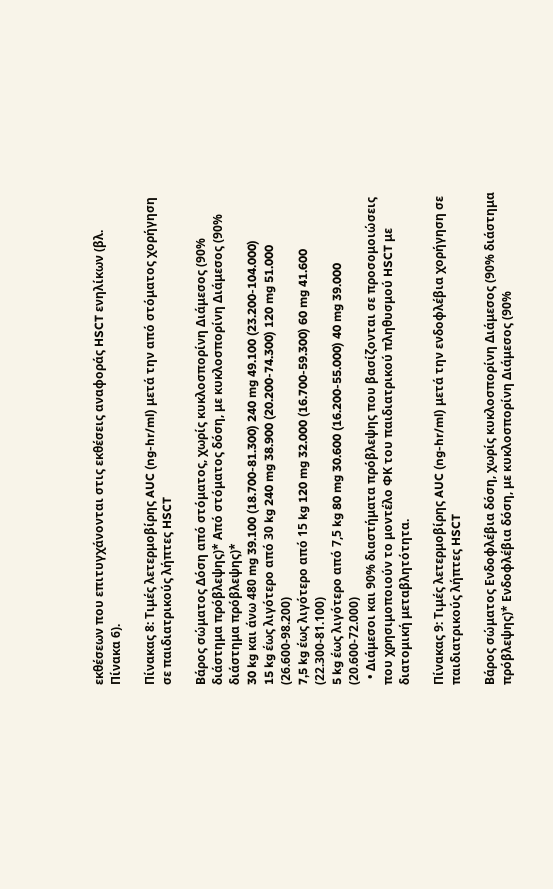εκθέσεων που επιτυγχάνονται στις εκθέσεις αναφοράς HSCT ενηλίκων (βλ. Πίνακα 6).

Πίνακας 8: Τιμές λετερμοβίρης AUC (ng-hr/ml) μετά την από στόματος χορήγηση σε παιδιατρικούς λήπτες HSCT

Βάρος σώματος Δόση από στόματος, χωρίς κυκλοσπορίνη Διάμεσος (90% διάστημα πρόβλεψης)* Από στόματος δόση, με κυκλοσπορίνη Διάμεσος (90% διάστημα πρόβλεψης)*
30 kg και άνω 480 mg 39.100 (18.700-81.300) 240 mg 49.100 (23.200-104.000)
15 kg έως λιγότερο από 30 kg 240 mg 38.900 (20.200-74.300) 120 mg 51.000 (26.600-98.200)
7,5 kg έως λιγότερο από 15 kg 120 mg 32.000 (16.700-59.300) 60 mg 41.600 (22.300-81.100)
5 kg έως λιγότερο από 7,5 kg 80 mg 30.600 (16.200-55.000) 40 mg 39.000 (20.600-72.000)
  • Διάμεσοι και 90% διαστήματα πρόβλεψης που βασίζονται σε προσομοιώσεις που χρησιμοποιούν το μοντέλο ΦΚ του παιδιατρικού πληθυσμού HSCT με διατομική μεταβλητότητα.

Πίνακας 9: Τιμές λετερμοβίρης AUC (ng-hr/ml) μετά την ενδοφλέβια χορήγηση σε παιδιατρικούς λήπτες HSCT

Βάρος σώματος Ενδοφλέβια δόση, χωρίς κυκλοσπορίνη Διάμεσος (90% διάστημα πρόβλεψης)* Ενδοφλέβια δόση, με κυκλοσπορίνη Διάμεσος (90%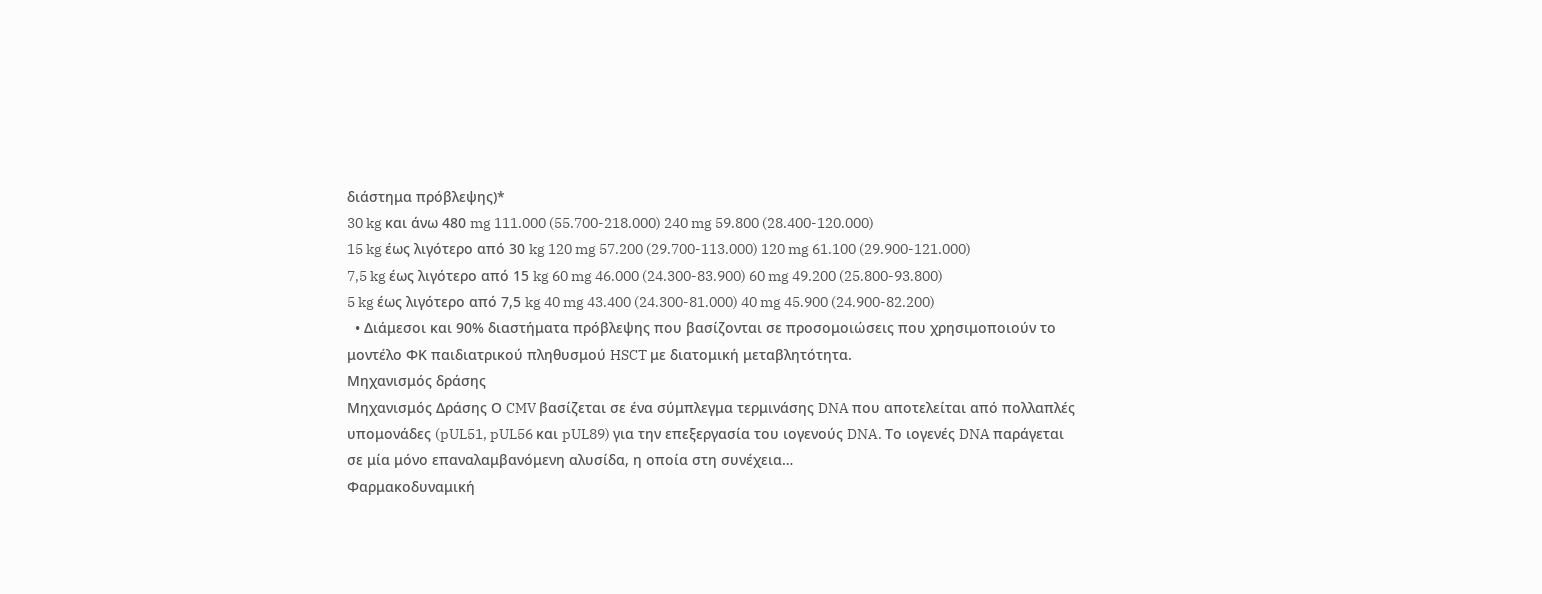διάστημα πρόβλεψης)*
30 kg και άνω 480 mg 111.000 (55.700-218.000) 240 mg 59.800 (28.400-120.000)
15 kg έως λιγότερο από 30 kg 120 mg 57.200 (29.700-113.000) 120 mg 61.100 (29.900-121.000)
7,5 kg έως λιγότερο από 15 kg 60 mg 46.000 (24.300-83.900) 60 mg 49.200 (25.800-93.800)
5 kg έως λιγότερο από 7,5 kg 40 mg 43.400 (24.300-81.000) 40 mg 45.900 (24.900-82.200)
  • Διάμεσοι και 90% διαστήματα πρόβλεψης που βασίζονται σε προσομοιώσεις που χρησιμοποιούν το μοντέλο ΦK παιδιατρικού πληθυσμού HSCT με διατομική μεταβλητότητα.
Μηχανισμός δράσης
Μηχανισμός Δράσης Ο CMV βασίζεται σε ένα σύμπλεγμα τερμινάσης DNA που αποτελείται από πολλαπλές υπομονάδες (pUL51, pUL56 και pUL89) για την επεξεργασία του ιογενούς DNA. Το ιογενές DNA παράγεται σε μία μόνο επαναλαμβανόμενη αλυσίδα, η οποία στη συνέχεια…
Φαρμακοδυναμική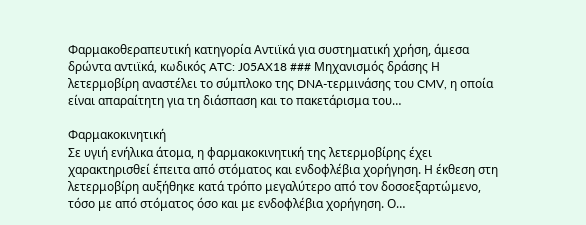Φαρμακοθεραπευτική κατηγορία Αντιϊκά για συστηματική χρήση, άμεσα δρώντα αντιϊκά, κωδικός ATC: J05AX18 ### Μηχανισμός δράσης Η λετερμοβίρη αναστέλει το σύμπλοκο της DNA-τερμινάσης του CMV, η οποία είναι απαραίτητη για τη διάσπαση και το πακετάρισμα του…

Φαρμακοκινητική
Σε υγιή ενήλικα άτομα, η φαρμακοκινητική της λετερμοβίρης έχει χαρακτηρισθεί έπειτα από στόματος και ενδοφλέβια χορήγηση. Η έκθεση στη λετερμοβίρη αυξήθηκε κατά τρόπο μεγαλύτερο από τον δοσοεξαρτώμενο, τόσο με από στόματος όσο και με ενδοφλέβια χορήγηση. Ο…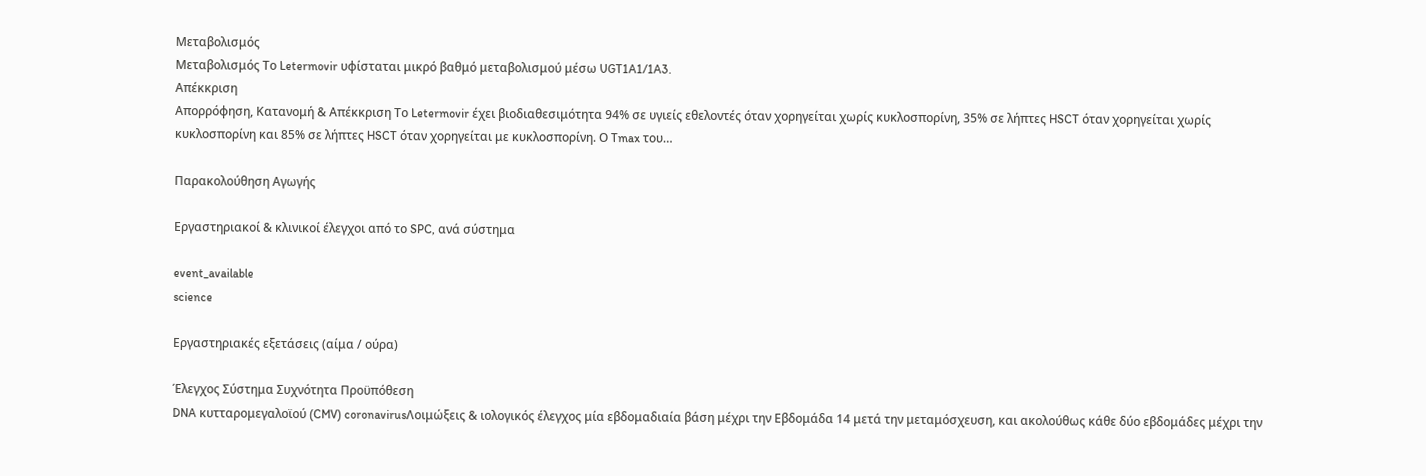Μεταβολισμός
Μεταβολισμός Το Letermovir υφίσταται μικρό βαθμό μεταβολισμού μέσω UGT1A1/1A3.
Απέκκριση
Απορρόφηση, Κατανομή & Απέκκριση Το Letermovir έχει βιοδιαθεσιμότητα 94% σε υγιείς εθελοντές όταν χορηγείται χωρίς κυκλοσπορίνη, 35% σε λήπτες HSCT όταν χορηγείται χωρίς κυκλοσπορίνη και 85% σε λήπτες HSCT όταν χορηγείται με κυκλοσπορίνη. Ο Tmax του…

Παρακολούθηση Αγωγής

Εργαστηριακοί & κλινικοί έλεγχοι από το SPC, ανά σύστημα

event_available
science

Εργαστηριακές εξετάσεις (αίμα / ούρα)

Έλεγχος Σύστημα Συχνότητα Προϋπόθεση
DNA κυτταρομεγαλοϊού (CMV) coronavirusΛοιμώξεις & ιολογικός έλεγχος μία εβδομαδιαία βάση μέχρι την Εβδομάδα 14 μετά την μεταμόσχευση, και ακολούθως κάθε δύο εβδομάδες μέχρι την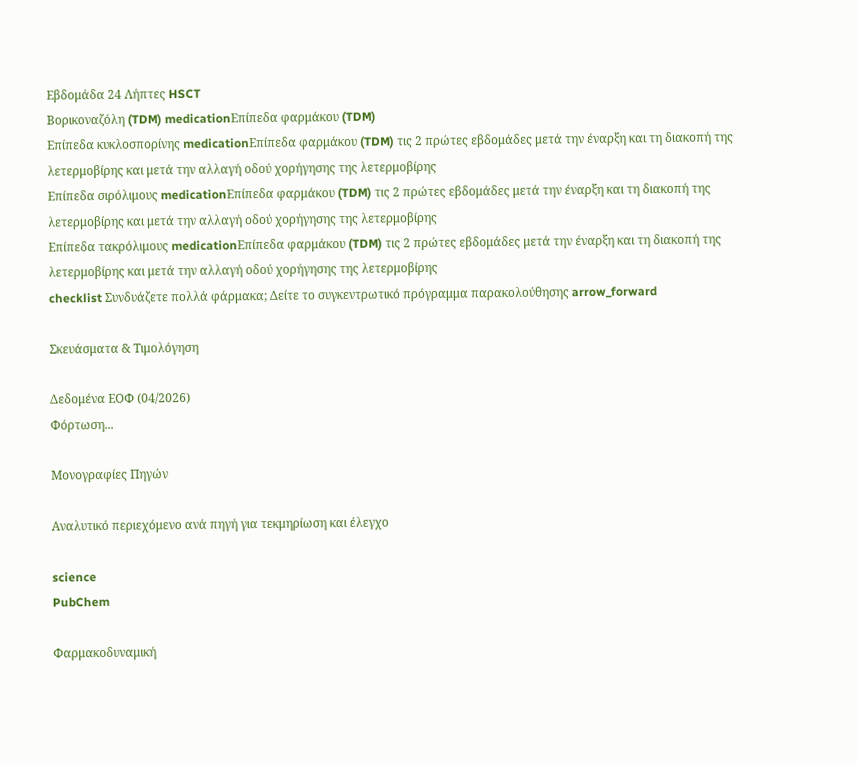Εβδομάδα 24 Λήπτες HSCT
Βορικοναζόλη (TDM) medicationΕπίπεδα φαρμάκου (TDM)
Επίπεδα κυκλοσπορίνης medicationΕπίπεδα φαρμάκου (TDM) τις 2 πρώτες εβδομάδες μετά την έναρξη και τη διακοπή της λετερμοβίρης και μετά την αλλαγή οδού χορήγησης της λετερμοβίρης
Επίπεδα σιρόλιμους medicationΕπίπεδα φαρμάκου (TDM) τις 2 πρώτες εβδομάδες μετά την έναρξη και τη διακοπή της λετερμοβίρης και μετά την αλλαγή οδού χορήγησης της λετερμοβίρης
Επίπεδα τακρόλιμους medicationΕπίπεδα φαρμάκου (TDM) τις 2 πρώτες εβδομάδες μετά την έναρξη και τη διακοπή της λετερμοβίρης και μετά την αλλαγή οδού χορήγησης της λετερμοβίρης
checklist Συνδυάζετε πολλά φάρμακα; Δείτε το συγκεντρωτικό πρόγραμμα παρακολούθησης arrow_forward

Σκευάσματα & Τιμολόγηση

Δεδομένα ΕΟΦ (04/2026)
Φόρτωση...

Μονογραφίες Πηγών

Αναλυτικό περιεχόμενο ανά πηγή για τεκμηρίωση και έλεγχο

science
PubChem

Φαρμακοδυναμική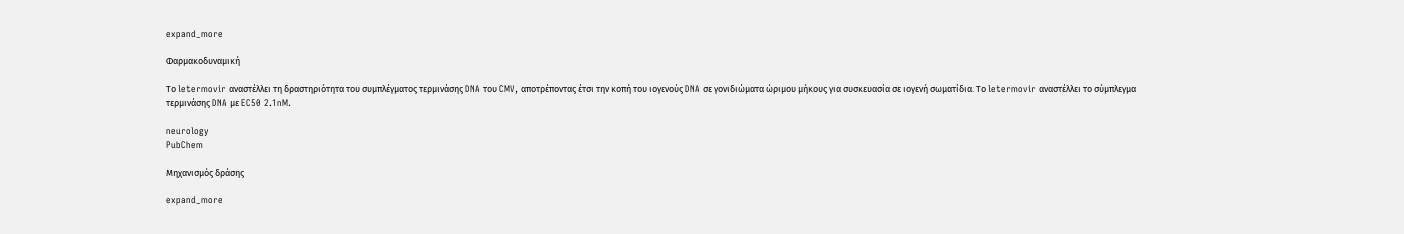expand_more

Φαρμακοδυναμική

Το letermovir αναστέλλει τη δραστηριότητα του συμπλέγματος τερμινάσης DNA του CMV, αποτρέποντας έτσι την κοπή του ιογενούς DNA σε γονιδιώματα ώριμου μήκους για συσκευασία σε ιογενή σωματίδια. Το letermovir αναστέλλει το σύμπλεγμα τερμινάσης DNA με EC50 2.1nM.

neurology
PubChem

Μηχανισμός δράσης

expand_more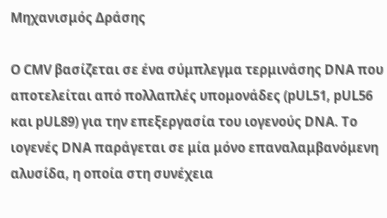Μηχανισμός Δράσης

Ο CMV βασίζεται σε ένα σύμπλεγμα τερμινάσης DNA που αποτελείται από πολλαπλές υπομονάδες (pUL51, pUL56 και pUL89) για την επεξεργασία του ιογενούς DNA. Το ιογενές DNA παράγεται σε μία μόνο επαναλαμβανόμενη αλυσίδα, η οποία στη συνέχεια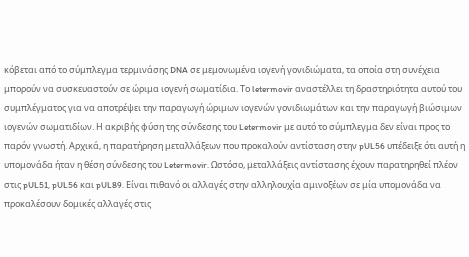κόβεται από το σύμπλεγμα τερμινάσης DNA σε μεμονωμένα ιογενή γονιδιώματα, τα οποία στη συνέχεια μπορούν να συσκευαστούν σε ώριμα ιογενή σωματίδια. Το letermovir αναστέλλει τη δραστηριότητα αυτού του συμπλέγματος για να αποτρέψει την παραγωγή ώριμων ιογενών γονιδιωμάτων και την παραγωγή βιώσιμων ιογενών σωματιδίων. Η ακριβής φύση της σύνδεσης του Letermovir με αυτό το σύμπλεγμα δεν είναι προς το παρόν γνωστή. Αρχικά, η παρατήρηση μεταλλάξεων που προκαλούν αντίσταση στην pUL56 υπέδειξε ότι αυτή η υπομονάδα ήταν η θέση σύνδεσης του Letermovir. Ωστόσο, μεταλλάξεις αντίστασης έχουν παρατηρηθεί πλέον στις pUL51, pUL56 και pUL89. Είναι πιθανό οι αλλαγές στην αλληλουχία αμινοξέων σε μία υπομονάδα να προκαλέσουν δομικές αλλαγές στις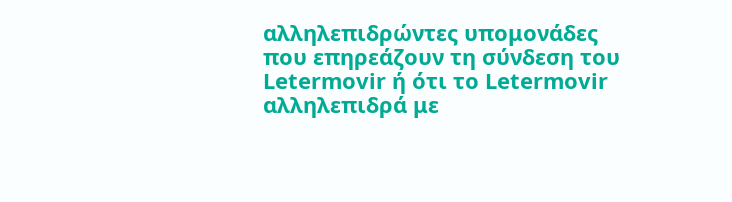αλληλεπιδρώντες υπομονάδες που επηρεάζουν τη σύνδεση του Letermovir ή ότι το Letermovir αλληλεπιδρά με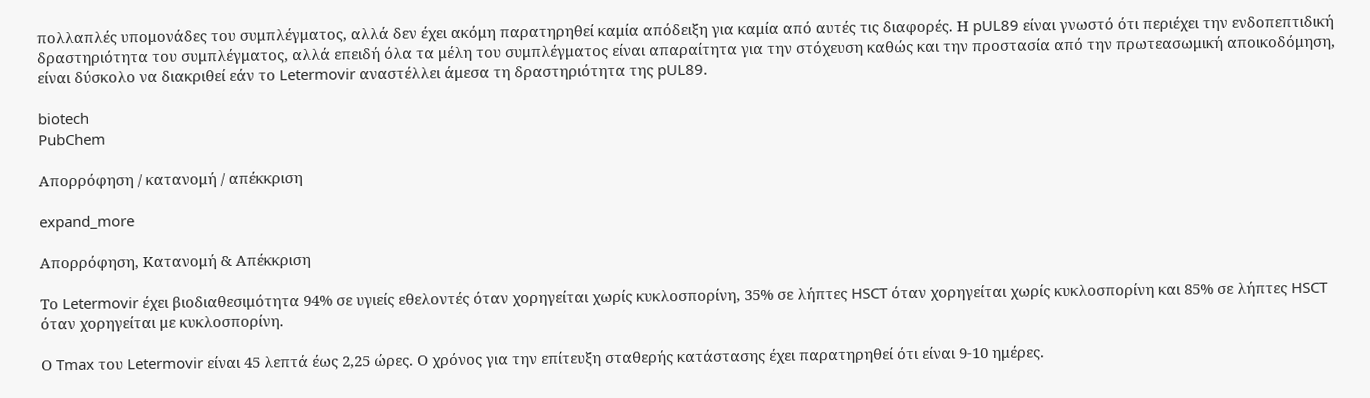πολλαπλές υπομονάδες του συμπλέγματος, αλλά δεν έχει ακόμη παρατηρηθεί καμία απόδειξη για καμία από αυτές τις διαφορές. Η pUL89 είναι γνωστό ότι περιέχει την ενδοπεπτιδική δραστηριότητα του συμπλέγματος, αλλά επειδή όλα τα μέλη του συμπλέγματος είναι απαραίτητα για την στόχευση καθώς και την προστασία από την πρωτεασωμική αποικοδόμηση, είναι δύσκολο να διακριθεί εάν το Letermovir αναστέλλει άμεσα τη δραστηριότητα της pUL89.

biotech
PubChem

Απορρόφηση / κατανομή / απέκκριση

expand_more

Απορρόφηση, Κατανομή & Απέκκριση

Το Letermovir έχει βιοδιαθεσιμότητα 94% σε υγιείς εθελοντές όταν χορηγείται χωρίς κυκλοσπορίνη, 35% σε λήπτες HSCT όταν χορηγείται χωρίς κυκλοσπορίνη και 85% σε λήπτες HSCT όταν χορηγείται με κυκλοσπορίνη.

Ο Tmax του Letermovir είναι 45 λεπτά έως 2,25 ώρες. Ο χρόνος για την επίτευξη σταθερής κατάστασης έχει παρατηρηθεί ότι είναι 9-10 ημέρες.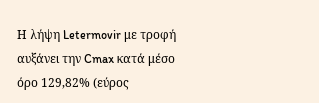Η λήψη Letermovir με τροφή αυξάνει την Cmax κατά μέσο όρο 129,82% (εύρος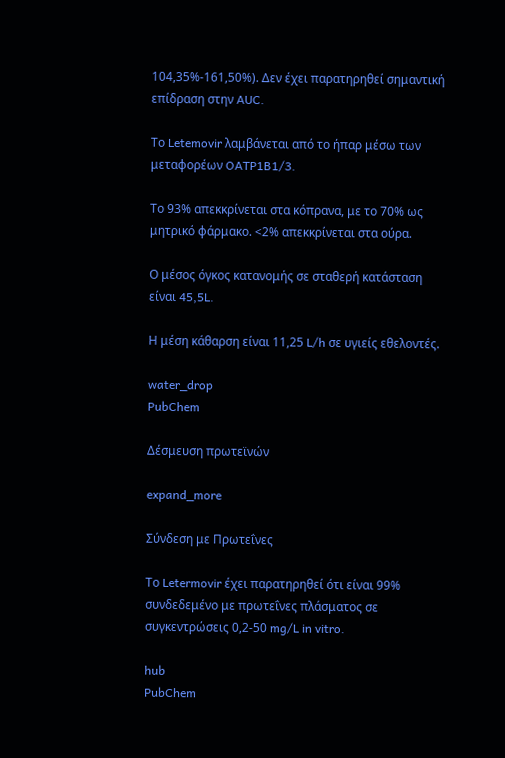104,35%-161,50%). Δεν έχει παρατηρηθεί σημαντική επίδραση στην AUC.

Το Letemovir λαμβάνεται από το ήπαρ μέσω των μεταφορέων OATP1B1/3.

Το 93% απεκκρίνεται στα κόπρανα, με το 70% ως μητρικό φάρμακο. <2% απεκκρίνεται στα ούρα.

Ο μέσος όγκος κατανομής σε σταθερή κατάσταση είναι 45,5L.

Η μέση κάθαρση είναι 11,25 L/h σε υγιείς εθελοντές.

water_drop
PubChem

Δέσμευση πρωτεϊνών

expand_more

Σύνδεση με Πρωτεΐνες

Το Letermovir έχει παρατηρηθεί ότι είναι 99% συνδεδεμένο με πρωτεΐνες πλάσματος σε συγκεντρώσεις 0,2-50 mg/L in vitro.

hub
PubChem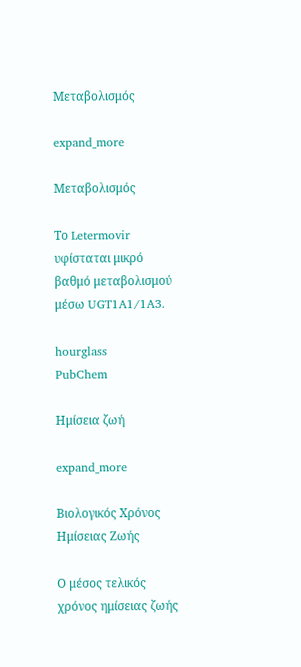Μεταβολισμός

expand_more

Μεταβολισμός

Το Letermovir υφίσταται μικρό βαθμό μεταβολισμού μέσω UGT1A1/1A3.

hourglass
PubChem

Ημίσεια ζωή

expand_more

Βιολογικός Χρόνος Ημίσειας Ζωής

Ο μέσος τελικός χρόνος ημίσειας ζωής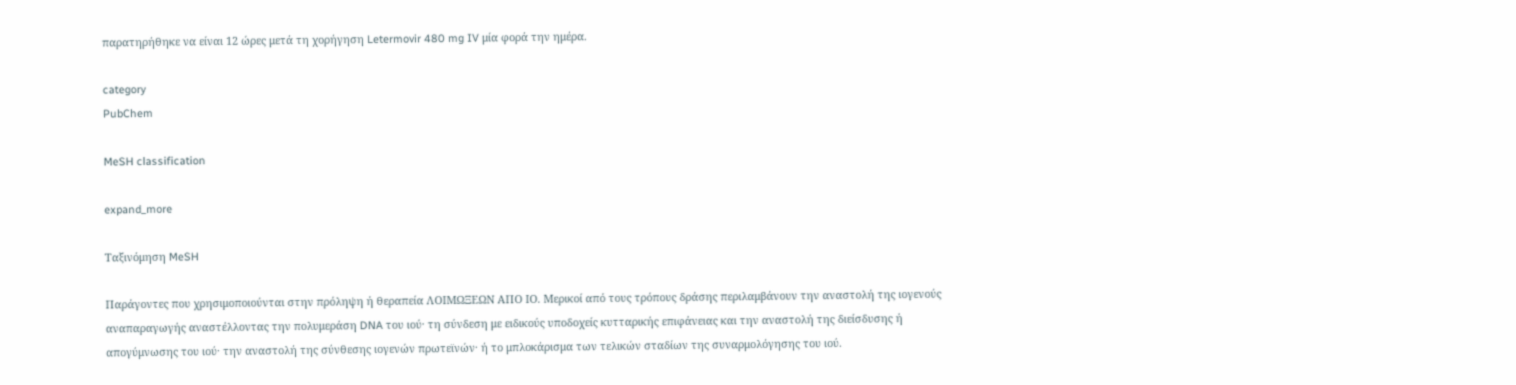παρατηρήθηκε να είναι 12 ώρες μετά τη χορήγηση Letermovir 480 mg IV μία φορά την ημέρα.

category
PubChem

MeSH classification

expand_more

Ταξινόμηση MeSH

Παράγοντες που χρησιμοποιούνται στην πρόληψη ή θεραπεία ΛΟΙΜΩΞΕΩΝ ΑΠΟ ΙΟ. Μερικοί από τους τρόπους δράσης περιλαμβάνουν την αναστολή της ιογενούς αναπαραγωγής αναστέλλοντας την πολυμεράση DNA του ιού· τη σύνδεση με ειδικούς υποδοχείς κυτταρικής επιφάνειας και την αναστολή της διείσδυσης ή απογύμνωσης του ιού· την αναστολή της σύνθεσης ιογενών πρωτεϊνών· ή το μπλοκάρισμα των τελικών σταδίων της συναρμολόγησης του ιού.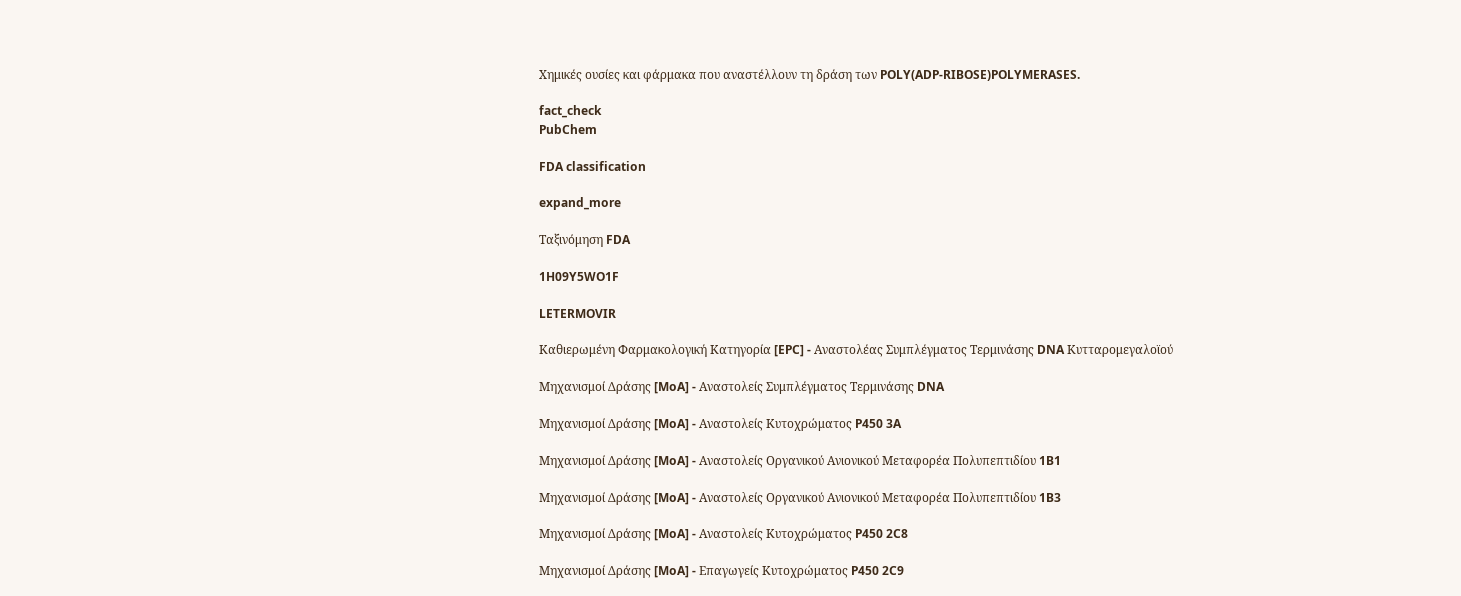Χημικές ουσίες και φάρμακα που αναστέλλουν τη δράση των POLY(ADP-RIBOSE)POLYMERASES.

fact_check
PubChem

FDA classification

expand_more

Ταξινόμηση FDA

1H09Y5WO1F

LETERMOVIR

Καθιερωμένη Φαρμακολογική Κατηγορία [EPC] - Αναστολέας Συμπλέγματος Τερμινάσης DNA Κυτταρομεγαλοϊού

Μηχανισμοί Δράσης [MoA] - Αναστολείς Συμπλέγματος Τερμινάσης DNA

Μηχανισμοί Δράσης [MoA] - Αναστολείς Κυτοχρώματος P450 3A

Μηχανισμοί Δράσης [MoA] - Αναστολείς Οργανικού Ανιονικού Μεταφορέα Πολυπεπτιδίου 1B1

Μηχανισμοί Δράσης [MoA] - Αναστολείς Οργανικού Ανιονικού Μεταφορέα Πολυπεπτιδίου 1B3

Μηχανισμοί Δράσης [MoA] - Αναστολείς Κυτοχρώματος P450 2C8

Μηχανισμοί Δράσης [MoA] - Επαγωγείς Κυτοχρώματος P450 2C9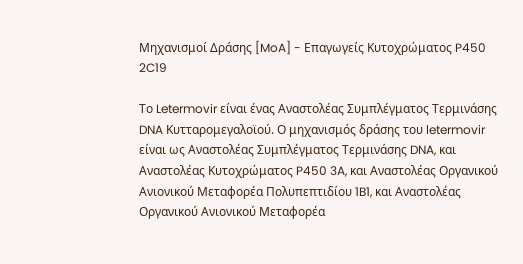Μηχανισμοί Δράσης [MoA] - Επαγωγείς Κυτοχρώματος P450 2C19

Το Letermovir είναι ένας Αναστολέας Συμπλέγματος Τερμινάσης DNA Κυτταρομεγαλοϊού. Ο μηχανισμός δράσης του letermovir είναι ως Αναστολέας Συμπλέγματος Τερμινάσης DNA, και Αναστολέας Κυτοχρώματος P450 3A, και Αναστολέας Οργανικού Ανιονικού Μεταφορέα Πολυπεπτιδίου 1B1, και Αναστολέας Οργανικού Ανιονικού Μεταφορέα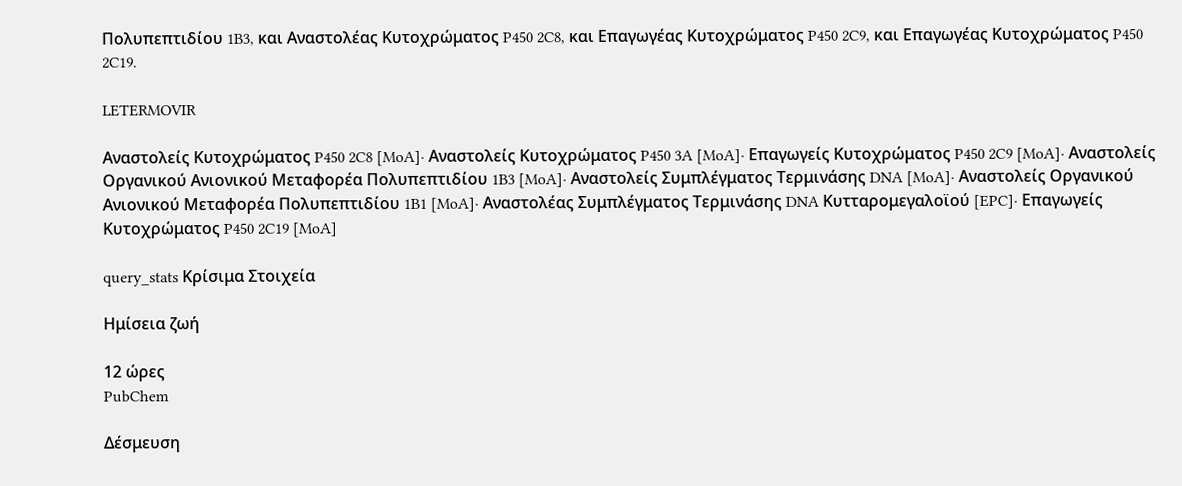Πολυπεπτιδίου 1B3, και Αναστολέας Κυτοχρώματος P450 2C8, και Επαγωγέας Κυτοχρώματος P450 2C9, και Επαγωγέας Κυτοχρώματος P450 2C19.

LETERMOVIR

Αναστολείς Κυτοχρώματος P450 2C8 [MoA]· Αναστολείς Κυτοχρώματος P450 3A [MoA]· Επαγωγείς Κυτοχρώματος P450 2C9 [MoA]· Αναστολείς Οργανικού Ανιονικού Μεταφορέα Πολυπεπτιδίου 1B3 [MoA]· Αναστολείς Συμπλέγματος Τερμινάσης DNA [MoA]· Αναστολείς Οργανικού Ανιονικού Μεταφορέα Πολυπεπτιδίου 1B1 [MoA]· Αναστολέας Συμπλέγματος Τερμινάσης DNA Κυτταρομεγαλοϊού [EPC]· Επαγωγείς Κυτοχρώματος P450 2C19 [MoA]

query_stats Κρίσιμα Στοιχεία

Ημίσεια ζωή

12 ώρες
PubChem

Δέσμευση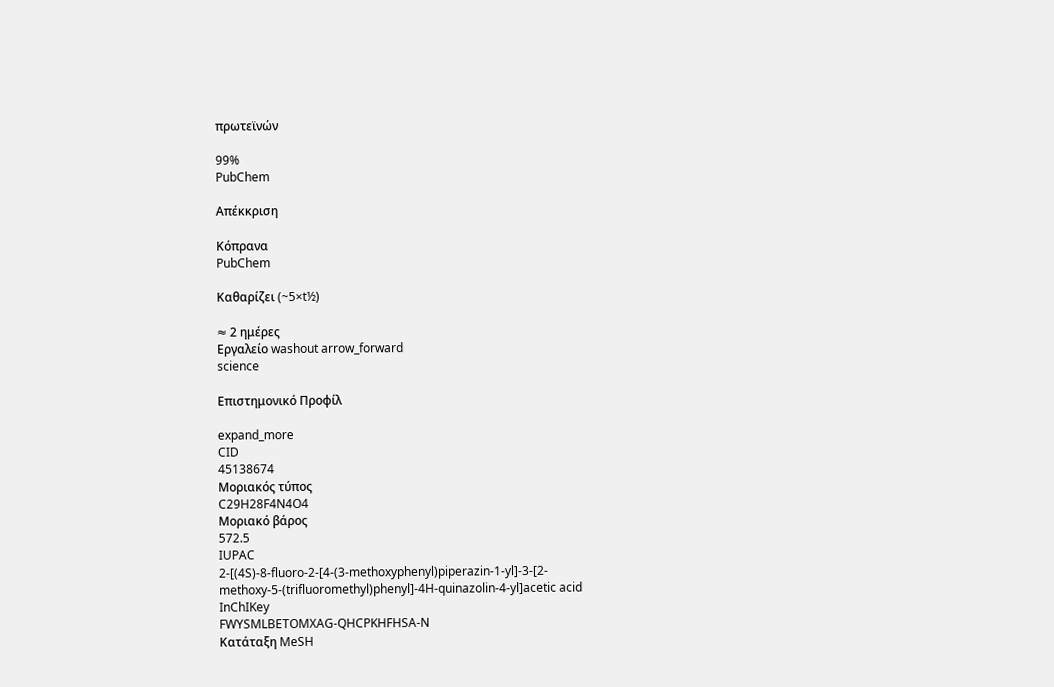πρωτεϊνών

99%
PubChem

Απέκκριση

Κόπρανα
PubChem

Καθαρίζει (~5×t½)

≈ 2 ημέρες
Εργαλείο washout arrow_forward
science

Επιστημονικό Προφίλ

expand_more
CID
45138674
Μοριακός τύπος
C29H28F4N4O4
Μοριακό βάρος
572.5
IUPAC
2-[(4S)-8-fluoro-2-[4-(3-methoxyphenyl)piperazin-1-yl]-3-[2-methoxy-5-(trifluoromethyl)phenyl]-4H-quinazolin-4-yl]acetic acid
InChIKey
FWYSMLBETOMXAG-QHCPKHFHSA-N
Κατάταξη MeSH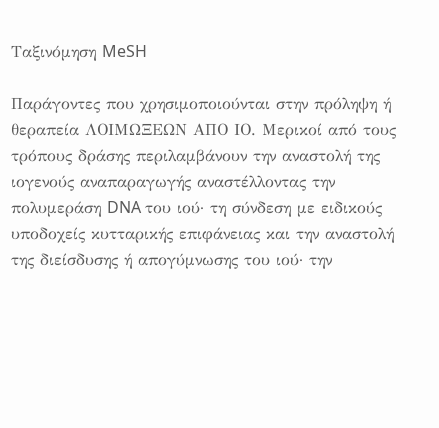Ταξινόμηση MeSH

Παράγοντες που χρησιμοποιούνται στην πρόληψη ή θεραπεία ΛΟΙΜΩΞΕΩΝ ΑΠΟ ΙΟ. Μερικοί από τους τρόπους δράσης περιλαμβάνουν την αναστολή της ιογενούς αναπαραγωγής αναστέλλοντας την πολυμεράση DNA του ιού· τη σύνδεση με ειδικούς υποδοχείς κυτταρικής επιφάνειας και την αναστολή της διείσδυσης ή απογύμνωσης του ιού· την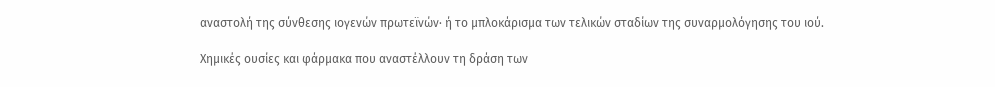αναστολή της σύνθεσης ιογενών πρωτεϊνών· ή το μπλοκάρισμα των τελικών σταδίων της συναρμολόγησης του ιού.

Χημικές ουσίες και φάρμακα που αναστέλλουν τη δράση των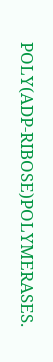POLY(ADP-RIBOSE)POLYMERASES.